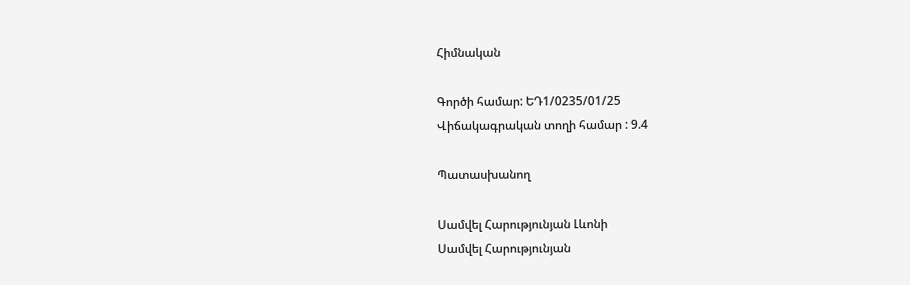Հիմնական

Գործի համար: ԵԴ1/0235/01/25
Վիճակագրական տողի համար : 9.4

Պատասխանող

Սամվել Հարությունյան Լևոնի
Սամվել Հարությունյան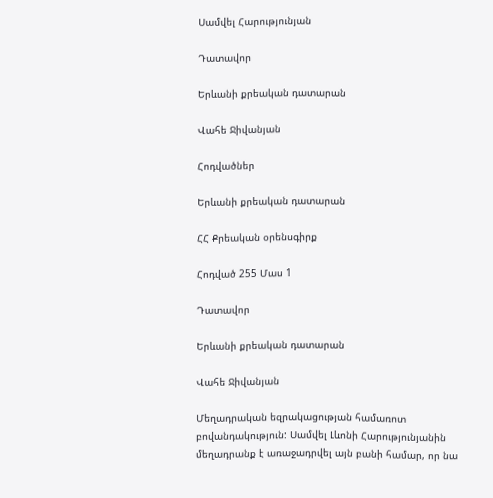Սամվել Հարությունյան

Դատավոր

Երևանի քրեական դատարան

Վահե Ջիվանյան

Հոդվածներ

Երևանի քրեական դատարան

ՀՀ Քրեական օրենսգիրք

Հոդված 255 Մաս 1

Դատավոր

Երևանի քրեական դատարան

Վահե Ջիվանյան

Մեղադրական եզրակացության համառոտ բովանդակություն: Սամվել Լևոնի Հարությունյանին մեղադրանք է առաջադրվել այն բանի համար, որ նա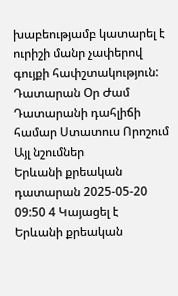խաբեությամբ կատարել է ուրիշի մանր չափերով գույքի հափշտակություն:
Դատարան Օր Ժամ Դատարանի դահլիճի համար Ստատուս Որոշում Այլ նշումներ
Երևանի քրեական դատարան 2025-05-20 09:50 4 Կայացել է
Երևանի քրեական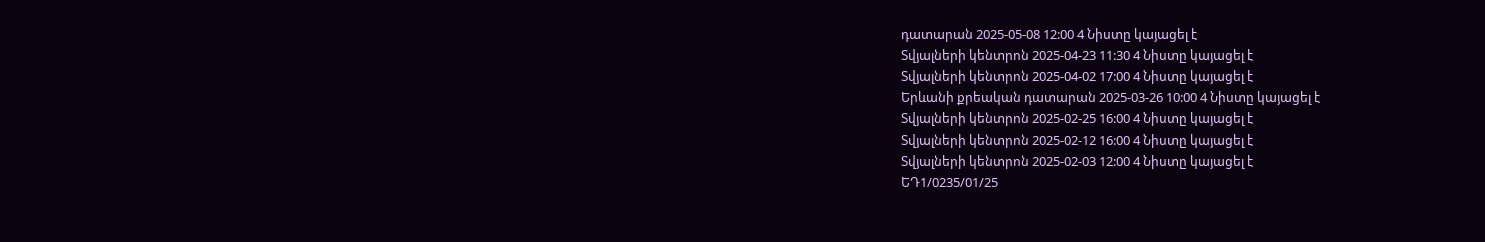դատարան 2025-05-08 12:00 4 Նիստը կայացել է
Տվյալների կենտրոն 2025-04-23 11:30 4 Նիստը կայացել է
Տվյալների կենտրոն 2025-04-02 17:00 4 Նիստը կայացել է
Երևանի քրեական դատարան 2025-03-26 10:00 4 Նիստը կայացել է
Տվյալների կենտրոն 2025-02-25 16:00 4 Նիստը կայացել է
Տվյալների կենտրոն 2025-02-12 16:00 4 Նիստը կայացել է
Տվյալների կենտրոն 2025-02-03 12:00 4 Նիստը կայացել է
ԵԴ1/0235/01/25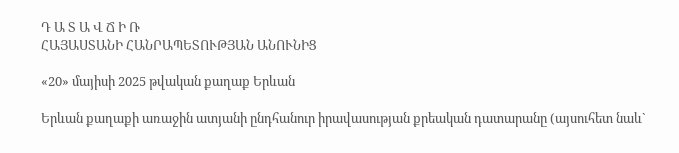Դ Ա Տ Ա Վ Ճ Ի Ռ
ՀԱՅԱՍՏԱՆԻ ՀԱՆՐԱՊԵՏՈՒԹՅԱՆ ԱՆՈՒՆԻՑ

«20» մայիսի 2025 թվական քաղաք Երևան

Երևան քաղաքի առաջին ատյանի ընդհանուր իրավասության քրեական դատարանը (այսուհետ նաև`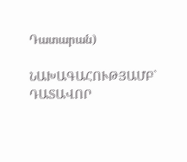Դատարան)

ՆԱԽԱԳԱՀՈՒԹՅԱՄԲ` ԴԱՏԱՎՈՐ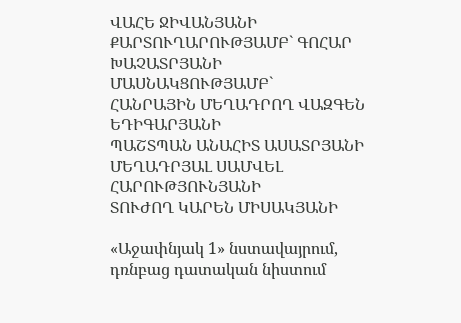ՎԱՀԵ ՋԻՎԱՆՅԱՆԻ
ՔԱՐՏՈՒՂԱՐՈՒԹՅԱՄԲ` ԳՈՀԱՐ ԽԱՉԱՏՐՅԱՆԻ
ՄԱՍՆԱԿՑՈՒԹՅԱՄԲ`
ՀԱՆՐԱՅԻՆ ՄԵՂԱԴՐՈՂ ՎԱԶԳԵՆ ԵԴԻԳԱՐՅԱՆԻ
ՊԱՇՏՊԱՆ ԱՆԱՀԻՏ ԱՍԱՏՐՅԱՆԻ
ՄԵՂԱԴՐՅԱԼ ՍԱՄՎԵԼ ՀԱՐՈՒԹՅՈՒՆՅԱՆԻ
ՏՈՒԺՈՂ ԿԱՐԵՆ ՄԻՍԱԿՅԱՆԻ

«Աջափնյակ 1» նստավայրում, դռնբաց դատական նիստում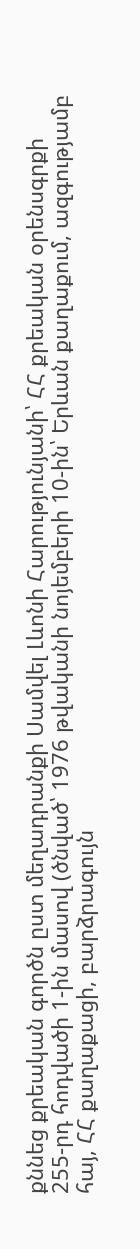քննեց քրեական գործն ըստ մեղադրանքի Սամվել Լևոնի Հարությունյանի՝ ՀՀ քրեական օրենսգրքի 255-րդ հոդվածի 1-ին մասով (ծնված՝ 1976 թվականի նոյեմբերի 10-ին՝ Երևան քաղաքում, ազգությամբ հայ, ՀՀ քաղաքացի, բարձրագույն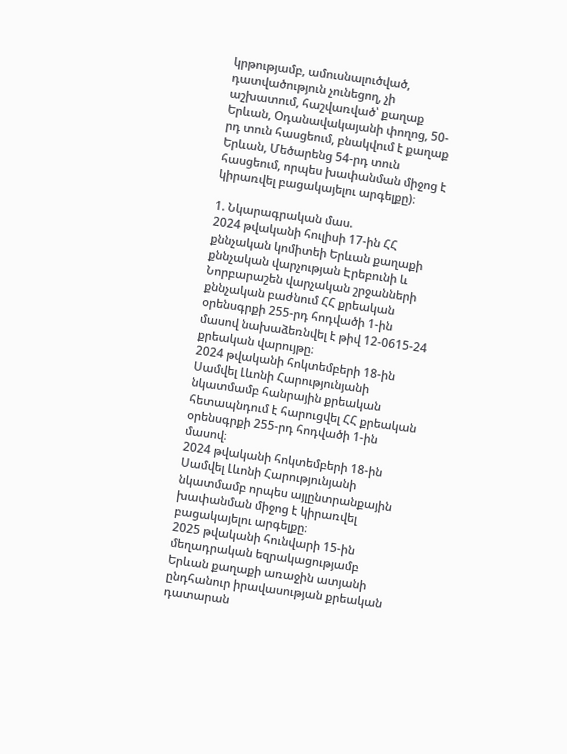կրթությամբ, ամուսնալուծված, դատվածություն չունեցող, չի աշխատում, հաշվառված՝ քաղաք Երևան, Օդանավակայանի փողոց, 50-րդ տուն հասցեում, բնակվում է քաղաք Երևան, Մեծարենց 54-րդ տուն հասցեում, որպես խափանման միջոց է կիրառվել բացակայելու արգելքը)։

1. Նկարագրական մաս.
2024 թվականի հուլիսի 17-ին ՀՀ քննչական կոմիտեի Երևան քաղաքի քննչական վարչության Էրեբունի և Նորբարաշեն վարչական շրջանների քննչական բաժնում ՀՀ քրեական օրենսգրքի 255-րդ հոդվածի 1-ին մասով նախաձեռնվել է թիվ 12-0615-24 քրեական վարույթը։
2024 թվականի հոկտեմբերի 18-ին Սամվել Լևոնի Հարությունյանի նկատմամբ հանրային քրեական հետապնդում է հարուցվել ՀՀ քրեական օրենսգրքի 255-րդ հոդվածի 1-ին մասով։
2024 թվականի հոկտեմբերի 18-ին Սամվել Լևոնի Հարությունյանի նկատմամբ որպես այլընտրանքային խափանման միջոց է կիրառվել բացակայելու արգելքը։
2025 թվականի հունվարի 15-ին մեղադրական եզրակացությամբ Երևան քաղաքի առաջին ատյանի ընդհանուր իրավասության քրեական դատարան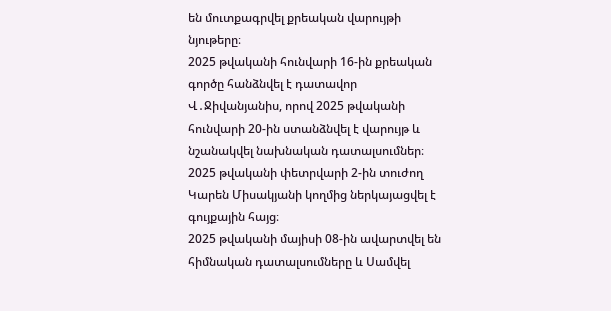են մուտքագրվել քրեական վարույթի նյութերը։
2025 թվականի հունվարի 16-ին քրեական գործը հանձնվել է դատավոր Վ․Ջիվանյանիս, որով 2025 թվականի հունվարի 20-ին ստանձնվել է վարույթ և նշանակվել նախնական դատալսումներ։
2025 թվականի փետրվարի 2-ին տուժող Կարեն Միսակյանի կողմից ներկայացվել է գույքային հայց։
2025 թվականի մայիսի 08-ին ավարտվել են հիմնական դատալսումները և Սամվել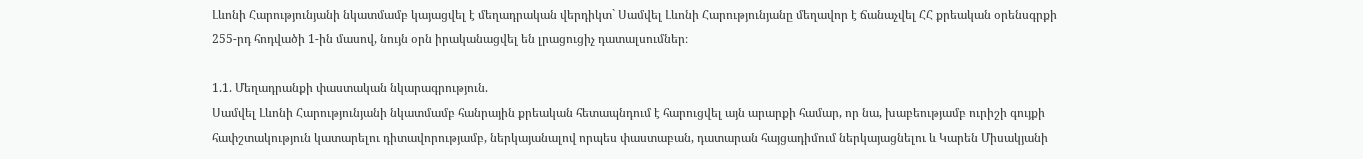Լևոնի Հարությունյանի նկատմամբ կայացվել է մեղադրական վերդիկտ` Սամվել Լևոնի Հարությունյանը մեղավոր է ճանաչվել ՀՀ քրեական օրենսգրքի 255-րդ հոդվածի 1-ին մասով, նույն օրն իրականացվել են լրացուցիչ դատալսումներ։

1.1. Մեղադրանքի փաստական նկարագրություն.
Սամվել Լևոնի Հարությունյանի նկատմամբ հանրային քրեական հետապնդում է հարուցվել այն արարքի համար, որ նա, խաբեությամբ ուրիշի գույքի հափշտակություն կատարելու դիտավորությամբ, ներկայանալով որպես փաստաբան, դատարան հայցադիմում ներկայացնելու և Կարեն Միսակյանի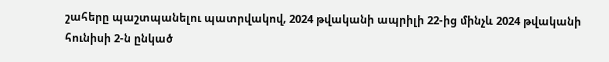շահերը պաշտպանելու պատրվակով, 2024 թվականի ապրիլի 22-ից մինչև 2024 թվականի հունիսի 2-ն ընկած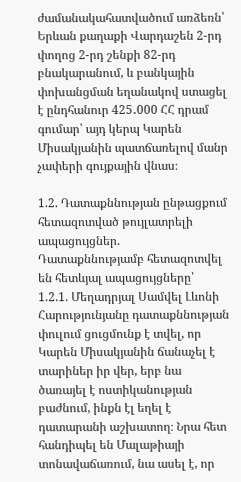ժամանակահատվածում առձեռն՝ Երևան քաղաքի Վարդաշեն 2-րդ փողոց 2-րդ շենքի 82-րդ բնակարանում, և բանկային փոխանցման եղանակով ստացել է ընդհանուր 425․000 ՀՀ դրամ գումար՝ այդ կերպ Կարեն Միսակյանին պատճառելով մանր չափերի գույքային վնաս։

1.2. Դատաքննության ընթացքում հետազոտված թույլատրելի ապացույցներ.
Դատաքննությամբ հետազոտվել են հետևյալ ապացույցները՝
1.2.1. Մեղադրյալ Սամվել Լևոնի Հարությունյանը դատաքննության փուլում ցուցմունք է տվել, որ Կարեն Միսակյանին ճանաչել է տարիներ իր վեր, երբ նա ծառայել է ոստիկանության բաժնում, ինքն էլ եղել է դատարանի աշխատող։ Նրա հետ հանդիպել են Մալաթիայի տոնավաճառում, նա ասել է, որ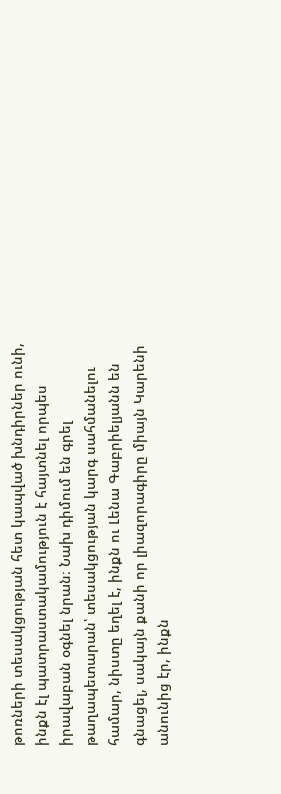թոռների տեսակցության հետ կապված խնդիրներ ունի, ինքն էլ պատրաստակամություն է հայտնել որպես իրավաբան օգնել նրան։ Նախ դիմում են գրել թաղապետարան՝ տեսակցության կարգ սահմանելու համար, նիստը եղել է, ինքն ու Լենա Գաբրիելյանն են գնացել, սակայն քանի որ լիազորագիրը միայն Կարենի անունից էր, ինքն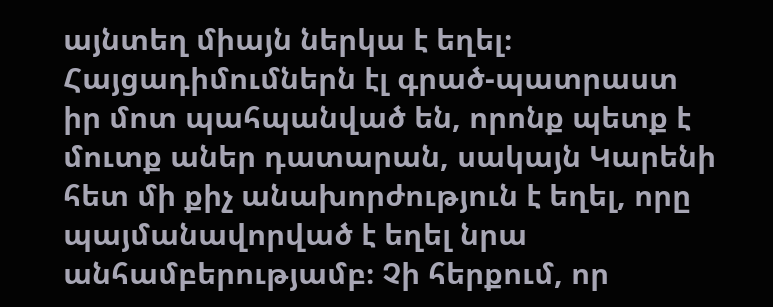այնտեղ միայն ներկա է եղել։ Հայցադիմումներն էլ գրած-պատրաստ իր մոտ պահպանված են, որոնք պետք է մուտք աներ դատարան, սակայն Կարենի հետ մի քիչ անախորժություն է եղել, որը պայմանավորված է եղել նրա անհամբերությամբ։ Չի հերքում, որ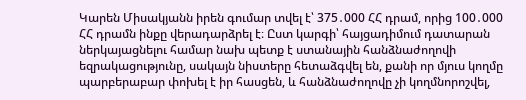Կարեն Միսակյանն իրեն գումար տվել է՝ 375․000 ՀՀ դրամ, որից 100․000 ՀՀ դրամն ինքը վերադարձրել է։ Ըստ կարգի՝ հայցադիմում դատարան ներկայացնելու համար նախ պետք է ստանային հանձնաժողովի եզրակացությունը, սակայն նիստերը հետաձգվել են, քանի որ մյուս կողմը պարբերաբար փոխել է իր հասցեն, և հանձնաժողովը չի կողմնորոշվել,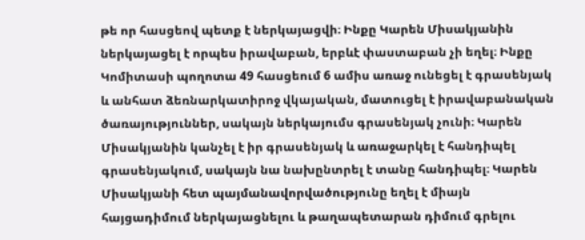թե որ հասցեով պետք է ներկայացվի։ Ինքը Կարեն Միսակյանին ներկայացել է որպես իրավաբան, երբևէ փաստաբան չի եղել։ Ինքը Կոմիտասի պողոտա 49 հասցեում 6 ամիս առաջ ունեցել է գրասենյակ և անհատ ձեռնարկատիրոջ վկայական, մատուցել է իրավաբանական ծառայություններ, սակայն ներկայումս գրասենյակ չունի։ Կարեն Միսակյանին կանչել է իր գրասենյակ և առաջարկել է հանդիպել գրասենյակում, սակայն նա նախընտրել է տանը հանդիպել։ Կարեն Միսակյանի հետ պայմանավորվածությունը եղել է միայն հայցադիմում ներկայացնելու և թաղապետարան դիմում գրելու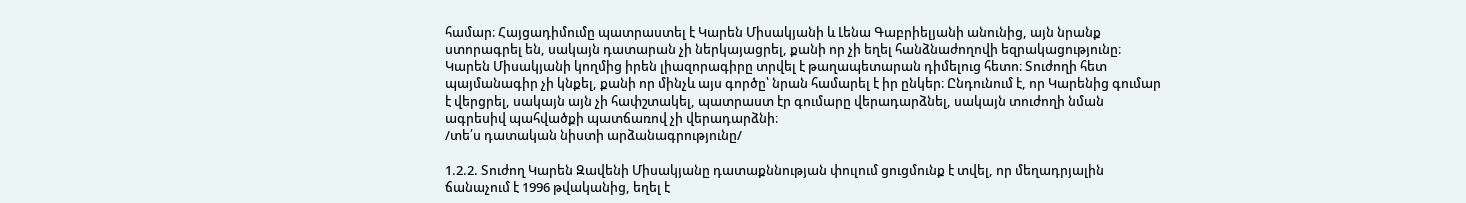համար։ Հայցադիմումը պատրաստել է Կարեն Միսակյանի և Լենա Գաբրիելյանի անունից, այն նրանք ստորագրել են, սակայն դատարան չի ներկայացրել, քանի որ չի եղել հանձնաժողովի եզրակացությունը։ Կարեն Միսակյանի կողմից իրեն լիազորագիրը տրվել է թաղապետարան դիմելուց հետո։ Տուժողի հետ պայմանագիր չի կնքել, քանի որ մինչև այս գործը՝ նրան համարել է իր ընկեր։ Ընդունում է, որ Կարենից գումար է վերցրել, սակայն այն չի հափշտակել, պատրաստ էր գումարը վերադարձնել, սակայն տուժողի նման ագրեսիվ պահվածքի պատճառով չի վերադարձնի։
/տե՛ս դատական նիստի արձանագրությունը/

1.2.2. Տուժող Կարեն Զավենի Միսակյանը դատաքննության փուլում ցուցմունք է տվել, որ մեղադրյալին ճանաչում է 1996 թվականից, եղել է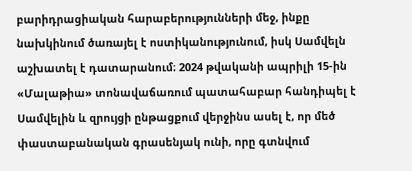բարիդրացիական հարաբերությունների մեջ, ինքը նախկինում ծառայել է ոստիկանությունում, իսկ Սամվելն աշխատել է դատարանում։ 2024 թվականի ապրիլի 15-ին «Մալաթիա» տոնավաճառում պատահաբար հանդիպել է Սամվելին և զրույցի ընթացքում վերջինս ասել է, որ մեծ փաստաբանական գրասենյակ ունի, որը գտնվում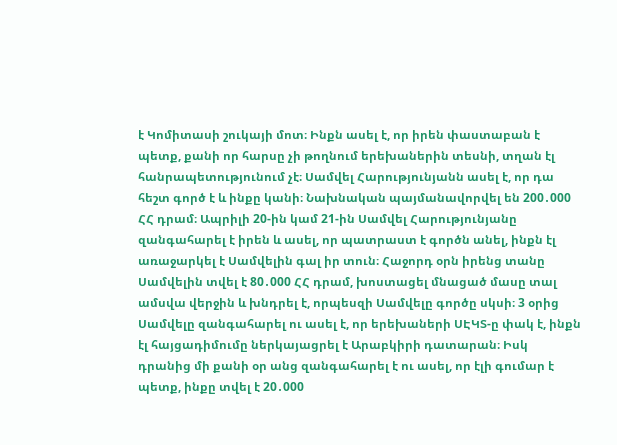է Կոմիտասի շուկայի մոտ։ Ինքն ասել է, որ իրեն փաստաբան է պետք, քանի որ հարսը չի թողնում երեխաներին տեսնի, տղան էլ հանրապետությունում չէ։ Սամվել Հարությունյանն ասել է, որ դա հեշտ գործ է և ինքը կանի։ Նախնական պայմանավորվել են 200․000 ՀՀ դրամ։ Ապրիլի 20-ին կամ 21-ին Սամվել Հարությունյանը զանգահարել է իրեն և ասել, որ պատրաստ է գործն անել, ինքն էլ առաջարկել է Սամվելին գալ իր տուն։ Հաջորդ օրն իրենց տանը Սամվելին տվել է 80․000 ՀՀ դրամ, խոստացել մնացած մասը տալ ամսվա վերջին և խնդրել է, որպեսզի Սամվելը գործը սկսի։ 3 օրից Սամվելը զանգահարել ու ասել է, որ երեխաների ՍԷԿՏ-ը փակ է, ինքն էլ հայցադիմումը ներկայացրել է Արաբկիրի դատարան։ Իսկ դրանից մի քանի օր անց զանգահարել է ու ասել, որ էլի գումար է պետք, ինքը տվել է 20․000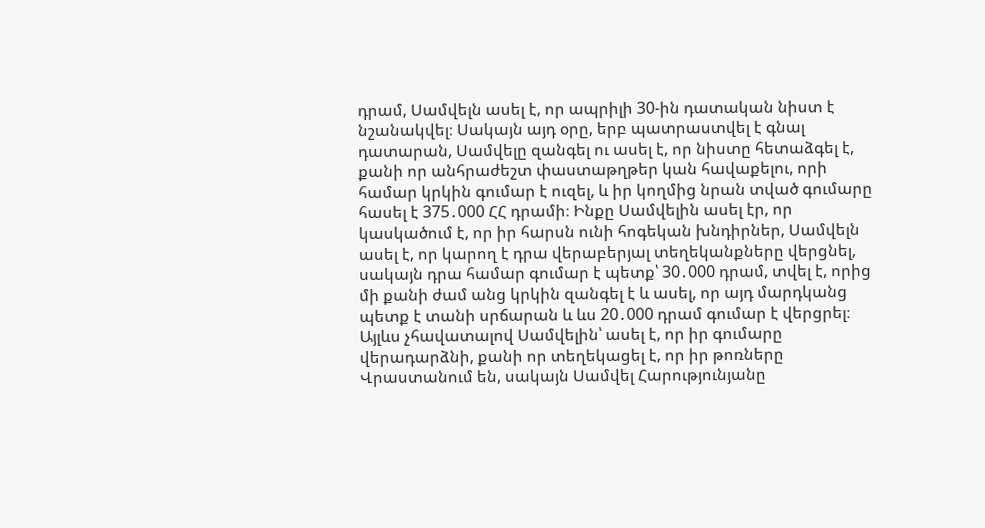դրամ, Սամվելն ասել է, որ ապրիլի 30-ին դատական նիստ է նշանակվել։ Սակայն այդ օրը, երբ պատրաստվել է գնալ դատարան, Սամվելը զանգել ու ասել է, որ նիստը հետաձգել է, քանի որ անհրաժեշտ փաստաթղթեր կան հավաքելու, որի համար կրկին գումար է ուզել, և իր կողմից նրան տված գումարը հասել է 375․000 ՀՀ դրամի։ Ինքը Սամվելին ասել էր, որ կասկածում է, որ իր հարսն ունի հոգեկան խնդիրներ, Սամվելն ասել է, որ կարող է դրա վերաբերյալ տեղեկանքները վերցնել, սակայն դրա համար գումար է պետք՝ 30․000 դրամ, տվել է, որից մի քանի ժամ անց կրկին զանգել է և ասել, որ այդ մարդկանց պետք է տանի սրճարան և ևս 20․000 դրամ գումար է վերցրել։ Այլևս չհավատալով Սամվելին՝ ասել է, որ իր գումարը վերադարձնի, քանի որ տեղեկացել է, որ իր թոռները Վրաստանում են, սակայն Սամվել Հարությունյանը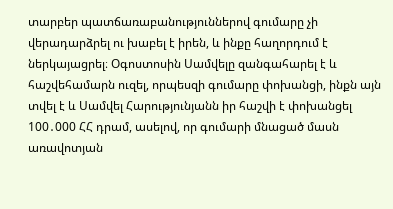տարբեր պատճառաբանություններով գումարը չի վերադարձրել ու խաբել է իրեն, և ինքը հաղորդում է ներկայացրել։ Օգոստոսին Սամվելը զանգահարել է և հաշվեհամարն ուզել, որպեսզի գումարը փոխանցի, ինքն այն տվել է և Սամվել Հարությունյանն իր հաշվի է փոխանցել 100․000 ՀՀ դրամ, ասելով, որ գումարի մնացած մասն առավոտյան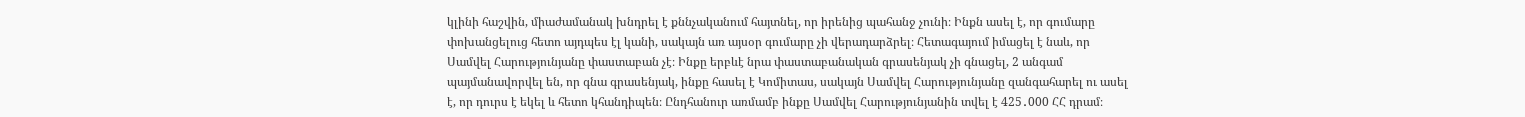կլինի հաշվին, միաժամանակ խնդրել է քննչականում հայտնել, որ իրենից պահանջ չունի։ Ինքն ասել է, որ գումարը փոխանցելուց հետո այդպես էլ կանի, սակայն առ այսօր գումարը չի վերադարձրել։ Հետագայում իմացել է նաև, որ Սամվել Հարությունյանը փաստաբան չէ։ Ինքը երբևէ նրա փաստաբանական գրասենյակ չի գնացել, 2 անգամ պայմանավորվել են, որ գնա գրասենյակ, ինքը հասել է Կոմիտաս, սակայն Սամվել Հարությունյանը զանգահարել ու ասել է, որ դուրս է եկել և հետո կհանդիպեն։ Ընդհանուր առմամբ ինքը Սամվել Հարությունյանին տվել է 425․000 ՀՀ դրամ։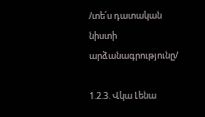/տե՛ս դատական նիստի արձանագրությունը/

1.2.3. Վկա Լենա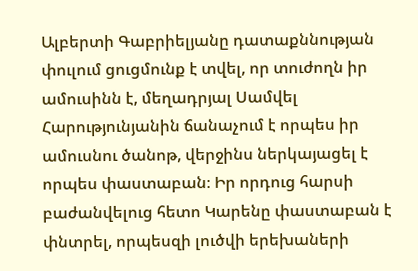Ալբերտի Գաբրիելյանը դատաքննության փուլում ցուցմունք է տվել, որ տուժողն իր ամուսինն է, մեղադրյալ Սամվել Հարությունյանին ճանաչում է որպես իր ամուսնու ծանոթ, վերջինս ներկայացել է որպես փաստաբան։ Իր որդուց հարսի բաժանվելուց հետո Կարենը փաստաբան է փնտրել, որպեսզի լուծվի երեխաների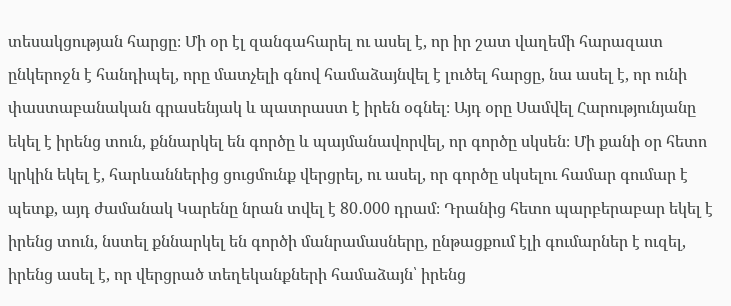տեսակցության հարցը։ Մի օր էլ զանգահարել ու ասել է, որ իր շատ վաղեմի հարազատ ընկերոջն է հանդիպել, որը մատչելի գնով համաձայնվել է լուծել հարցը, նա ասել է, որ ունի փաստաբանական գրասենյակ և պատրաստ է իրեն օգնել։ Այդ օրը Սամվել Հարությունյանը եկել է իրենց տուն, քննարկել են գործը և պայմանավորվել, որ գործը սկսեն։ Մի քանի օր հետո կրկին եկել է, հարևաններից ցուցմունք վերցրել, ու ասել, որ գործը սկսելու համար գումար է պետք, այդ ժամանակ Կարենը նրան տվել է 80․000 դրամ։ Դրանից հետո պարբերաբար եկել է իրենց տուն, նստել քննարկել են գործի մանրամասները, ընթացքում էլի գումարներ է ուզել, իրենց ասել է, որ վերցրած տեղեկանքների համաձայն՝ իրենց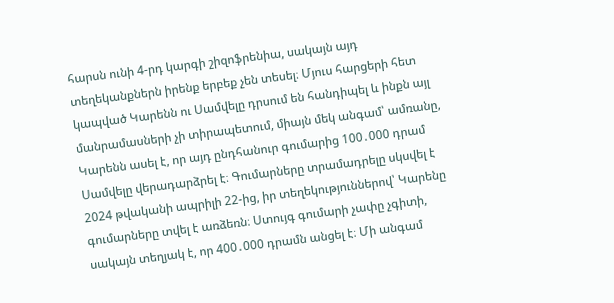հարսն ունի 4-րդ կարգի շիզոֆրենիա, սակայն այդ տեղեկանքներն իրենք երբեք չեն տեսել։ Մյուս հարցերի հետ կապված Կարենն ու Սամվելը դրսում են հանդիպել և ինքն այլ մանրամասների չի տիրապետում, միայն մեկ անգամ՝ ամռանը, Կարենն ասել է, որ այդ ընդհանուր գումարից 100․000 դրամ Սամվելը վերադարձրել է։ Գումարները տրամադրելը սկսվել է 2024 թվականի ապրիլի 22-ից, իր տեղեկություններով՝ Կարենը գումարները տվել է առձեռն։ Ստույգ գումարի չափը չգիտի, սակայն տեղյակ է, որ 400․000 դրամն անցել է։ Մի անգամ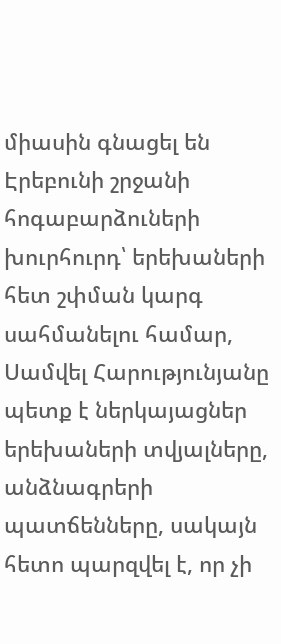միասին գնացել են Էրեբունի շրջանի հոգաբարձուների խուրհուրդ՝ երեխաների հետ շփման կարգ սահմանելու համար, Սամվել Հարությունյանը պետք է ներկայացներ երեխաների տվյալները, անձնագրերի պատճենները, սակայն հետո պարզվել է, որ չի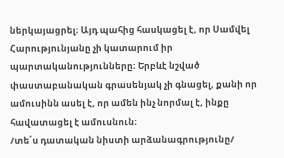ներկայացրել։ Այդ պահից հասկացել է, որ Սամվել Հարությունյանը չի կատարում իր պարտականությունները։ Երբևէ նշված փաստաբանական գրասենյակ չի գնացել, քանի որ ամուսինն ասել է, որ ամեն ինչ նորմալ է, ինքը հավատացել է ամուսնուն։
/տե՛ս դատական նիստի արձանագրությունը/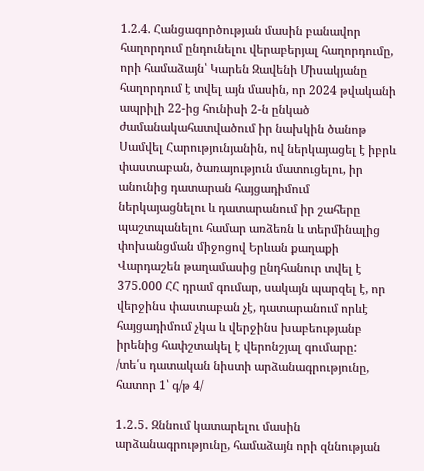1.2.4. Հանցագործության մասին բանավոր հաղորդում ընդունելու վերաբերյալ հաղորդումը, որի համաձայն՝ Կարեն Զավենի Միսակյանը հաղորդում է տվել այն մասին, որ 2024 թվականի ապրիլի 22-ից հունիսի 2-ն ընկած ժամանակահատվածում իր նախկին ծանոթ Սամվել Հարությունյանին, ով ներկայացել է իբրև փաստաբան, ծառայություն մատուցելու, իր անունից դատարան հայցադիմում ներկայացնելու և դատարանում իր շահերը պաշտպանելու համար առձեռն և տերմինալից փոխանցման միջոցով Երևան քաղաքի Վարդաշեն թաղամասից ընդհանուր տվել է 375.000 ՀՀ դրամ գումար, սակայն պարզել է, որ վերջինս փաստաբան չէ, դատարանում որևէ հայցադիմում չկա և վերջինս խաբեությանբ իրենից հափշտակել է վերոնշյալ գումարը:
/տե՛ս դատական նիստի արձանագրությունը, հատոր 1՝ գ/թ 4/

1․2․5․ Զննում կատարելու մասին արձանագրությունը, համաձայն որի զննության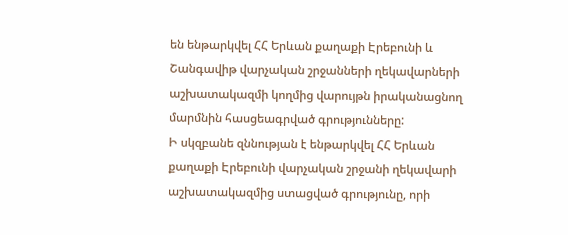են ենթարկվել ՀՀ Երևան քաղաքի Էրեբունի և Շանգավիթ վարչական շրջանների ղեկավարների աշխատակազմի կողմից վարույթն իրականացնող մարմնին հասցեագրված գրությունները:
Ի սկզբանե զննության է ենթարկվել ՀՀ Երևան քաղաքի Էրեբունի վարչական շրջանի ղեկավարի աշխատակազմից ստացված գրությունը, որի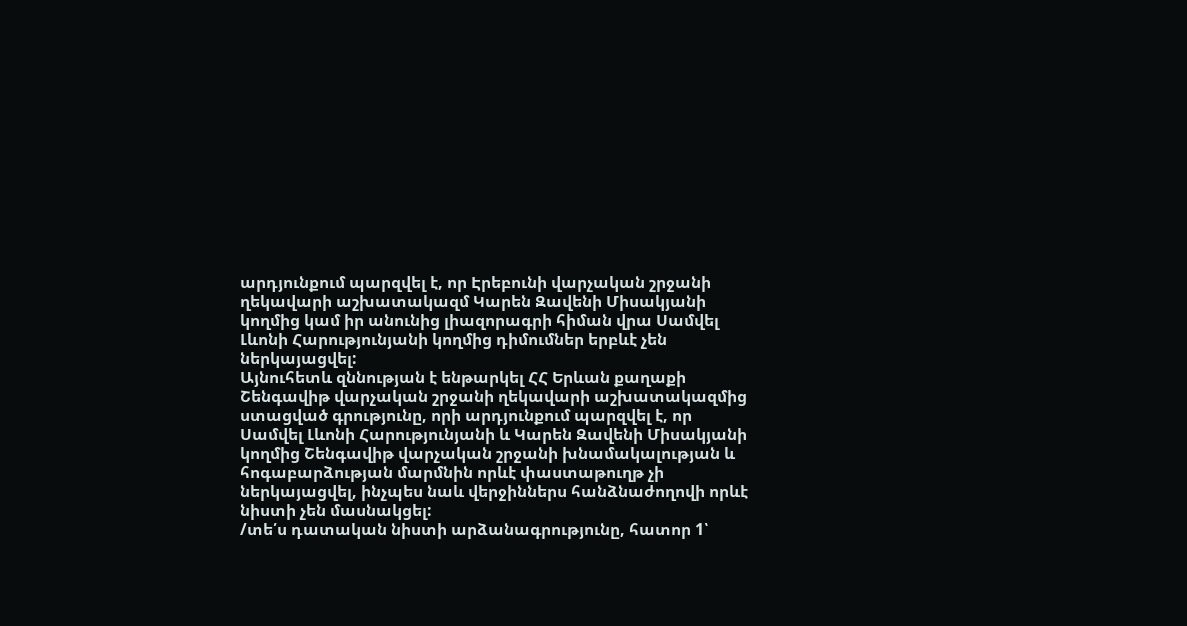արդյունքում պարզվել է, որ Էրեբունի վարչական շրջանի ղեկավարի աշխատակազմ Կարեն Զավենի Միսակյանի կողմից կամ իր անունից լիազորագրի հիման վրա Սամվել Լևոնի Հարությունյանի կողմից դիմումներ երբևէ չեն ներկայացվել:
Այնուհետև զննության է ենթարկել ՀՀ Երևան քաղաքի Շենգավիթ վարչական շրջանի ղեկավարի աշխատակազմից ստացված գրությունը, որի արդյունքում պարզվել է, որ Սամվել Լևոնի Հարությունյանի և Կարեն Զավենի Միսակյանի կողմից Շենգավիթ վարչական շրջանի խնամակալության և հոգաբարձության մարմնին որևէ փաստաթուղթ չի ներկայացվել, ինչպես նաև վերջիններս հանձնաժողովի որևէ նիստի չեն մասնակցել:
/տե՛ս դատական նիստի արձանագրությունը, հատոր 1՝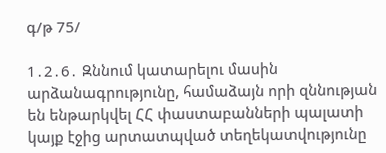գ/թ 75/

1․2․6․ Զննում կատարելու մասին արձանագրությունը, համաձայն որի զննության են ենթարկվել ՀՀ փաստաբանների պալատի կայք էջից արտատպված տեղեկատվությունը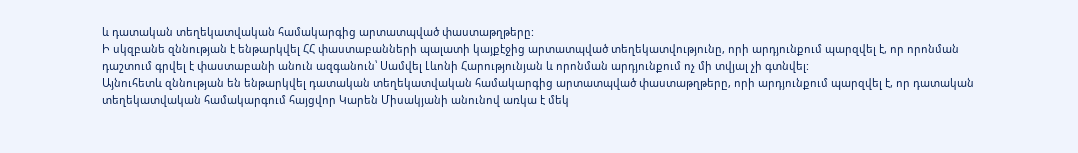և դատական տեղեկատվական համակարգից արտատպված փաստաթղթերը:
Ի սկզբանե զննության է ենթարկվել ՀՀ փաստաբանների պալատի կայքէջից արտատպված տեղեկատվությունը, որի արդյունքում պարզվել է, որ որոնման դաշտում գրվել է փաստաբանի անուն ազգանուն՝ Սամվել Լևոնի Հարությունյան և որոնման արդյունքում ոչ մի տվյալ չի գտնվել:
Այնուհետև զննության են ենթարկվել դատական տեղեկատվական համակարգից արտատպված փաստաթղթերը, որի արդյունքում պարզվել է, որ դատական տեղեկատվական համակարգում հայցվոր Կարեն Միսակյանի անունով առկա է մեկ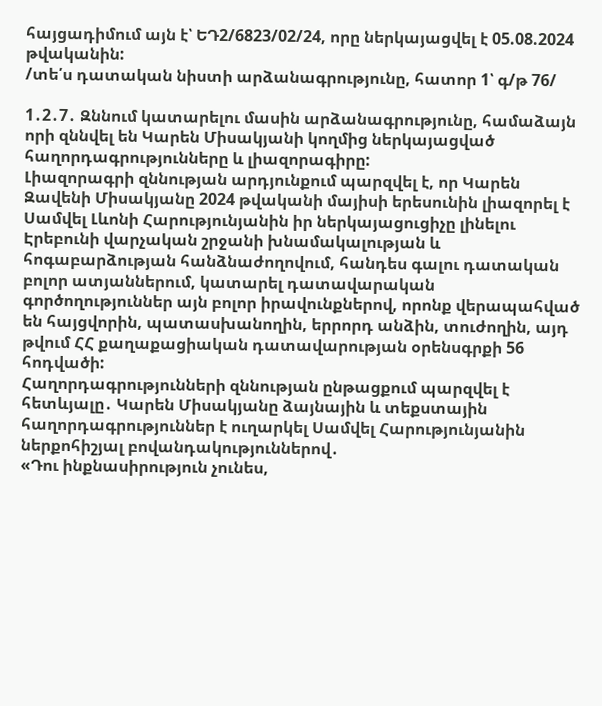հայցադիմում այն է՝ ԵԴ2/6823/02/24, որը ներկայացվել է 05.08.2024 թվականին:
/տե՛ս դատական նիստի արձանագրությունը, հատոր 1՝ գ/թ 76/

1․2․7․ Զննում կատարելու մասին արձանագրությունը, համաձայն որի զննվել են Կարեն Միսակյանի կողմից ներկայացված հաղորդագրությունները և լիազորագիրը:
Լիազորագրի զննության արդյունքում պարզվել է, որ Կարեն Զավենի Միսակյանը 2024 թվականի մայիսի երեսունին լիազորել է Սամվել Լևոնի Հարությունյանին իր ներկայացուցիչը լինելու Էրեբունի վարչական շրջանի խնամակալության և հոգաբարձության հանձնաժողովում, հանդես գալու դատական բոլոր ատյաններում, կատարել դատավարական գործողություններ այն բոլոր իրավունքներով, որոնք վերապահված են հայցվորին, պատասխանողին, երրորդ անձին, տուժողին, այդ թվում ՀՀ քաղաքացիական դատավարության օրենսգրքի 56 հոդվածի:
Հաղորդագրությունների զննության ընթացքում պարզվել է հետևյալը․ Կարեն Միսակյանը ձայնային և տեքստային հաղորդագրություններ է ուղարկել Սամվել Հարությունյանին ներքոհիշյալ բովանդակություններով․
«Դու ինքնասիրություն չունես,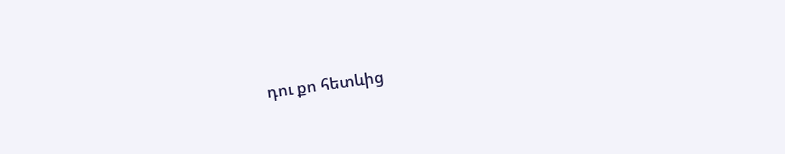դու քո հետևից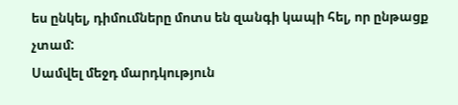ես ընկել, դիմումները մոտս են զանգի կապի հել, որ ընթացք չտամ:
Սամվել մեջդ մարդկություն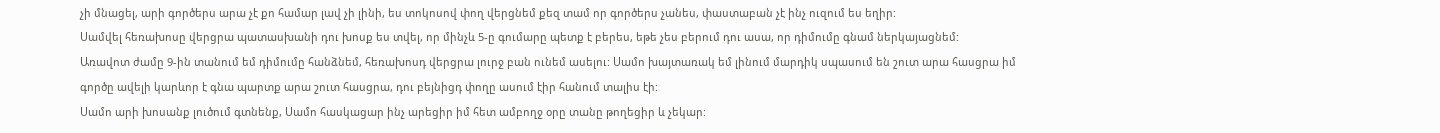չի մնացել, արի գործերս արա չէ քո համար լավ չի լինի, ես տոկոսով փող վերցնեմ քեզ տամ որ գործերս չանես, փաստաբան չէ ինչ ուզում ես եղիր:
Սամվել հեռախոսը վերցրա պատասխանի դու խոսք ես տվել, որ մինչև 5-ը գումարը պետք է բերես, եթե չես բերում դու ասա, որ դիմումը գնամ ներկայացնեմ:
Առավոտ ժամը 9-ին տանում եմ դիմումը հանձնեմ, հեռախոսդ վերցրա լուրջ բան ունեմ ասելու: Սամո խայտառակ եմ լինում մարդիկ սպասում են շուտ արա հասցրա իմ գործը ավելի կարևոր է գնա պարտք արա շուտ հասցրա, դու բեյնիցդ փողը ասում էիր հանում տալիս էի:
Սամո արի խոսանք լուծում գտնենք, Սամո հասկացար ինչ արեցիր իմ հետ ամբողջ օրը տանը թողեցիր և չեկար: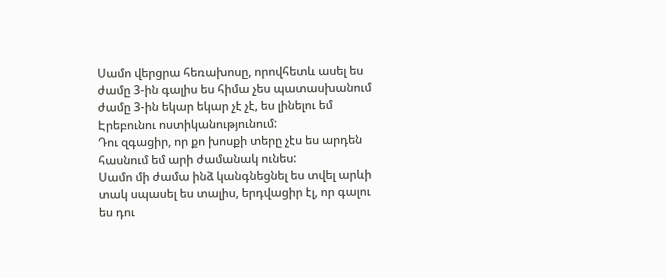Սամո վերցրա հեռախոսը, որովհետև ասել ես ժամը 3-ին գալիս ես հիմա չես պատասխանում ժամը 3-ին եկար եկար չէ չէ, ես լինելու եմ Էրեբունու ոստիկանությունում:
Դու զգացիր, որ քո խոսքի տերը չէս ես արդեն հասնում եմ արի ժամանակ ունես:
Սամո մի ժամա ինձ կանգնեցնել ես տվել արևի տակ սպասել ես տալիս, երդվացիր էլ, որ գալու ես դու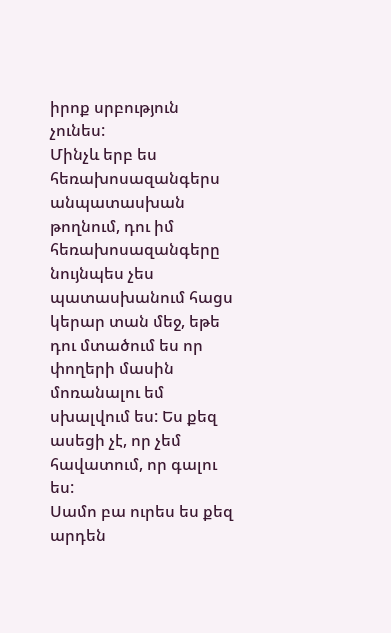իրոք սրբություն չունես:
Մինչև երբ ես հեռախոսազանգերս անպատասխան թողնում, դու իմ հեռախոսազանգերը նույնպես չես պատասխանում հացս կերար տան մեջ, եթե դու մտածում ես որ փողերի մասին մոռանալու եմ սխալվում ես: Ես քեզ ասեցի չէ, որ չեմ հավատում, որ գալու ես:
Սամո բա ուրես ես քեզ արդեն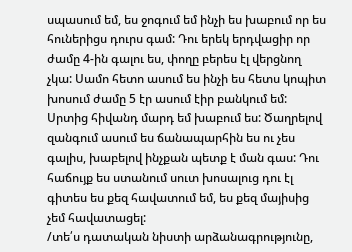սպասում եմ, ես ջոգում եմ ինչի ես խաբում որ ես հուներիցս դուրս գամ: Դու երեկ երդվացիր որ ժամը 4-ին գալու ես, փողը բերես էլ վերցնող չկա: Սամո հետո ասում ես ինչի ես հետս կոպիտ խոսում ժամը 5 էր ասում էիր բանկում եմ: Սրտից հիվանդ մարդ եմ խաբում ես: Ծաղրելով զանգում ասում ես ճանապարհին ես ու չես գալիս, խաբելով ինչքան պետք է ման գաս: Դու հաճույք ես ստանում սուտ խոսալուց դու էլ գիտես ես քեզ հավատում եմ, ես քեզ մայիսից չեմ հավատացել:
/տե՛ս դատական նիստի արձանագրությունը,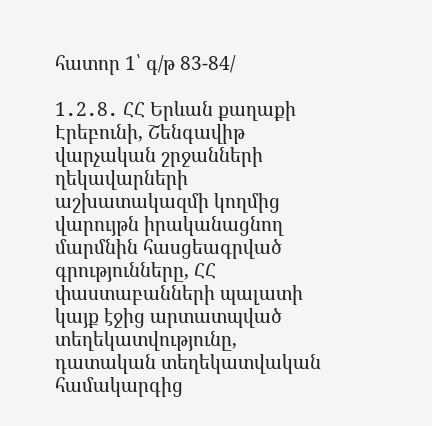հատոր 1՝ գ/թ 83-84/

1․2․8․ ՀՀ Երևան քաղաքի Էրեբունի, Շենգավիթ վարչական շրջանների ղեկավարների աշխատակազմի կողմից վարույթն իրականացնող մարմնին հասցեագրված գրությունները, ՀՀ փաստաբանների պալատի կայք էջից արտատպված տեղեկատվությունը, դատական տեղեկատվական համակարգից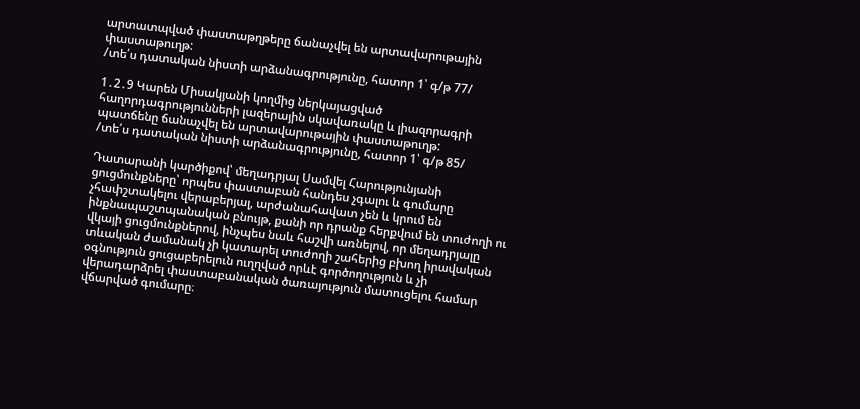արտատպված փաստաթղթերը ճանաչվել են արտավարութային փաստաթուղթ:
/տե՛ս դատական նիստի արձանագրությունը, հատոր 1՝ գ/թ 77/

1․2․9 Կարեն Միսակյանի կողմից ներկայացված հաղորդագրությունների լազերային սկավառակը և լիազորագրի պատճենը ճանաչվել են արտավարութային փաստաթուղթ:
/տե՛ս դատական նիստի արձանագրությունը, հատոր 1՝ գ/թ 85/

Դատարանի կարծիքով՝ մեղադրյալ Սամվել Հարությունյանի ցուցմունքները՝ որպես փաստաբան հանդես չգալու և գումարը չհափշտակելու վերաբերյալ, արժանահավատ չեն և կրում են ինքնապաշտպանական բնույթ, քանի որ դրանք հերքվում են տուժողի ու վկայի ցուցմունքներով, ինչպես նաև հաշվի առնելով, որ մեղադրյալը տևական ժամանակ չի կատարել տուժողի շահերից բխող իրավական օգնություն ցուցաբերելուն ուղղված որևէ գործողություն և չի վերադարձրել փաստաբանական ծառայություն մատուցելու համար վճարված գումարը։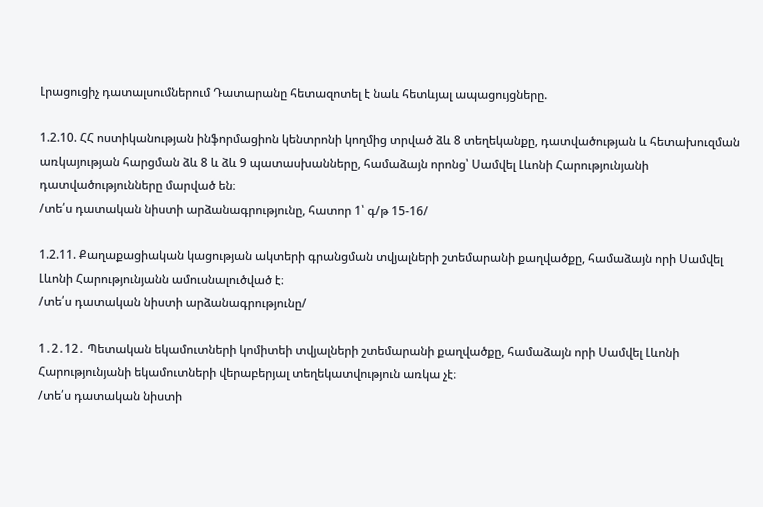Լրացուցիչ դատալսումներում Դատարանը հետազոտել է նաև հետևյալ ապացույցները.

1.2.10. ՀՀ ոստիկանության ինֆորմացիոն կենտրոնի կողմից տրված ձև 8 տեղեկանքը, դատվածության և հետախուզման առկայության հարցման ձև 8 և ձև 9 պատասխանները, համաձայն որոնց՝ Սամվել Լևոնի Հարությունյանի դատվածությունները մարված են։
/տե՛ս դատական նիստի արձանագրությունը, հատոր 1՝ գ/թ 15-16/

1.2.11. Քաղաքացիական կացության ակտերի գրանցման տվյալների շտեմարանի քաղվածքը, համաձայն որի Սամվել Լևոնի Հարությունյանն ամուսնալուծված է։
/տե՛ս դատական նիստի արձանագրությունը/

1․2․12․ Պետական եկամուտների կոմիտեի տվյալների շտեմարանի քաղվածքը, համաձայն որի Սամվել Լևոնի Հարությունյանի եկամուտների վերաբերյալ տեղեկատվություն առկա չէ։
/տե՛ս դատական նիստի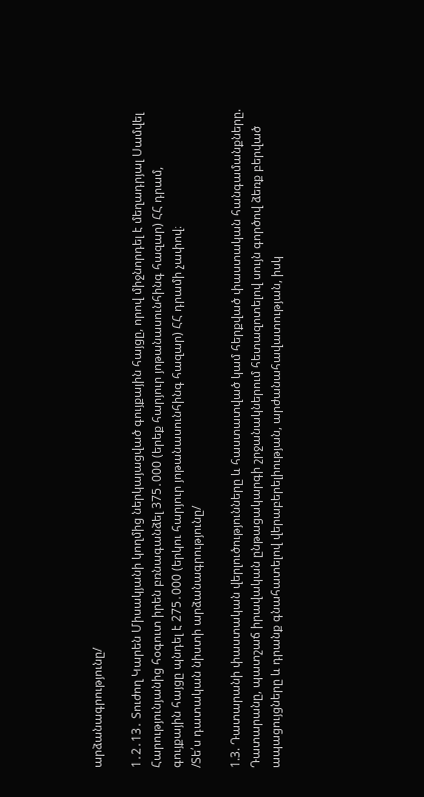արձանագրությունը/

1․2․13․ Տուժող Կարեն Միսակյանի կողմից ներկայացված գույքային հայցը, որով միջնորդել է մեղադրյալ Սամվել Հարությունյանից հօգուտ իրեն բռնագանձել 375․000 (երեք հարյուր յոթանասունհինգ հազար) ՀՀ դրամ, գույքային հայցը պնդել է 275․000 (երկու հարյուր յոթանասունհինգ հազար) ՀՀ դրամի չափով։
/Տե՛ս դատական նիստի արձանագրությունը/

1.3. Դատարանի փաստական վերլուծությունները և հաստատված կամ հերքված փաստական հանգամանքները.
Դատարանը, պատշաճ իրավական ընթացակարգի շրջանակներում հետազոտելով սույն գործով ձեռք բերված ապացույցները և դրանք գնահատելով վերաբերելիության, արժանահավատության, իսկ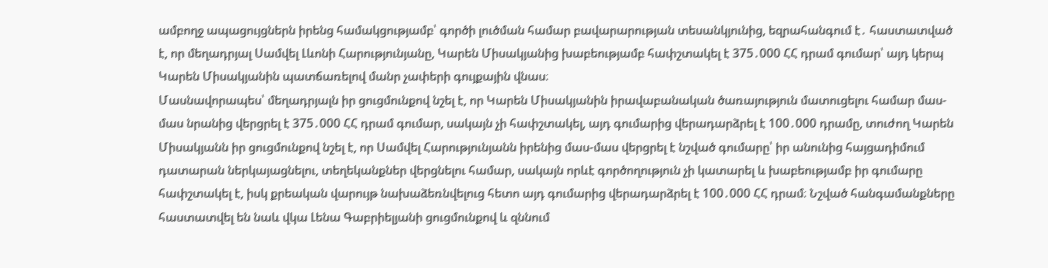ամբողջ ապացույցներն իրենց համակցությամբ՝ գործի լուծման համար բավարարության տեսանկյունից, եզրահանգում է․ հաստատված է, որ մեղադրյալ Սամվել Լևոնի Հարությունյանը, Կարեն Միսակյանից խաբեությամբ հափշտակել է 375․000 ՀՀ դրամ գումար՝ այդ կերպ Կարեն Միսակյանին պատճառելով մանր չափերի գույքային վնաս։
Մասնավորապես՝ մեղադրյալն իր ցուցմունքով նշել է, որ Կարեն Միսակյանին իրավաբանական ծառայություն մատուցելու համար մաս-մաս նրանից վերցրել է 375․000 ՀՀ դրամ գումար, սակայն չի հափշտակել, այդ գումարից վերադարձրել է 100․000 դրամը, տուժող Կարեն Միսակյանն իր ցուցմունքով նշել է, որ Սամվել Հարությունյանն իրենից մաս-մաս վերցրել է նշված գումարը՝ իր անունից հայցադիմում դատարան ներկայացնելու, տեղեկանքներ վերցնելու համար, սակայն որևէ գործողություն չի կատարել և խաբեությամբ իր գումարը հափշտակել է, իսկ քրեական վարույթ նախաձեռնվելուց հետո այդ գումարից վերադարձրել է 100․000 ՀՀ դրամ։ Նշված հանգամանքները հաստատվել են նաև վկա Լենա Գաբրիելյանի ցուցմունքով և զննում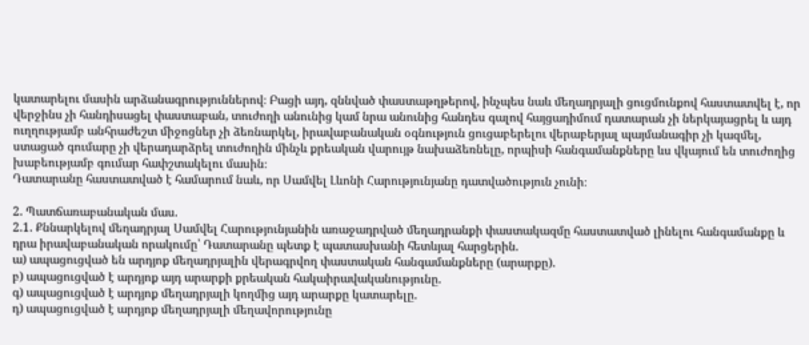կատարելու մասին արձանագրություններով։ Բացի այդ, զննված փաստաթղթերով, ինչպես նաև մեղադրյալի ցուցմունքով հաստատվել է, որ վերջինս չի հանդիսացել փաստաբան, տուժողի անունից կամ նրա անունից հանդես գալով հայցադիմում դատարան չի ներկայացրել և այդ ուղղությամբ անհրաժեշտ միջոցներ չի ձեռնարկել, իրավաբանական օգնություն ցուցաբերելու վերաբերյալ պայմանագիր չի կազմել, ստացած գումարը չի վերադարձրել տուժողին մինչև քրեական վարույթ նախաձեռնելը, որպիսի հանգամանքները ևս վկայում են տուժողից խաբեությամբ գումար հափշտակելու մասին։
Դատարանը հաստատված է համարում նաև, որ Սամվել Լևոնի Հարությունյանը դատվածություն չունի։

2. Պատճառաբանական մաս.
2.1. Քննարկելով մեղադրյալ Սամվել Հարությունյանին առաջադրված մեղադրանքի փաստակազմը հաստատված լինելու հանգամանքը և դրա իրավաբանական որակումը՝ Դատարանը պետք է պատասխանի հետևյալ հարցերին.
ա) ապացուցված են արդյոք մեղադրյալին վերագրվող փաստական հանգամանքները (արարքը).
բ) ապացուցված է արդյոք այդ արարքի քրեական հակաիրավականությունը.
գ) ապացուցված է արդյոք մեղադրյալի կողմից այդ արարքը կատարելը.
դ) ապացուցված է արդյոք մեղադրյալի մեղավորությունը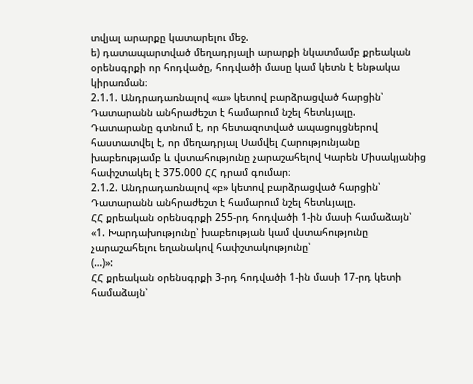տվյալ արարքը կատարելու մեջ.
ե) դատապարտված մեղադրյալի արարքի նկատմամբ քրեական օրենսգրքի որ հոդվածը, հոդվածի մասը կամ կետն է ենթակա կիրառման։
2.1.1. Անդրադառնալով «ա» կետով բարձրացված հարցին՝ Դատարանն անհրաժեշտ է համարում նշել հետևյալը.
Դատարանը գտնում է, որ հետազոտված ապացույցներով հաստատվել է, որ մեղադրյալ Սամվել Հարությունյանը խաբեությամբ և վստահությունը չարաշահելով Կարեն Միսակյանից հափշտակել է 375.000 ՀՀ դրամ գումար։
2.1.2. Անդրադառնալով «բ» կետով բարձրացված հարցին՝ Դատարանն անհրաժեշտ է համարում նշել հետևյալը.
ՀՀ քրեական օրենսգրքի 255-րդ հոդվածի 1-ին մասի համաձայն՝
«1. Խարդախությունը՝ խաբեության կամ վստահությունը չարաշահելու եղանակով հափշտակությունը՝
(…)»:
ՀՀ քրեական օրենսգրքի 3-րդ հոդվածի 1-ին մասի 17-րդ կետի համաձայն՝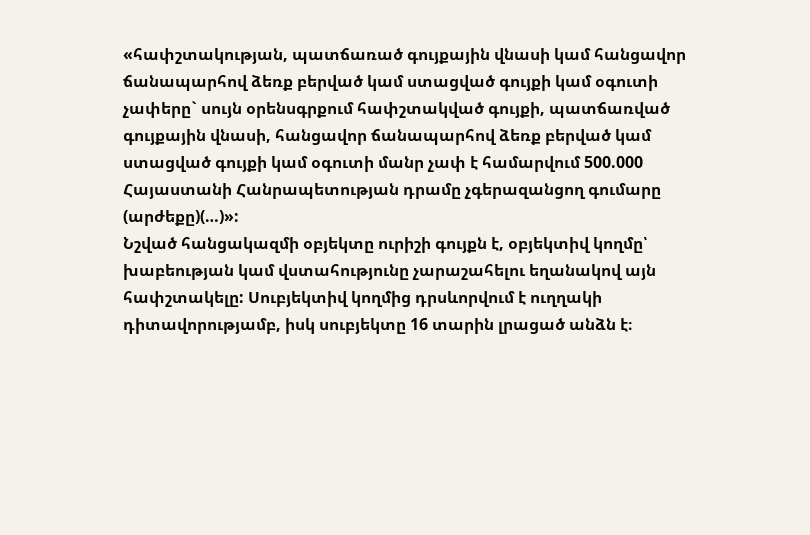«հափշտակության, պատճառած գույքային վնասի կամ հանցավոր ճանապարհով ձեռք բերված կամ ստացված գույքի կամ օգուտի չափերը` սույն օրենսգրքում հափշտակված գույքի, պատճառված գույքային վնասի, հանցավոր ճանապարհով ձեռք բերված կամ ստացված գույքի կամ օգուտի մանր չափ է համարվում 500.000 Հայաստանի Հանրապետության դրամը չգերազանցող գումարը (արժեքը)(…)»:
Նշված հանցակազմի օբյեկտը ուրիշի գույքն է, օբյեկտիվ կողմը՝ խաբեության կամ վստահությունը չարաշահելու եղանակով այն հափշտակելը: Սուբյեկտիվ կողմից դրսևորվում է ուղղակի դիտավորությամբ, իսկ սուբյեկտը 16 տարին լրացած անձն է։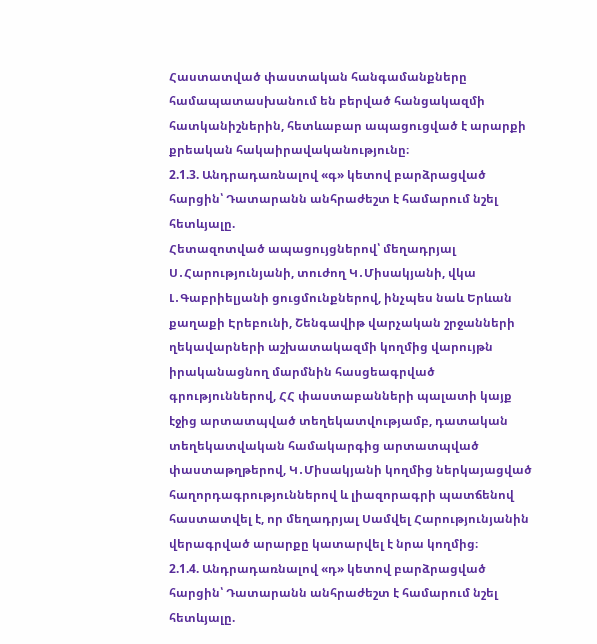Հաստատված փաստական հանգամանքները համապատասխանում են բերված հանցակազմի հատկանիշներին, հետևաբար ապացուցված է արարքի քրեական հակաիրավականությունը։
2.1.3. Անդրադառնալով «գ» կետով բարձրացված հարցին՝ Դատարանն անհրաժեշտ է համարում նշել հետևյալը.
Հետազոտված ապացույցներով՝ մեղադրյալ Ս․Հարությունյանի, տուժող Կ․Միսակյանի, վկա Լ․Գաբրիելյանի ցուցմունքներով, ինչպես նաև Երևան քաղաքի Էրեբունի, Շենգավիթ վարչական շրջանների ղեկավարների աշխատակազմի կողմից վարույթն իրականացնող մարմնին հասցեագրված գրություններով, ՀՀ փաստաբանների պալատի կայք էջից արտատպված տեղեկատվությամբ, դատական տեղեկատվական համակարգից արտատպված փաստաթղթերով, Կ․Միսակյանի կողմից ներկայացված հաղորդագրություններով և լիազորագրի պատճենով հաստատվել է, որ մեղադրյալ Սամվել Հարությունյանին վերագրված արարքը կատարվել է նրա կողմից։
2.1.4. Անդրադառնալով «դ» կետով բարձրացված հարցին՝ Դատարանն անհրաժեշտ է համարում նշել հետևյալը.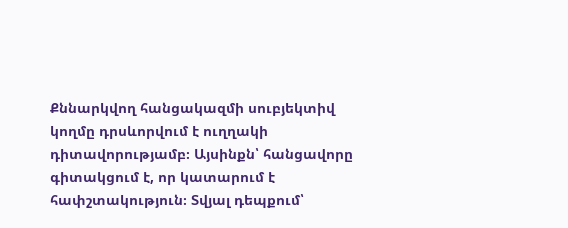Քննարկվող հանցակազմի սուբյեկտիվ կողմը դրսևորվում է ուղղակի դիտավորությամբ։ Այսինքն՝ հանցավորը գիտակցում է, որ կատարում է հափշտակություն։ Տվյալ դեպքում՝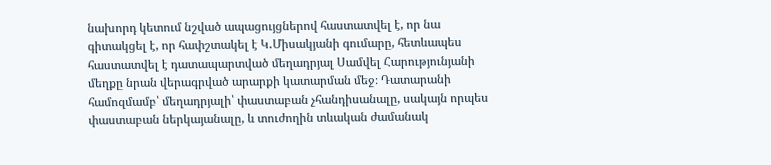նախորդ կետում նշված ապացույցներով հաստատվել է, որ նա գիտակցել է, որ հափշտակել է Կ․Միսակյանի գումարը, հետևապես հաստատվել է դատապարտված մեղադրյալ Սամվել Հարությունյանի մեղքը նրան վերագրված արարքի կատարման մեջ։ Դատարանի համոզմամբ՝ մեղադրյալի՝ փաստաբան չհանդիսանալը, սակայն որպես փաստաբան ներկայանալը, և տուժողին տևական ժամանակ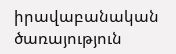իրավաբանական ծառայություն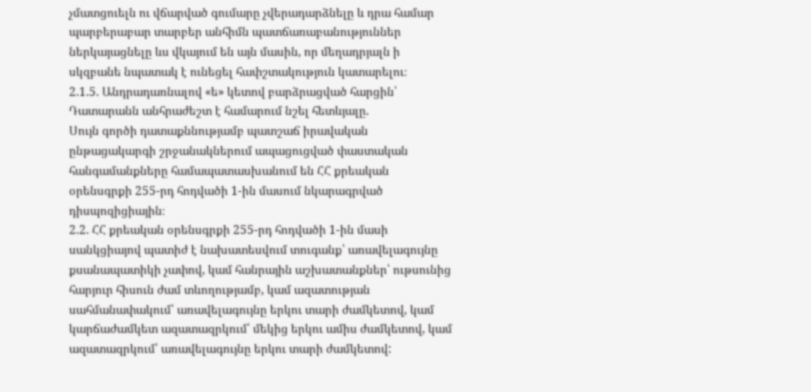չմատցուելն ու վճարված գումարը չվերադարձնելը և դրա համար պարբերաբար տարբեր անհիմն պատճառաբանություններ ներկայացնելը ևս վկայում են այն մասին, որ մեղադրյալն ի սկզբանե նպատակ է ունեցել հափշտակություն կատարելու։
2.1.5. Անդրադառնալով «ե» կետով բարձրացված հարցին՝ Դատարանն անհրաժեշտ է համարում նշել հետևյալը.
Սույն գործի դատաքննությամբ պատշաճ իրավական ընթացակարգի շրջանակներում ապացուցված փաստական հանգամանքները համապատասխանում են ՀՀ քրեական օրենսգրքի 255-րդ հոդվածի 1-ին մասում նկարագրված դիսպոզիցիային։
2.2. ՀՀ քրեական օրենսգրքի 255-րդ հոդվածի 1-ին մասի սանկցիայով պատիժ է նախատեսվում տուգանք՝ առավելագույնը քսանապատիկի չափով, կամ հանրային աշխատանքներ՝ ութսունից հարյուր հիսուն ժամ տևողությամբ, կամ ազատության սահմանափակում՝ առավելագույնը երկու տարի ժամկետով, կամ կարճաժամկետ ազատազրկում՝ մեկից երկու ամիս ժամկետով, կամ ազատազրկում՝ առավելագույնը երկու տարի ժամկետով: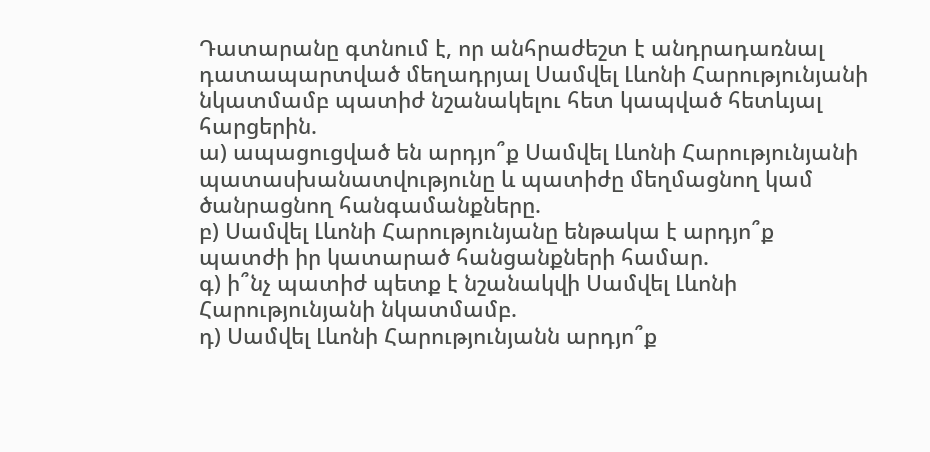Դատարանը գտնում է, որ անհրաժեշտ է անդրադառնալ դատապարտված մեղադրյալ Սամվել Լևոնի Հարությունյանի նկատմամբ պատիժ նշանակելու հետ կապված հետևյալ հարցերին.
ա) ապացուցված են արդյո՞ք Սամվել Լևոնի Հարությունյանի պատասխանատվությունը և պատիժը մեղմացնող կամ ծանրացնող հանգամանքները.
բ) Սամվել Լևոնի Հարությունյանը ենթակա է արդյո՞ք պատժի իր կատարած հանցանքների համար.
գ) ի՞նչ պատիժ պետք է նշանակվի Սամվել Լևոնի Հարությունյանի նկատմամբ.
դ) Սամվել Լևոնի Հարությունյանն արդյո՞ք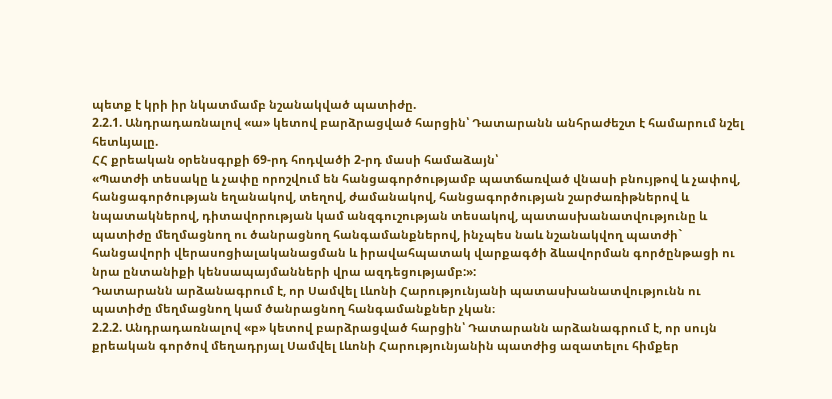պետք է կրի իր նկատմամբ նշանակված պատիժը.
2.2.1. Անդրադառնալով «ա» կետով բարձրացված հարցին՝ Դատարանն անհրաժեշտ է համարում նշել հետևյալը.
ՀՀ քրեական օրենսգրքի 69-րդ հոդվածի 2-րդ մասի համաձայն՝
«Պատժի տեսակը և չափը որոշվում են հանցագործությամբ պատճառված վնասի բնույթով և չափով, հանցագործության եղանակով, տեղով, ժամանակով, հանցագործության շարժառիթներով և նպատակներով, դիտավորության կամ անզգուշության տեսակով, պատասխանատվությունը և պատիժը մեղմացնող ու ծանրացնող հանգամանքներով, ինչպես նաև նշանակվող պատժի` հանցավորի վերասոցիալականացման և իրավահպատակ վարքագծի ձևավորման գործընթացի ու նրա ընտանիքի կենսապայմանների վրա ազդեցությամբ:»:
Դատարանն արձանագրում է, որ Սամվել Լևոնի Հարությունյանի պատասխանատվությունն ու պատիժը մեղմացնող կամ ծանրացնող հանգամանքներ չկան։
2.2.2. Անդրադառնալով «բ» կետով բարձրացված հարցին՝ Դատարանն արձանագրում է, որ սույն քրեական գործով մեղադրյալ Սամվել Լևոնի Հարությունյանին պատժից ազատելու հիմքեր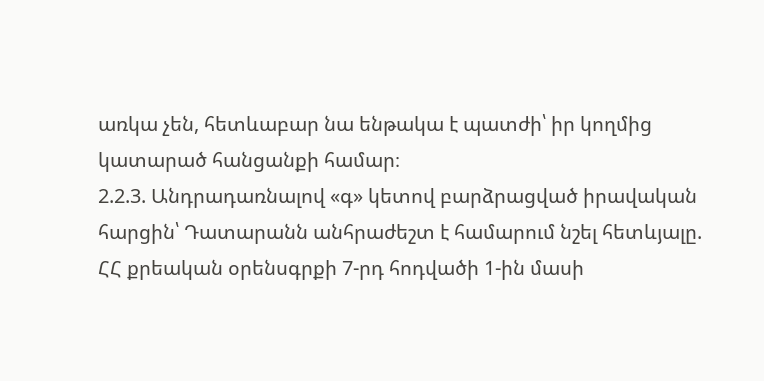առկա չեն, հետևաբար նա ենթակա է պատժի՝ իր կողմից կատարած հանցանքի համար։
2.2.3. Անդրադառնալով «գ» կետով բարձրացված իրավական հարցին՝ Դատարանն անհրաժեշտ է համարում նշել հետևյալը.
ՀՀ քրեական օրենսգրքի 7-րդ հոդվածի 1-ին մասի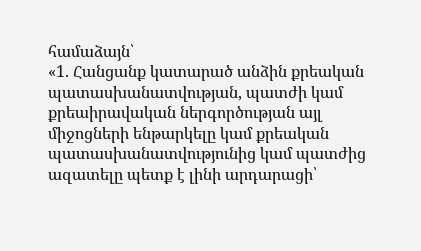համաձայն՝
«1. Հանցանք կատարած անձին քրեական պատասխանատվության, պատժի կամ քրեաիրավական ներգործության այլ միջոցների ենթարկելը կամ քրեական պատասխանատվությունից կամ պատժից ազատելը պետք է լինի արդարացի՝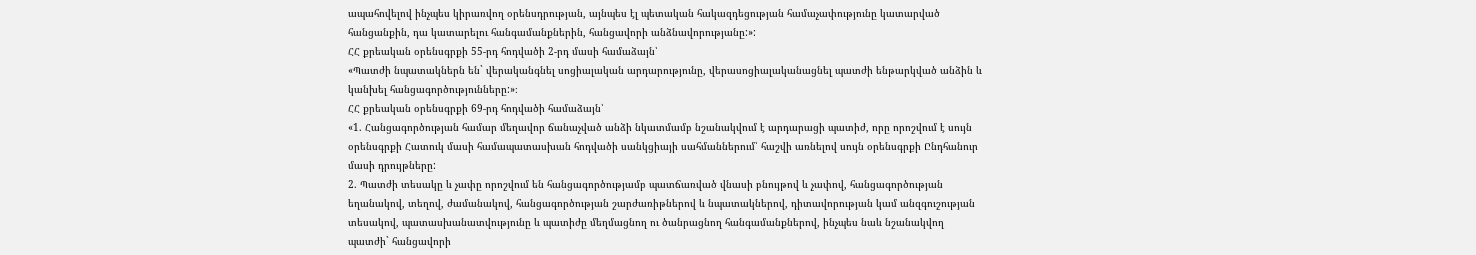ապահովելով ինչպես կիրառվող օրենսդրության, այնպես էլ պետական հակազդեցության համաչափությունը կատարված հանցանքին, դա կատարելու հանգամանքներին, հանցավորի անձնավորությանը:»:
ՀՀ քրեական օրենսգրքի 55-րդ հոդվածի 2-րդ մասի համաձայն՝
«Պատժի նպատակներն են` վերականգնել սոցիալական արդարությունը, վերասոցիալականացնել պատժի ենթարկված անձին և կանխել հանցագործությունները:»։
ՀՀ քրեական օրենսգրքի 69-րդ հոդվածի համաձայն՝
«1. Հանցագործության համար մեղավոր ճանաչված անձի նկատմամբ նշանակվում է արդարացի պատիժ, որը որոշվում է սույն օրենսգրքի Հատուկ մասի համապատասխան հոդվածի սանկցիայի սահմաններում՝ հաշվի առնելով սույն օրենսգրքի Ընդհանուր մասի դրույթները:
2. Պատժի տեսակը և չափը որոշվում են հանցագործությամբ պատճառված վնասի բնույթով և չափով, հանցագործության եղանակով, տեղով, ժամանակով, հանցագործության շարժառիթներով և նպատակներով, դիտավորության կամ անզգուշության տեսակով, պատասխանատվությունը և պատիժը մեղմացնող ու ծանրացնող հանգամանքներով, ինչպես նաև նշանակվող պատժի` հանցավորի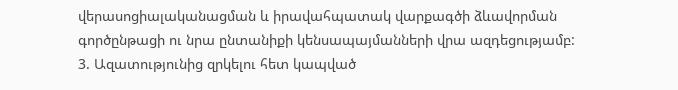վերասոցիալականացման և իրավահպատակ վարքագծի ձևավորման գործընթացի ու նրա ընտանիքի կենսապայմանների վրա ազդեցությամբ:
3. Ազատությունից զրկելու հետ կապված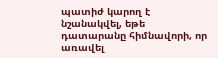պատիժ կարող է նշանակվել, եթե դատարանը հիմնավորի, որ առավել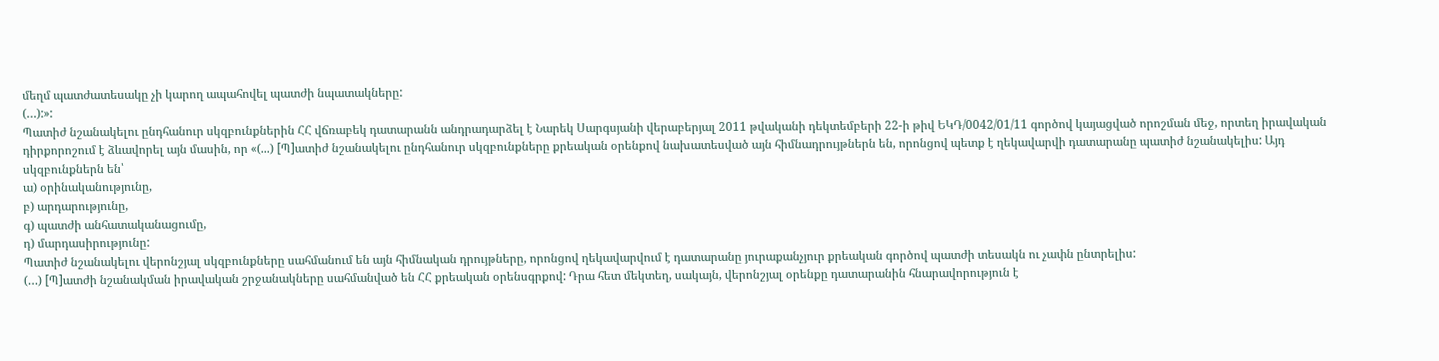մեղմ պատժատեսակը չի կարող ապահովել պատժի նպատակները:
(…):»:
Պատիժ նշանակելու ընդհանուր սկզբունքներին ՀՀ վճռաբեկ դատարանն անդրադարձել է Նարեկ Սարգսյանի վերաբերյալ 2011 թվականի դեկտեմբերի 22-ի թիվ ԵԿԴ/0042/01/11 գործով կայացված որոշման մեջ, որտեղ իրավական դիրքորոշում է ձևավորել այն մասին, որ «(...) [Պ]ատիժ նշանակելու ընդհանուր սկզբունքները քրեական օրենքով նախատեսված այն հիմնադրույթներն են, որոնցով պետք է ղեկավարվի դատարանը պատիժ նշանակելիս: Այդ սկզբունքներն են՝
ա) օրինականությունը,
բ) արդարությունը,
գ) պատժի անհատականացումը,
դ) մարդասիրությունը:
Պատիժ նշանակելու վերոնշյալ սկզբունքները սահմանում են այն հիմնական դրույթները, որոնցով ղեկավարվում է դատարանը յուրաքանչյուր քրեական գործով պատժի տեսակն ու չափն ընտրելիս:
(…) [Պ]ատժի նշանակման իրավական շրջանակները սահմանված են ՀՀ քրեական օրենսգրքով: Դրա հետ մեկտեղ, սակայն, վերոնշյալ օրենքը դատարանին հնարավորություն է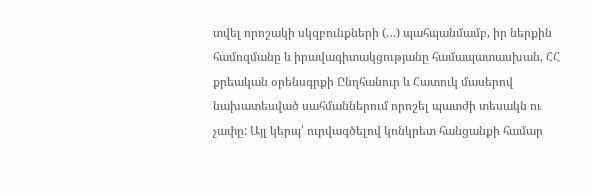տվել որոշակի սկզբունքների (…) պահպանմամբ, իր ներքին համոզմանը և իրավագիտակցությանը համապատասխան, ՀՀ քրեական օրենսգրքի Ընդհանուր և Հատուկ մասերով նախատեսված սահմաններում որոշել պատժի տեսակն ու չափը: Այլ կերպ՝ ուրվագծելով կոնկրետ հանցանքի համար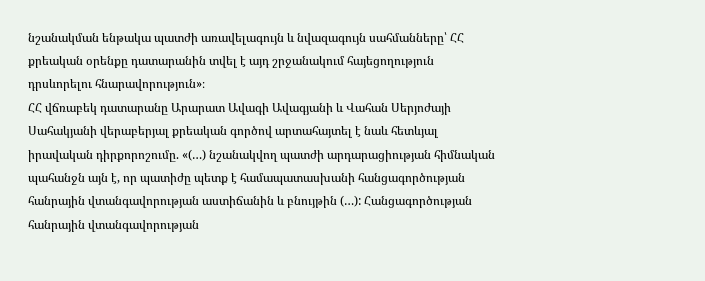նշանակման ենթակա պատժի առավելագույն և նվազագույն սահմանները՝ ՀՀ քրեական օրենքը դատարանին տվել է այդ շրջանակում հայեցողություն դրսևորելու հնարավորություն»։
ՀՀ վճռաբեկ դատարանը Արարատ Ավագի Ավագյանի և Վահան Սերյոժայի Սահակյանի վերաբերյալ քրեական գործով արտահայտել է նաև հետևյալ իրավական դիրքորոշումը. «(…) նշանակվող պատժի արդարացիության հիմնական պահանջն այն է, որ պատիժը պետք է համապատասխանի հանցագործության հանրային վտանգավորության աստիճանին և բնույթին (…): Հանցագործության հանրային վտանգավորության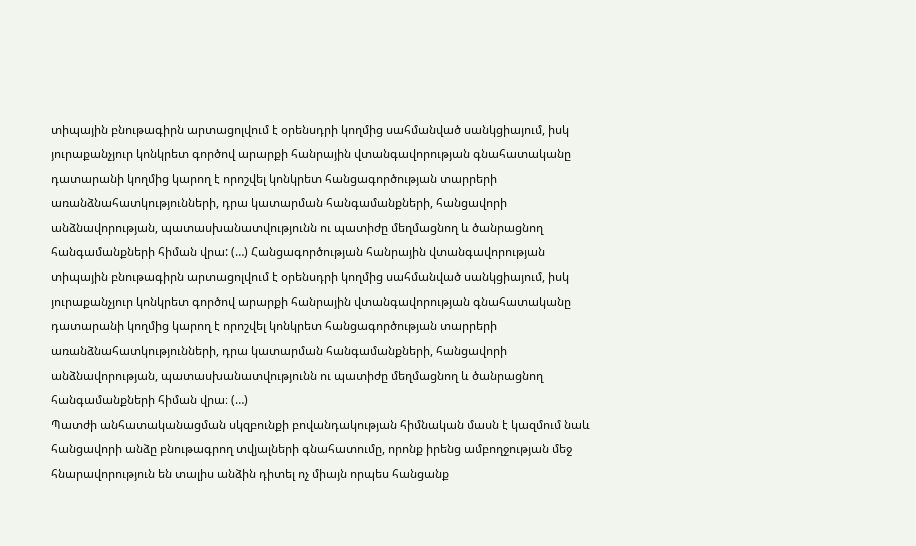տիպային բնութագիրն արտացոլվում է օրենսդրի կողմից սահմանված սանկցիայում, իսկ յուրաքանչյուր կոնկրետ գործով արարքի հանրային վտանգավորության գնահատականը դատարանի կողմից կարող է որոշվել կոնկրետ հանցագործության տարրերի առանձնահատկությունների, դրա կատարման հանգամանքների, հանցավորի անձնավորության, պատասխանատվությունն ու պատիժը մեղմացնող և ծանրացնող հանգամանքների հիման վրա: (…) Հանցագործության հանրային վտանգավորության տիպային բնութագիրն արտացոլվում է օրենսդրի կողմից սահմանված սանկցիայում, իսկ յուրաքանչյուր կոնկրետ գործով արարքի հանրային վտանգավորության գնահատականը դատարանի կողմից կարող է որոշվել կոնկրետ հանցագործության տարրերի առանձնահատկությունների, դրա կատարման հանգամանքների, հանցավորի անձնավորության, պատասխանատվությունն ու պատիժը մեղմացնող և ծանրացնող հանգամանքների հիման վրա։ (…)
Պատժի անհատականացման սկզբունքի բովանդակության հիմնական մասն է կազմում նաև հանցավորի անձը բնութագրող տվյալների գնահատումը, որոնք իրենց ամբողջության մեջ հնարավորություն են տալիս անձին դիտել ոչ միայն որպես հանցանք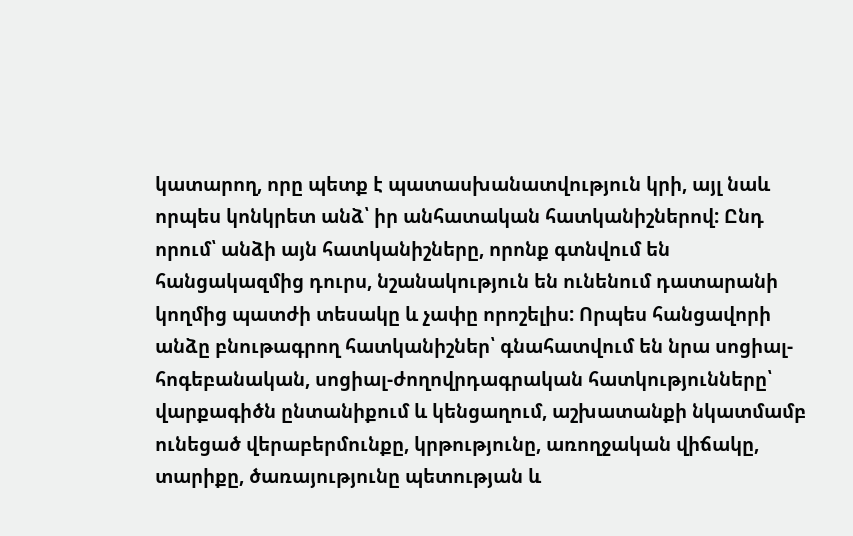կատարող, որը պետք է պատասխանատվություն կրի, այլ նաև որպես կոնկրետ անձ՝ իր անհատական հատկանիշներով: Ընդ որում՝ անձի այն հատկանիշները, որոնք գտնվում են հանցակազմից դուրս, նշանակություն են ունենում դատարանի կողմից պատժի տեսակը և չափը որոշելիս: Որպես հանցավորի անձը բնութագրող հատկանիշներ՝ գնահատվում են նրա սոցիալ-հոգեբանական, սոցիալ-ժողովրդագրական հատկությունները՝ վարքագիծն ընտանիքում և կենցաղում, աշխատանքի նկատմամբ ունեցած վերաբերմունքը, կրթությունը, առողջական վիճակը, տարիքը, ծառայությունը պետության և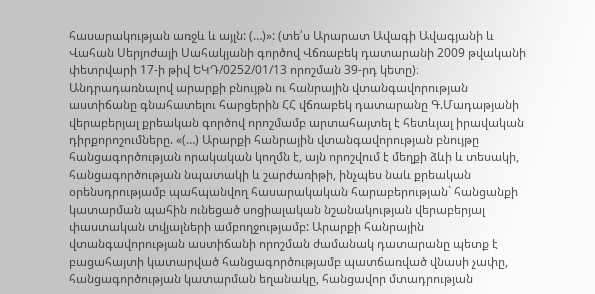հասարակության առջև և այլն: (…)»: (տե՛ս Արարատ Ավագի Ավագյանի և Վահան Սերյոժայի Սահակյանի գործով Վճռաբեկ դատարանի 2009 թվականի փետրվարի 17-ի թիվ ԵԿԴ/0252/01/13 որոշման 39-րդ կետը)։
Անդրադառնալով արարքի բնույթն ու հանրային վտանգավորության աստիճանը գնահատելու հարցերին ՀՀ վճռաբեկ դատարանը Գ.Մադաթյանի վերաբերյալ քրեական գործով որոշմամբ արտահայտել է հետևյալ իրավական դիրքորոշումները. «(…) Արարքի հանրային վտանգավորության բնույթը հանցագործության որակական կողմն է, այն որոշվում է մեղքի ձևի և տեսակի, հանցագործության նպատակի և շարժառիթի, ինչպես նաև քրեական օրենսդրությամբ պահպանվող հասարակական հարաբերության` հանցանքի կատարման պահին ունեցած սոցիալական նշանակության վերաբերյալ փաստական տվյալների ամբողջությամբ: Արարքի հանրային վտանգավորության աստիճանի որոշման ժամանակ դատարանը պետք է բացահայտի կատարված հանցագործությամբ պատճառված վնասի չափը, հանցագործության կատարման եղանակը, հանցավոր մտադրության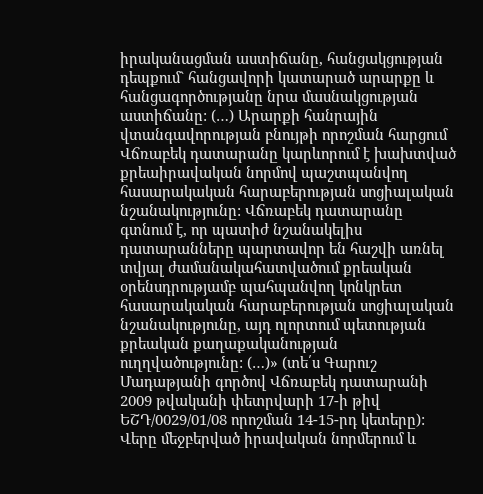իրականացման աստիճանը, հանցակցության դեպքում` հանցավորի կատարած արարքը և հանցագործությանը նրա մասնակցության աստիճանը: (…) Արարքի հանրային վտանգավորության բնույթի որոշման հարցում Վճռաբեկ դատարանը կարևորում է խախտված քրեաիրավական նորմով պաշտպանվող հասարակական հարաբերության սոցիալական նշանակությունը: Վճռաբեկ դատարանը գտնում է, որ պատիժ նշանակելիս դատարանները պարտավոր են հաշվի առնել տվյալ ժամանակահատվածում քրեական օրենսդրությամբ պահպանվող կոնկրետ հասարակական հարաբերության սոցիալական նշանակությունը, այդ ոլորտում պետության քրեական քաղաքականության ուղղվածությունը: (…)» (տե՛ս Գարուշ Մադաթյանի գործով Վճռաբեկ դատարանի 2009 թվականի փետրվարի 17-ի թիվ ԵՇԴ/0029/01/08 որոշման 14-15-րդ կետերը):
Վերը մեջբերված իրավական նորմերում և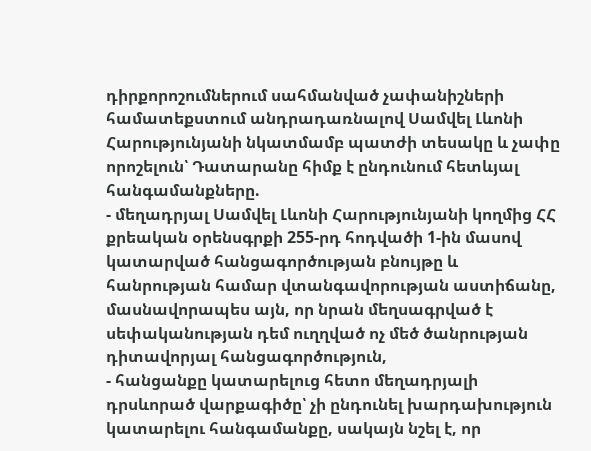դիրքորոշումներում սահմանված չափանիշների համատեքստում անդրադառնալով Սամվել Լևոնի Հարությունյանի նկատմամբ պատժի տեսակը և չափը որոշելուն՝ Դատարանը հիմք է ընդունում հետևյալ հանգամանքները.
- մեղադրյալ Սամվել Լևոնի Հարությունյանի կողմից ՀՀ քրեական օրենսգրքի 255-րդ հոդվածի 1-ին մասով կատարված հանցագործության բնույթը և հանրության համար վտանգավորության աստիճանը, մասնավորապես այն, որ նրան մեղսագրված է սեփականության դեմ ուղղված ոչ մեծ ծանրության դիտավորյալ հանցագործություն,
- հանցանքը կատարելուց հետո մեղադրյալի դրսևորած վարքագիծը՝ չի ընդունել խարդախություն կատարելու հանգամանքը, սակայն նշել է, որ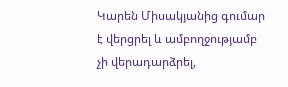Կարեն Միսակյանից գումար է վերցրել և ամբողջությամբ չի վերադարձրել,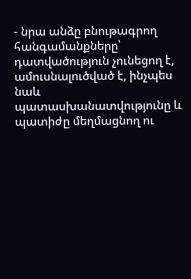- նրա անձը բնութագրող հանգամանքները՝ դատվածություն չունեցող է, ամուսնալուծված է, ինչպես նաև պատասխանատվությունը և պատիժը մեղմացնող ու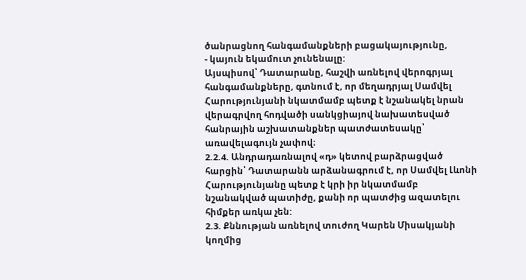ծանրացնող հանգամանքների բացակայությունը,
- կայուն եկամուտ չունենալը:
Այսպիսով՝ Դատարանը, հաշվի առնելով վերոգրյալ հանգամանքները, գտնում է, որ մեղադրյալ Սամվել Հարությունյանի նկատմամբ պետք է նշանակել նրան վերագրվող հոդվածի սանկցիայով նախատեսված հանրային աշխատանքներ պատժատեսակը՝ առավելագույն չափով։
2.2.4. Անդրադառնալով «դ» կետով բարձրացված հարցին՝ Դատարանն արձանագրում է, որ Սամվել Լևոնի Հարությունյանը պետք է կրի իր նկատմամբ նշանակված պատիժը, քանի որ պատժից ազատելու հիմքեր առկա չեն:
2.3. Քննության առնելով տուժող Կարեն Միսակյանի կողմից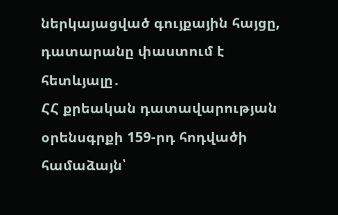ներկայացված գույքային հայցը, դատարանը փաստում է հետևյալը․
ՀՀ քրեական դատավարության օրենսգրքի 159-րդ հոդվածի համաձայն՝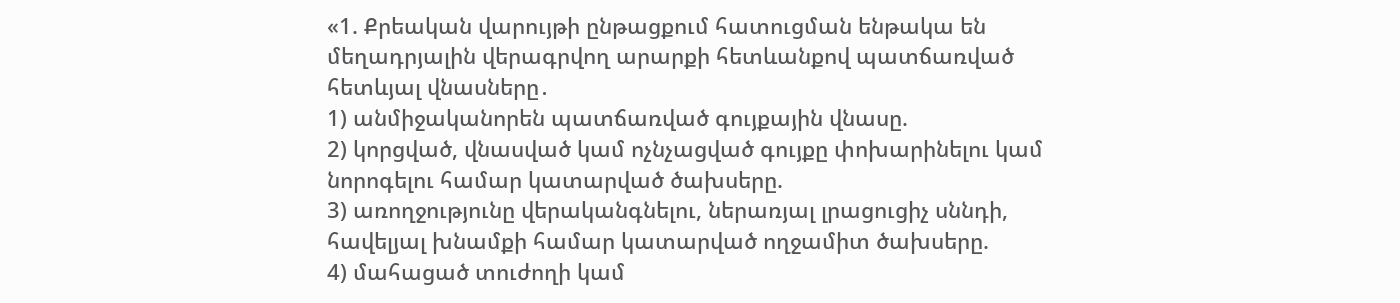«1. Քրեական վարույթի ընթացքում հատուցման ենթակա են մեղադրյալին վերագրվող արարքի հետևանքով պատճառված հետևյալ վնասները․
1) անմիջականորեն պատճառված գույքային վնասը.
2) կորցված, վնասված կամ ոչնչացված գույքը փոխարինելու կամ նորոգելու համար կատարված ծախսերը.
3) առողջությունը վերականգնելու, ներառյալ լրացուցիչ սննդի, հավելյալ խնամքի համար կատարված ողջամիտ ծախսերը.
4) մահացած տուժողի կամ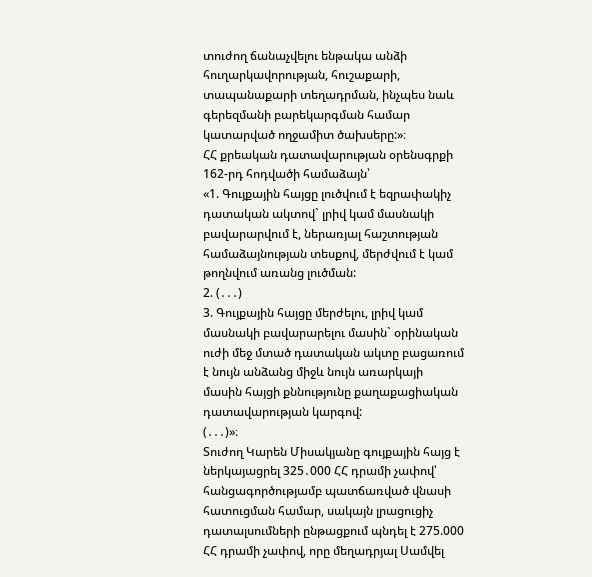տուժող ճանաչվելու ենթակա անձի հուղարկավորության, հուշաքարի, տապանաքարի տեղադրման, ինչպես նաև գերեզմանի բարեկարգման համար կատարված ողջամիտ ծախսերը:»։
ՀՀ քրեական դատավարության օրենսգրքի 162-րդ հոդվածի համաձայն՝
«1. Գույքային հայցը լուծվում է եզրափակիչ դատական ակտով` լրիվ կամ մասնակի բավարարվում է, ներառյալ հաշտության համաձայնության տեսքով, մերժվում է կամ թողնվում առանց լուծման:
2. (․․․)
3. Գույքային հայցը մերժելու, լրիվ կամ մասնակի բավարարելու մասին` օրինական ուժի մեջ մտած դատական ակտը բացառում է նույն անձանց միջև նույն առարկայի մասին հայցի քննությունը քաղաքացիական դատավարության կարգով:
(․․․)»։
Տուժող Կարեն Միսակյանը գույքային հայց է ներկայացրել 325․000 ՀՀ դրամի չափով՝ հանցագործությամբ պատճառված վնասի հատուցման համար, սակայն լրացուցիչ դատալսումների ընթացքում պնդել է 275.000 ՀՀ դրամի չափով, որը մեղադրյալ Սամվել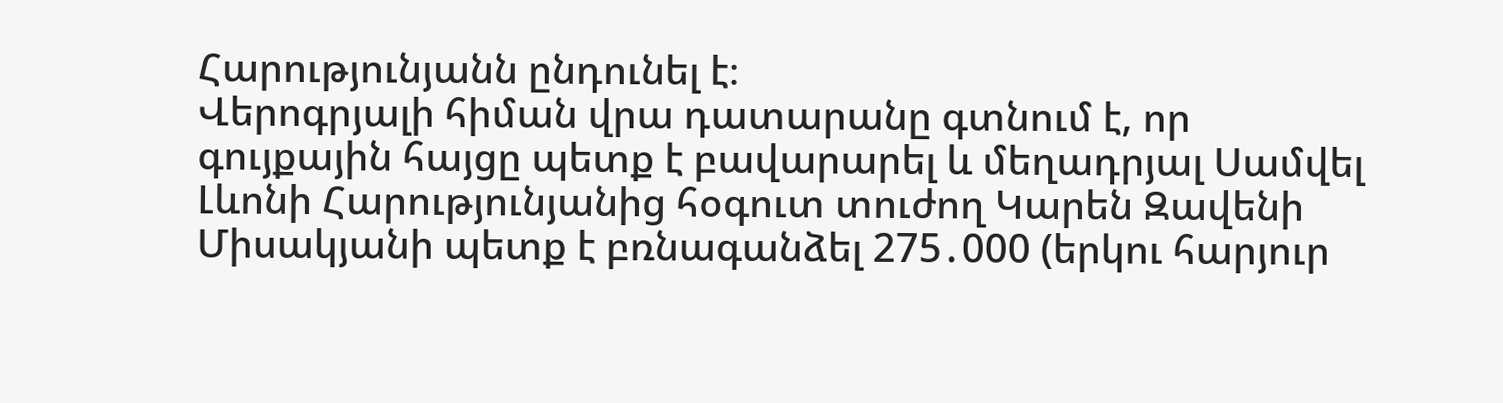Հարությունյանն ընդունել է։
Վերոգրյալի հիման վրա դատարանը գտնում է, որ գույքային հայցը պետք է բավարարել և մեղադրյալ Սամվել Լևոնի Հարությունյանից հօգուտ տուժող Կարեն Զավենի Միսակյանի պետք է բռնագանձել 275․000 (երկու հարյուր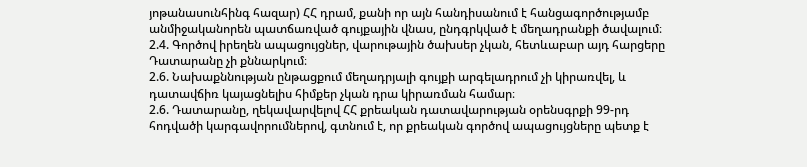յոթանասունհինգ հազար) ՀՀ դրամ, քանի որ այն հանդիսանում է հանցագործությամբ անմիջականորեն պատճառված գույքային վնաս, ընդգրկված է մեղադրանքի ծավալում։
2.4. Գործով իրեղեն ապացույցներ, վարութային ծախսեր չկան, հետևաբար այդ հարցերը Դատարանը չի քննարկում։
2.6. Նախաքննության ընթացքում մեղադրյալի գույքի արգելադրում չի կիրառվել, և դատավճիռ կայացնելիս հիմքեր չկան դրա կիրառման համար։
2.6. Դատարանը, ղեկավարվելով ՀՀ քրեական դատավարության օրենսգրքի 99-րդ հոդվածի կարգավորումներով, գտնում է, որ քրեական գործով ապացույցները պետք է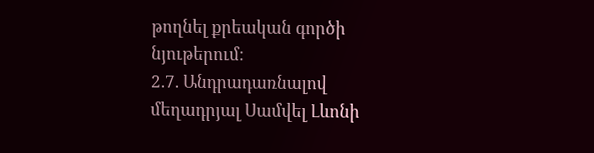թողնել քրեական գործի նյութերում։
2.7. Անդրադառնալով մեղադրյալ Սամվել Լևոնի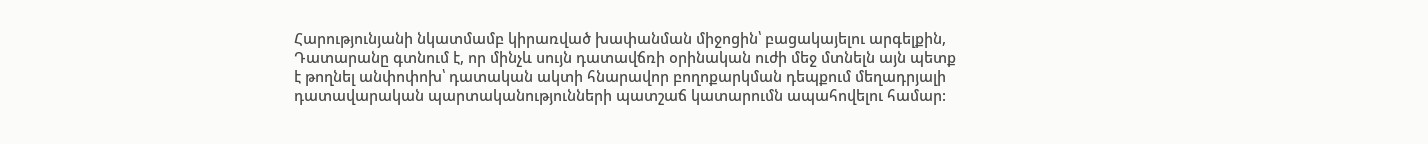Հարությունյանի նկատմամբ կիրառված խափանման միջոցին՝ բացակայելու արգելքին, Դատարանը գտնում է, որ մինչև սույն դատավճռի օրինական ուժի մեջ մտնելն այն պետք է թողնել անփոփոխ՝ դատական ակտի հնարավոր բողոքարկման դեպքում մեղադրյալի դատավարական պարտականությունների պատշաճ կատարումն ապահովելու համար: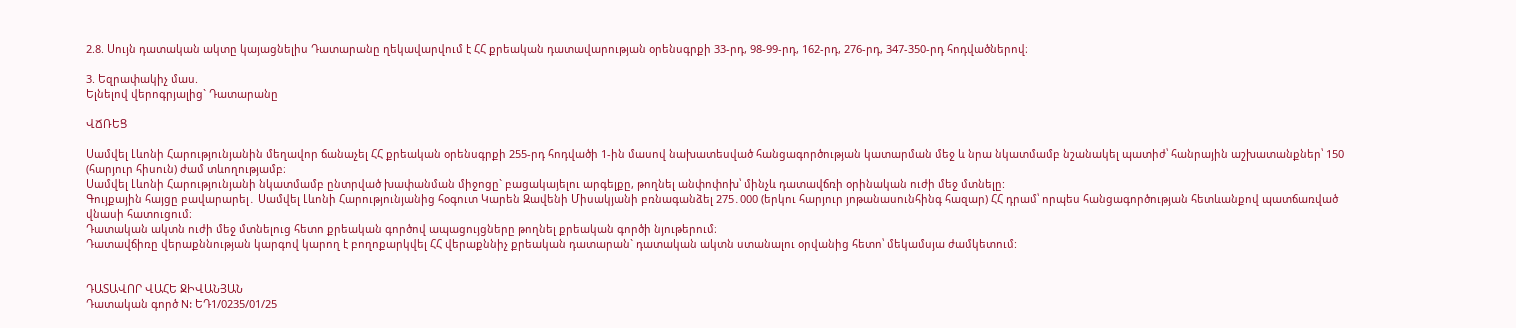2.8. Սույն դատական ակտը կայացնելիս Դատարանը ղեկավարվում է ՀՀ քրեական դատավարության օրենսգրքի 33-րդ, 98-99-րդ, 162-րդ, 276-րդ, 347-350-րդ հոդվածներով։

3. Եզրափակիչ մաս.
Ելնելով վերոգրյալից` Դատարանը

ՎՃՌԵՑ

Սամվել Լևոնի Հարությունյանին մեղավոր ճանաչել ՀՀ քրեական օրենսգրքի 255-րդ հոդվածի 1-ին մասով նախատեսված հանցագործության կատարման մեջ և նրա նկատմամբ նշանակել պատիժ՝ հանրային աշխատանքներ՝ 150 (հարյուր հիսուն) ժամ տևողությամբ։
Սամվել Լևոնի Հարությունյանի նկատմամբ ընտրված խափանման միջոցը` բացակայելու արգելքը, թողնել անփոփոխ՝ մինչև դատավճռի օրինական ուժի մեջ մտնելը:
Գույքային հայցը բավարարել․ Սամվել Լևոնի Հարությունյանից հօգուտ Կարեն Զավենի Միսակյանի բռնագանձել 275․000 (երկու հարյուր յոթանասունհինգ հազար) ՀՀ դրամ՝ որպես հանցագործության հետևանքով պատճառված վնասի հատուցում։
Դատական ակտն ուժի մեջ մտնելուց հետո քրեական գործով ապացույցները թողնել քրեական գործի նյութերում։
Դատավճիռը վերաքննության կարգով կարող է բողոքարկվել ՀՀ վերաքննիչ քրեական դատարան` դատական ակտն ստանալու օրվանից հետո՝ մեկամսյա ժամկետում:


ԴԱՏԱՎՈՐ ՎԱՀԵ ՋԻՎԱՆՅԱՆ
Դատական գործ N: ԵԴ1/0235/01/25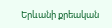Երևանի քրեական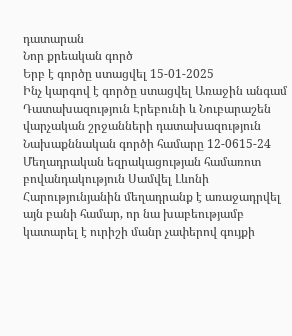դատարան
Նոր քրեական գործ
Երբ է գործը ստացվել 15-01-2025
Ինչ կարգով է գործը ստացվել Առաջին անգամ
Դատախազություն Էրեբունի և Նուբարաշեն վարչական շրջանների դատախազություն
Նախաքննական գործի համարը 12-0615-24
Մեղադրական եզրակացության համառոտ բովանդակություն Սամվել Լևոնի Հարությունյանին մեղադրանք է առաջադրվել այն բանի համար, որ նա խաբեությամբ կատարել է ուրիշի մանր չափերով գույքի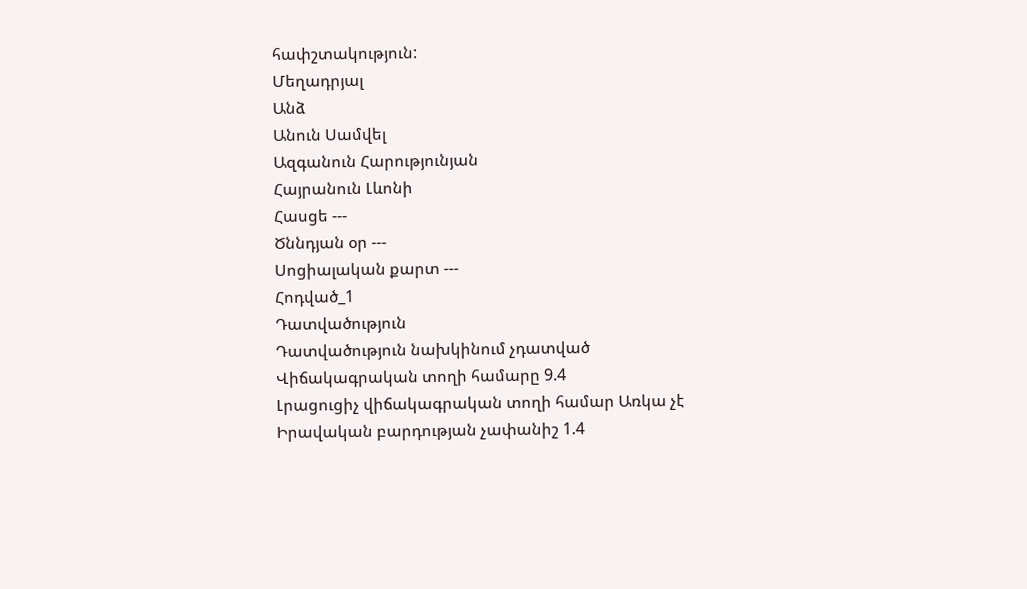հափշտակություն:
Մեղադրյալ
Անձ
Անուն Սամվել
Ազգանուն Հարությունյան
Հայրանուն Լևոնի
Հասցե ---
Ծննդյան օր ---
Սոցիալական քարտ ---
Հոդված_1
Դատվածություն
Դատվածություն նախկինում չդատված
Վիճակագրական տողի համարը 9.4
Լրացուցիչ վիճակագրական տողի համար Առկա չէ
Իրավական բարդության չափանիշ 1.4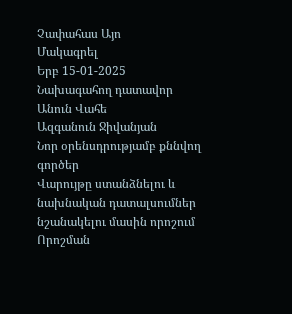Չափահաս Այո
Մակագրել
Երբ 15-01-2025
Նախագահող դատավոր
Անուն Վահե
Ազգանուն Ջիվանյան
Նոր օրենսդրությամբ քննվող գործեր
Վարույթը ստանձնելու և նախնական դատալսումներ նշանակելու մասին որոշում
Որոշման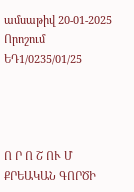ամսաթիվ 20-01-2025
Որոշում ԵԴ1/0235/01/25




Ո Ր Ո Շ ՈՒ Մ
ՔՐԵԱԿԱՆ ԳՈՐԾԻ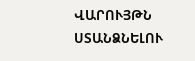ՎԱՐՈՒՅԹՆ ՍՏԱՆՁՆԵԼՈՒ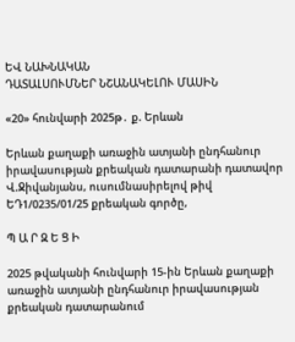ԵՎ ՆԱԽՆԱԿԱՆ
ԴԱՏԱԼՍՈՒՄՆԵՐ ՆՇԱՆԱԿԵԼՈՒ ՄԱՍԻՆ

«20» հունվարի 2025թ․ ք. Երևան

Երևան քաղաքի առաջին ատյանի ընդհանուր իրավասության քրեական դատարանի դատավոր Վ.Ջիվանյանս, ուսումնասիրելով թիվ ԵԴ1/0235/01/25 քրեական գործը,

Պ Ա Ր Զ Ե Ց Ի

2025 թվականի հունվարի 15-ին Երևան քաղաքի առաջին ատյանի ընդհանուր իրավասության քրեական դատարանում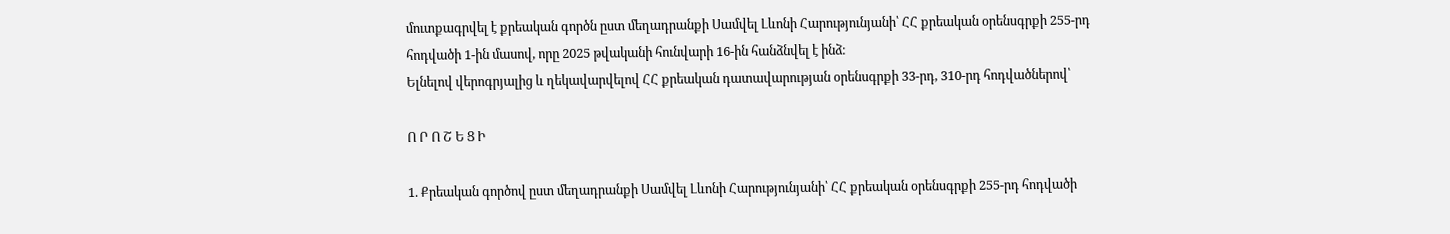մուտքագրվել է քրեական գործն ըստ մեղադրանքի Սամվել Լևոնի Հարությունյանի՝ ՀՀ քրեական օրենսգրքի 255-րդ հոդվածի 1-ին մասով, որը 2025 թվականի հունվարի 16-ին հանձնվել է ինձ։
Ելնելով վերոգրյալից և ղեկավարվելով ՀՀ քրեական դատավարության օրենսգրքի 33-րդ, 310-րդ հոդվածներով՝

Ո Ր Ո Շ Ե Ց Ի

1. Քրեական գործով ըստ մեղադրանքի Սամվել Լևոնի Հարությունյանի՝ ՀՀ քրեական օրենսգրքի 255-րդ հոդվածի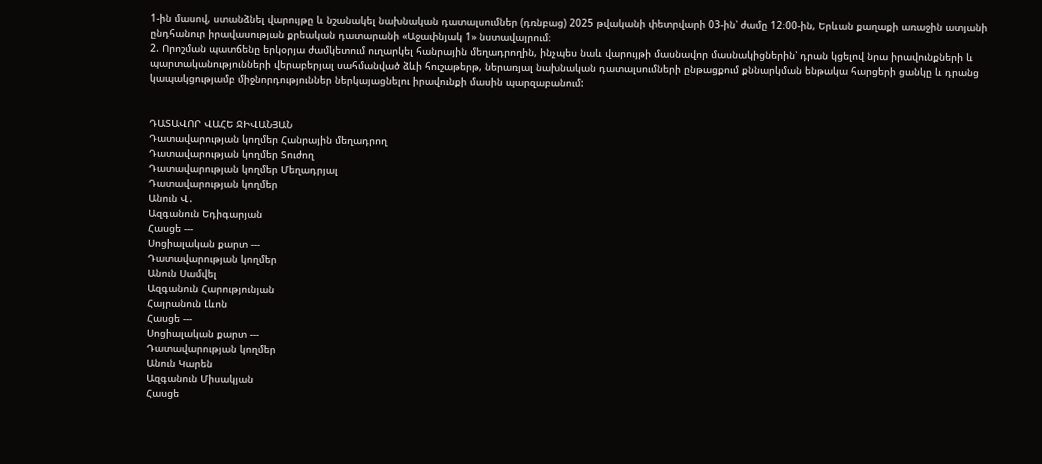1-ին մասով, ստանձնել վարույթը և նշանակել նախնական դատալսումներ (դռնբաց) 2025 թվականի փետրվարի 03-ին՝ ժամը 12։00-ին, Երևան քաղաքի առաջին ատյանի ընդհանուր իրավասության քրեական դատարանի «Աջափնյակ 1» նստավայրում։
2. Որոշման պատճենը երկօրյա ժամկետում ուղարկել հանրային մեղադրողին, ինչպես նաև վարույթի մասնավոր մասնակիցներին՝ դրան կցելով նրա իրավունքների և պարտականությունների վերաբերյալ սահմանված ձևի հուշաթերթ, ներառյալ նախնական դատալսումների ընթացքում քննարկման ենթակա հարցերի ցանկը և դրանց կապակցությամբ միջնորդություններ ներկայացնելու իրավունքի մասին պարզաբանում:


ԴԱՏԱՎՈՐ ՎԱՀԵ ՋԻՎԱՆՅԱՆ
Դատավարության կողմեր Հանրային մեղադրող
Դատավարության կողմեր Տուժող
Դատավարության կողմեր Մեղադրյալ
Դատավարության կողմեր
Անուն Վ․
Ազգանուն Եդիգարյան
Հասցե ---
Սոցիալական քարտ ---
Դատավարության կողմեր
Անուն Սամվել
Ազգանուն Հարությունյան
Հայրանուն Լևոն
Հասցե ---
Սոցիալական քարտ ---
Դատավարության կողմեր
Անուն Կարեն
Ազգանուն Միսակյան
Հասցե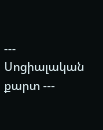---
Սոցիալական քարտ ---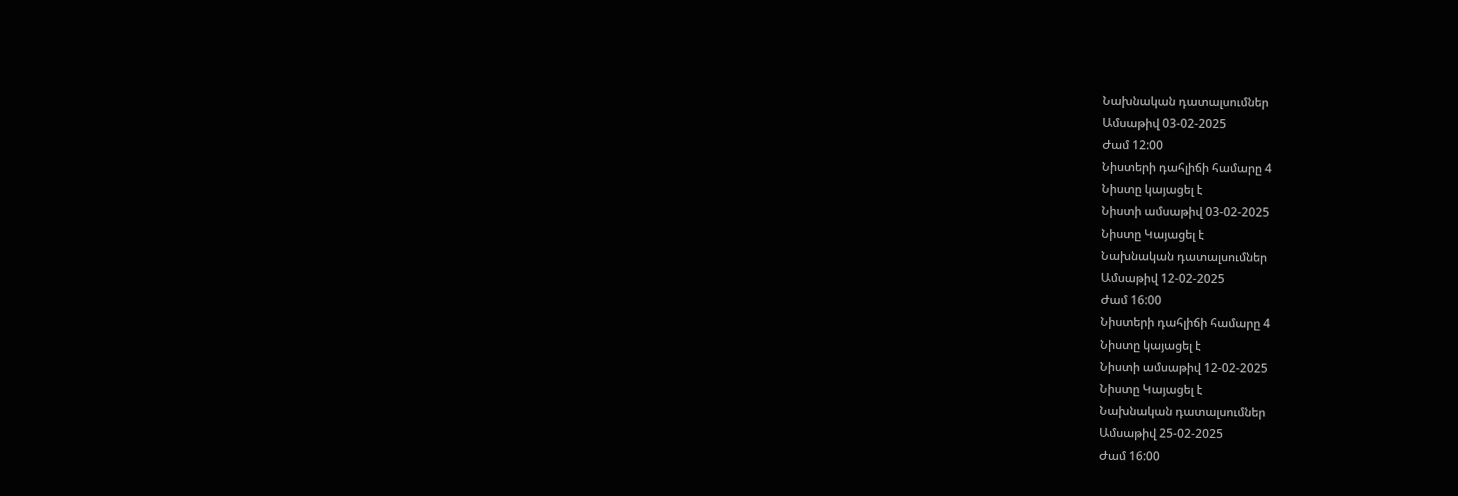Նախնական դատալսումներ
Ամսաթիվ 03-02-2025
Ժամ 12:00
Նիստերի դահլիճի համարը 4
Նիստը կայացել է
Նիստի ամսաթիվ 03-02-2025
Նիստը Կայացել է
Նախնական դատալսումներ
Ամսաթիվ 12-02-2025
Ժամ 16:00
Նիստերի դահլիճի համարը 4
Նիստը կայացել է
Նիստի ամսաթիվ 12-02-2025
Նիստը Կայացել է
Նախնական դատալսումներ
Ամսաթիվ 25-02-2025
Ժամ 16:00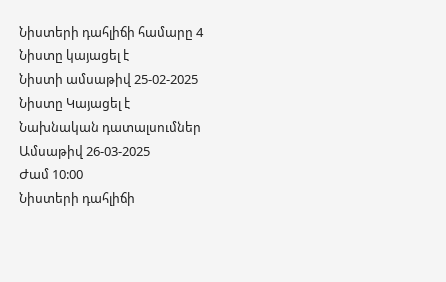Նիստերի դահլիճի համարը 4
Նիստը կայացել է
Նիստի ամսաթիվ 25-02-2025
Նիստը Կայացել է
Նախնական դատալսումներ
Ամսաթիվ 26-03-2025
Ժամ 10:00
Նիստերի դահլիճի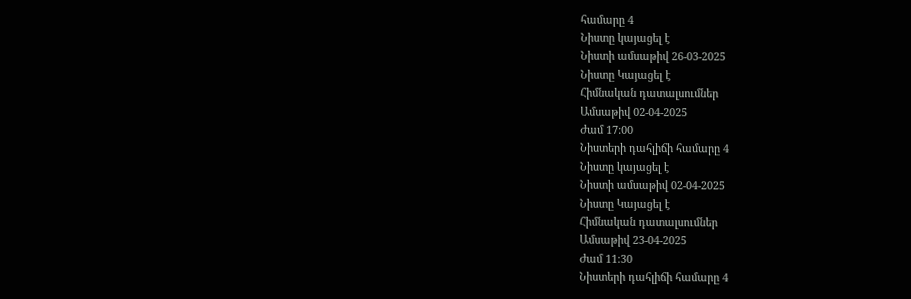համարը 4
Նիստը կայացել է
Նիստի ամսաթիվ 26-03-2025
Նիստը Կայացել է
Հիմնական դատալսումներ
Ամսաթիվ 02-04-2025
Ժամ 17:00
Նիստերի դահլիճի համարը 4
Նիստը կայացել է
Նիստի ամսաթիվ 02-04-2025
Նիստը Կայացել է
Հիմնական դատալսումներ
Ամսաթիվ 23-04-2025
Ժամ 11:30
Նիստերի դահլիճի համարը 4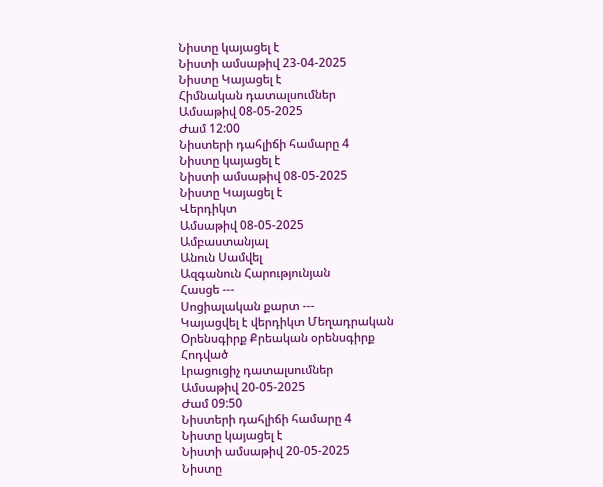Նիստը կայացել է
Նիստի ամսաթիվ 23-04-2025
Նիստը Կայացել է
Հիմնական դատալսումներ
Ամսաթիվ 08-05-2025
Ժամ 12:00
Նիստերի դահլիճի համարը 4
Նիստը կայացել է
Նիստի ամսաթիվ 08-05-2025
Նիստը Կայացել է
Վերդիկտ
Ամսաթիվ 08-05-2025
Ամբաստանյալ
Անուն Սամվել
Ազգանուն Հարությունյան
Հասցե ---
Սոցիալական քարտ ---
Կայացվել է վերդիկտ Մեղադրական
Օրենսգիրք Քրեական օրենսգիրք
Հոդված
Լրացուցիչ դատալսումներ
Ամսաթիվ 20-05-2025
Ժամ 09:50
Նիստերի դահլիճի համարը 4
Նիստը կայացել է
Նիստի ամսաթիվ 20-05-2025
Նիստը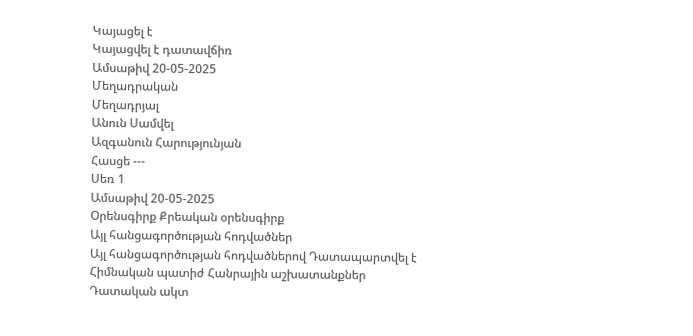Կայացել է
Կայացվել է դատավճիռ
Ամսաթիվ 20-05-2025
Մեղադրական
Մեղադրյալ
Անուն Սամվել
Ազգանուն Հարությունյան
Հասցե ---
Սեռ 1
Ամսաթիվ 20-05-2025
Օրենսգիրք Քրեական օրենսգիրք
Այլ հանցագործության հոդվածներ
Այլ հանցագործության հոդվածներով Դատապարտվել է
Հիմնական պատիժ Հանրային աշխատանքներ
Դատական ակտ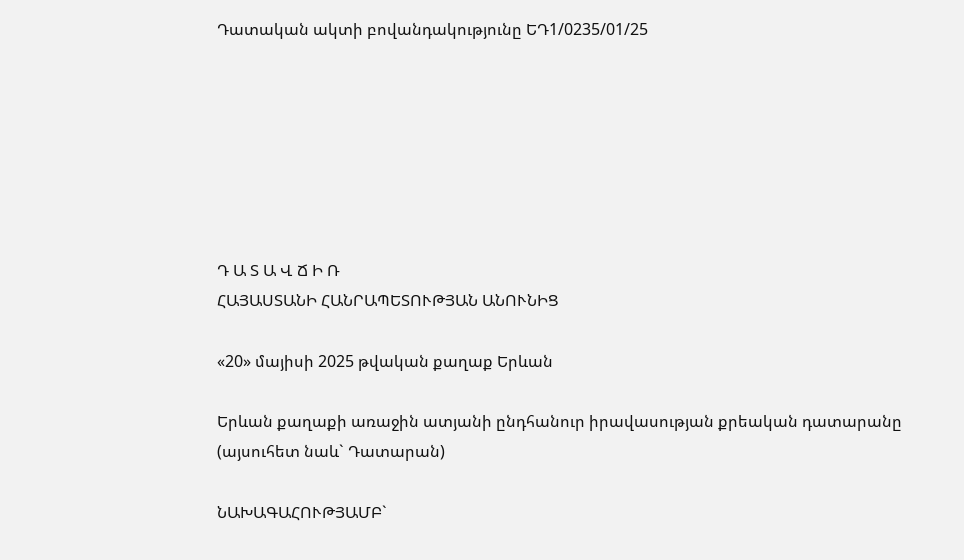Դատական ակտի բովանդակությունը ԵԴ1/0235/01/25







Դ Ա Տ Ա Վ Ճ Ի Ռ
ՀԱՅԱՍՏԱՆԻ ՀԱՆՐԱՊԵՏՈՒԹՅԱՆ ԱՆՈՒՆԻՑ

«20» մայիսի 2025 թվական քաղաք Երևան

Երևան քաղաքի առաջին ատյանի ընդհանուր իրավասության քրեական դատարանը (այսուհետ նաև` Դատարան)

ՆԱԽԱԳԱՀՈՒԹՅԱՄԲ`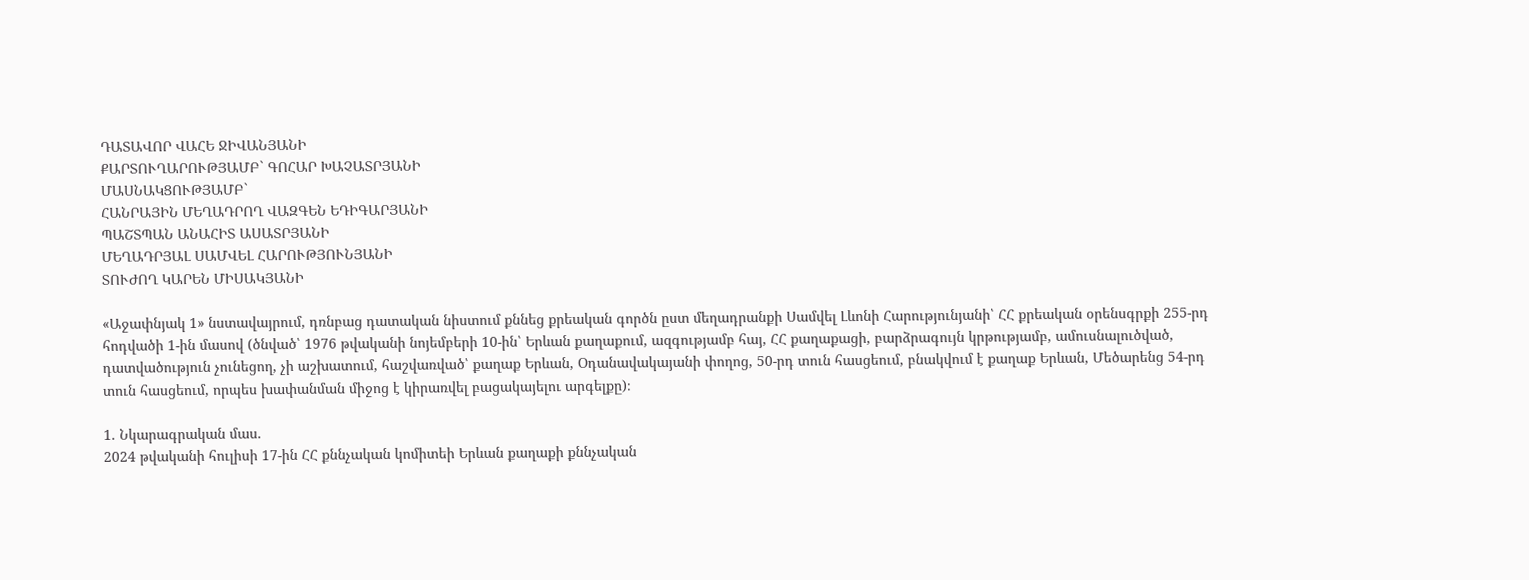ԴԱՏԱՎՈՐ ՎԱՀԵ ՋԻՎԱՆՅԱՆԻ
ՔԱՐՏՈՒՂԱՐՈՒԹՅԱՄԲ` ԳՈՀԱՐ ԽԱՉԱՏՐՅԱՆԻ
ՄԱՍՆԱԿՑՈՒԹՅԱՄԲ`
ՀԱՆՐԱՅԻՆ ՄԵՂԱԴՐՈՂ ՎԱԶԳԵՆ ԵԴԻԳԱՐՅԱՆԻ
ՊԱՇՏՊԱՆ ԱՆԱՀԻՏ ԱՍԱՏՐՅԱՆԻ
ՄԵՂԱԴՐՅԱԼ ՍԱՄՎԵԼ ՀԱՐՈՒԹՅՈՒՆՅԱՆԻ
ՏՈՒԺՈՂ ԿԱՐԵՆ ՄԻՍԱԿՅԱՆԻ

«Աջափնյակ 1» նստավայրում, դռնբաց դատական նիստում քննեց քրեական գործն ըստ մեղադրանքի Սամվել Լևոնի Հարությունյանի՝ ՀՀ քրեական օրենսգրքի 255-րդ հոդվածի 1-ին մասով (ծնված՝ 1976 թվականի նոյեմբերի 10-ին՝ Երևան քաղաքում, ազգությամբ հայ, ՀՀ քաղաքացի, բարձրագույն կրթությամբ, ամուսնալուծված, դատվածություն չունեցող, չի աշխատում, հաշվառված՝ քաղաք Երևան, Օդանավակայանի փողոց, 50-րդ տուն հասցեում, բնակվում է քաղաք Երևան, Մեծարենց 54-րդ տուն հասցեում, որպես խափանման միջոց է կիրառվել բացակայելու արգելքը)։

1. Նկարագրական մաս.
2024 թվականի հուլիսի 17-ին ՀՀ քննչական կոմիտեի Երևան քաղաքի քննչական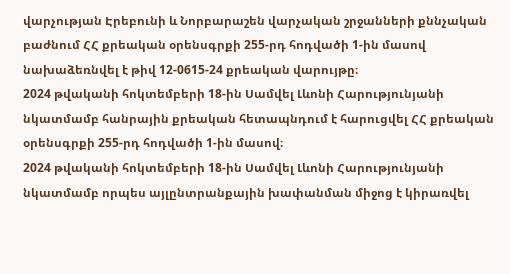վարչության Էրեբունի և Նորբարաշեն վարչական շրջանների քննչական բաժնում ՀՀ քրեական օրենսգրքի 255-րդ հոդվածի 1-ին մասով նախաձեռնվել է թիվ 12-0615-24 քրեական վարույթը։
2024 թվականի հոկտեմբերի 18-ին Սամվել Լևոնի Հարությունյանի նկատմամբ հանրային քրեական հետապնդում է հարուցվել ՀՀ քրեական օրենսգրքի 255-րդ հոդվածի 1-ին մասով։
2024 թվականի հոկտեմբերի 18-ին Սամվել Լևոնի Հարությունյանի նկատմամբ որպես այլընտրանքային խափանման միջոց է կիրառվել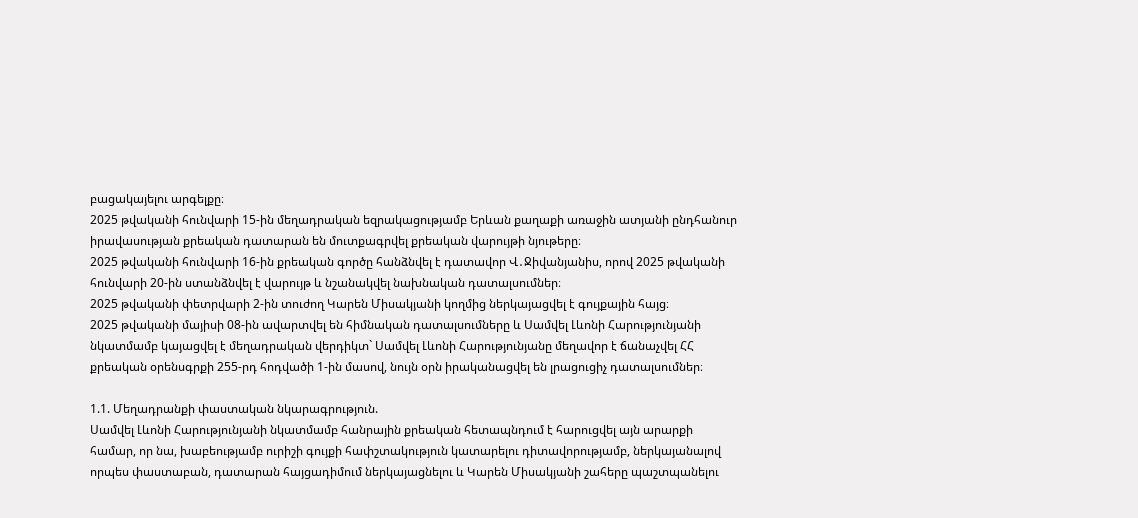բացակայելու արգելքը։
2025 թվականի հունվարի 15-ին մեղադրական եզրակացությամբ Երևան քաղաքի առաջին ատյանի ընդհանուր իրավասության քրեական դատարան են մուտքագրվել քրեական վարույթի նյութերը։
2025 թվականի հունվարի 16-ին քրեական գործը հանձնվել է դատավոր Վ․Ջիվանյանիս, որով 2025 թվականի հունվարի 20-ին ստանձնվել է վարույթ և նշանակվել նախնական դատալսումներ։
2025 թվականի փետրվարի 2-ին տուժող Կարեն Միսակյանի կողմից ներկայացվել է գույքային հայց։
2025 թվականի մայիսի 08-ին ավարտվել են հիմնական դատալսումները և Սամվել Լևոնի Հարությունյանի նկատմամբ կայացվել է մեղադրական վերդիկտ` Սամվել Լևոնի Հարությունյանը մեղավոր է ճանաչվել ՀՀ քրեական օրենսգրքի 255-րդ հոդվածի 1-ին մասով, նույն օրն իրականացվել են լրացուցիչ դատալսումներ։

1.1. Մեղադրանքի փաստական նկարագրություն.
Սամվել Լևոնի Հարությունյանի նկատմամբ հանրային քրեական հետապնդում է հարուցվել այն արարքի համար, որ նա, խաբեությամբ ուրիշի գույքի հափշտակություն կատարելու դիտավորությամբ, ներկայանալով որպես փաստաբան, դատարան հայցադիմում ներկայացնելու և Կարեն Միսակյանի շահերը պաշտպանելու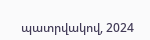պատրվակով, 2024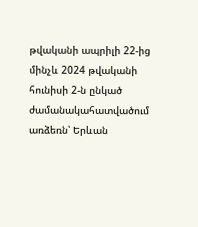թվականի ապրիլի 22-ից մինչև 2024 թվականի հունիսի 2-ն ընկած ժամանակահատվածում առձեռն՝ Երևան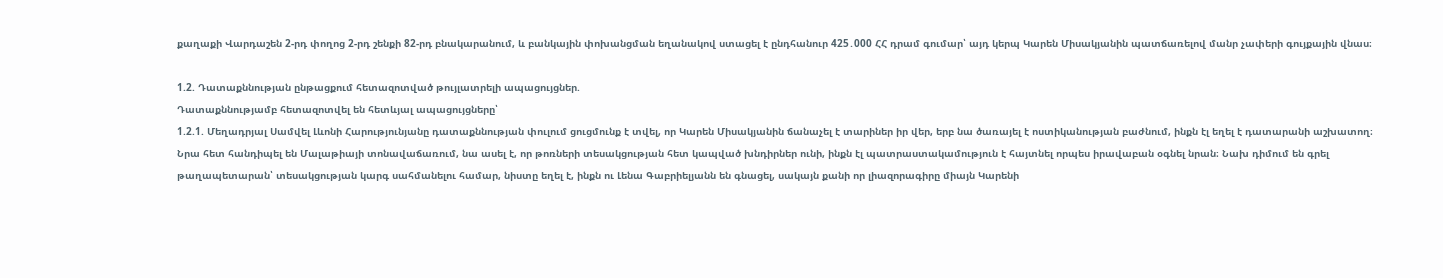քաղաքի Վարդաշեն 2-րդ փողոց 2-րդ շենքի 82-րդ բնակարանում, և բանկային փոխանցման եղանակով ստացել է ընդհանուր 425․000 ՀՀ դրամ գումար՝ այդ կերպ Կարեն Միսակյանին պատճառելով մանր չափերի գույքային վնաս։

1.2. Դատաքննության ընթացքում հետազոտված թույլատրելի ապացույցներ.
Դատաքննությամբ հետազոտվել են հետևյալ ապացույցները՝
1.2.1. Մեղադրյալ Սամվել Լևոնի Հարությունյանը դատաքննության փուլում ցուցմունք է տվել, որ Կարեն Միսակյանին ճանաչել է տարիներ իր վեր, երբ նա ծառայել է ոստիկանության բաժնում, ինքն էլ եղել է դատարանի աշխատող։ Նրա հետ հանդիպել են Մալաթիայի տոնավաճառում, նա ասել է, որ թոռների տեսակցության հետ կապված խնդիրներ ունի, ինքն էլ պատրաստակամություն է հայտնել որպես իրավաբան օգնել նրան։ Նախ դիմում են գրել թաղապետարան՝ տեսակցության կարգ սահմանելու համար, նիստը եղել է, ինքն ու Լենա Գաբրիելյանն են գնացել, սակայն քանի որ լիազորագիրը միայն Կարենի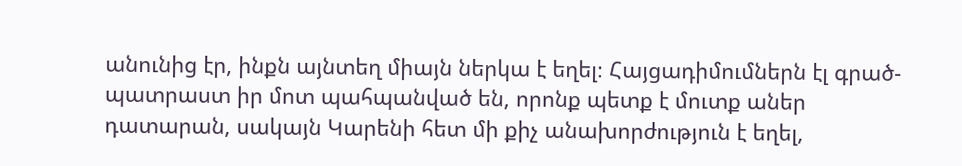անունից էր, ինքն այնտեղ միայն ներկա է եղել։ Հայցադիմումներն էլ գրած-պատրաստ իր մոտ պահպանված են, որոնք պետք է մուտք աներ դատարան, սակայն Կարենի հետ մի քիչ անախորժություն է եղել,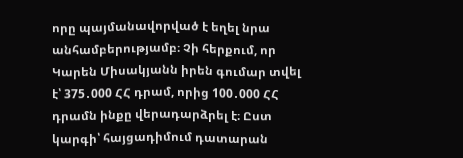որը պայմանավորված է եղել նրա անհամբերությամբ։ Չի հերքում, որ Կարեն Միսակյանն իրեն գումար տվել է՝ 375․000 ՀՀ դրամ, որից 100․000 ՀՀ դրամն ինքը վերադարձրել է։ Ըստ կարգի՝ հայցադիմում դատարան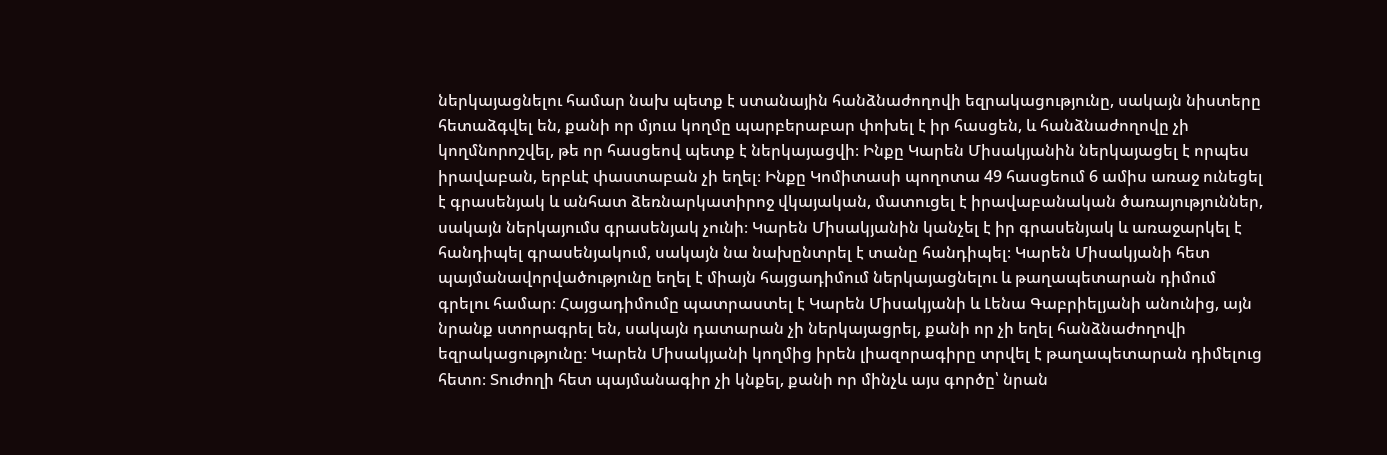ներկայացնելու համար նախ պետք է ստանային հանձնաժողովի եզրակացությունը, սակայն նիստերը հետաձգվել են, քանի որ մյուս կողմը պարբերաբար փոխել է իր հասցեն, և հանձնաժողովը չի կողմնորոշվել, թե որ հասցեով պետք է ներկայացվի։ Ինքը Կարեն Միսակյանին ներկայացել է որպես իրավաբան, երբևէ փաստաբան չի եղել։ Ինքը Կոմիտասի պողոտա 49 հասցեում 6 ամիս առաջ ունեցել է գրասենյակ և անհատ ձեռնարկատիրոջ վկայական, մատուցել է իրավաբանական ծառայություններ, սակայն ներկայումս գրասենյակ չունի։ Կարեն Միսակյանին կանչել է իր գրասենյակ և առաջարկել է հանդիպել գրասենյակում, սակայն նա նախընտրել է տանը հանդիպել։ Կարեն Միսակյանի հետ պայմանավորվածությունը եղել է միայն հայցադիմում ներկայացնելու և թաղապետարան դիմում գրելու համար։ Հայցադիմումը պատրաստել է Կարեն Միսակյանի և Լենա Գաբրիելյանի անունից, այն նրանք ստորագրել են, սակայն դատարան չի ներկայացրել, քանի որ չի եղել հանձնաժողովի եզրակացությունը։ Կարեն Միսակյանի կողմից իրեն լիազորագիրը տրվել է թաղապետարան դիմելուց հետո։ Տուժողի հետ պայմանագիր չի կնքել, քանի որ մինչև այս գործը՝ նրան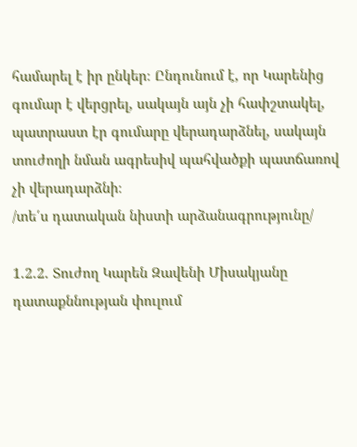համարել է իր ընկեր։ Ընդունում է, որ Կարենից գումար է վերցրել, սակայն այն չի հափշտակել, պատրաստ էր գումարը վերադարձնել, սակայն տուժողի նման ագրեսիվ պահվածքի պատճառով չի վերադարձնի։
/տե՛ս դատական նիստի արձանագրությունը/

1.2.2. Տուժող Կարեն Զավենի Միսակյանը դատաքննության փուլում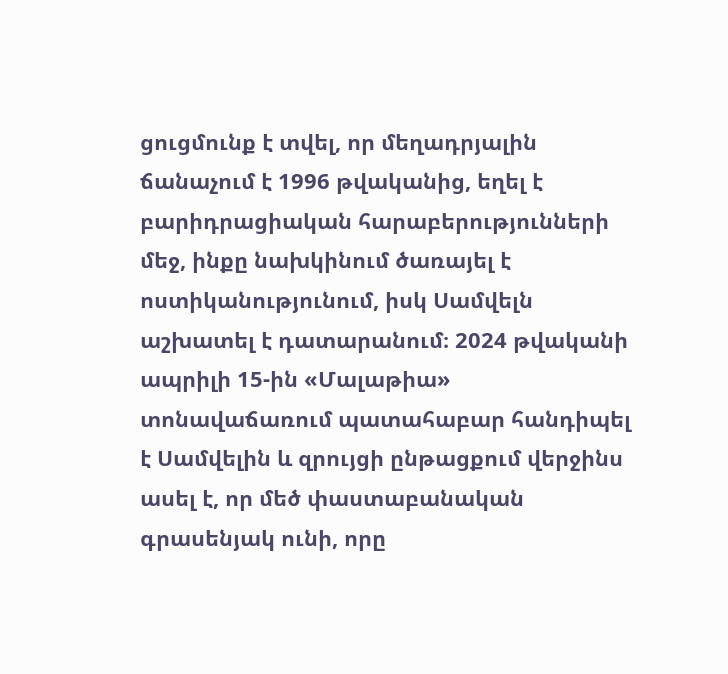ցուցմունք է տվել, որ մեղադրյալին ճանաչում է 1996 թվականից, եղել է բարիդրացիական հարաբերությունների մեջ, ինքը նախկինում ծառայել է ոստիկանությունում, իսկ Սամվելն աշխատել է դատարանում։ 2024 թվականի ապրիլի 15-ին «Մալաթիա» տոնավաճառում պատահաբար հանդիպել է Սամվելին և զրույցի ընթացքում վերջինս ասել է, որ մեծ փաստաբանական գրասենյակ ունի, որը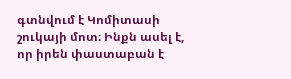գտնվում է Կոմիտասի շուկայի մոտ։ Ինքն ասել է, որ իրեն փաստաբան է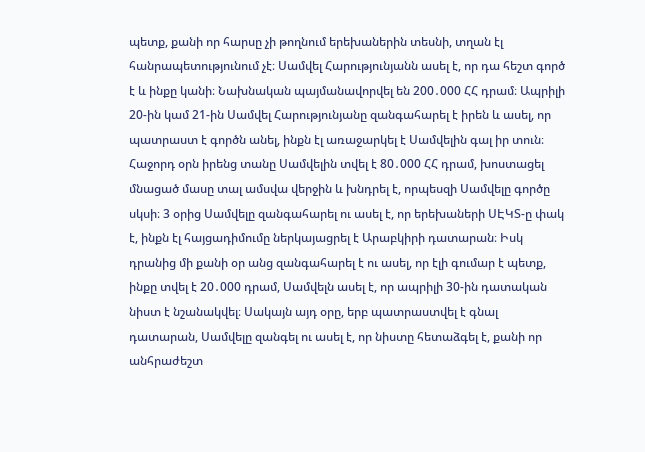պետք, քանի որ հարսը չի թողնում երեխաներին տեսնի, տղան էլ հանրապետությունում չէ։ Սամվել Հարությունյանն ասել է, որ դա հեշտ գործ է և ինքը կանի։ Նախնական պայմանավորվել են 200․000 ՀՀ դրամ։ Ապրիլի 20-ին կամ 21-ին Սամվել Հարությունյանը զանգահարել է իրեն և ասել, որ պատրաստ է գործն անել, ինքն էլ առաջարկել է Սամվելին գալ իր տուն։ Հաջորդ օրն իրենց տանը Սամվելին տվել է 80․000 ՀՀ դրամ, խոստացել մնացած մասը տալ ամսվա վերջին և խնդրել է, որպեսզի Սամվելը գործը սկսի։ 3 օրից Սամվելը զանգահարել ու ասել է, որ երեխաների ՍԷԿՏ-ը փակ է, ինքն էլ հայցադիմումը ներկայացրել է Արաբկիրի դատարան։ Իսկ դրանից մի քանի օր անց զանգահարել է ու ասել, որ էլի գումար է պետք, ինքը տվել է 20․000 դրամ, Սամվելն ասել է, որ ապրիլի 30-ին դատական նիստ է նշանակվել։ Սակայն այդ օրը, երբ պատրաստվել է գնալ դատարան, Սամվելը զանգել ու ասել է, որ նիստը հետաձգել է, քանի որ անհրաժեշտ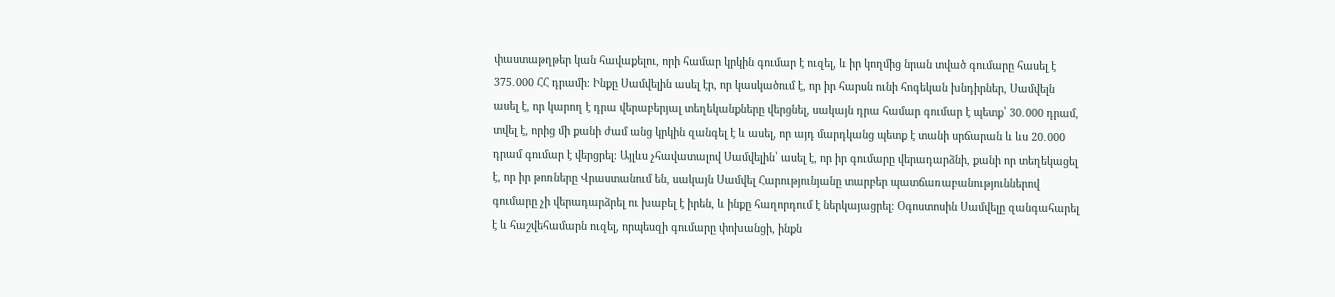փաստաթղթեր կան հավաքելու, որի համար կրկին գումար է ուզել, և իր կողմից նրան տված գումարը հասել է 375․000 ՀՀ դրամի։ Ինքը Սամվելին ասել էր, որ կասկածում է, որ իր հարսն ունի հոգեկան խնդիրներ, Սամվելն ասել է, որ կարող է դրա վերաբերյալ տեղեկանքները վերցնել, սակայն դրա համար գումար է պետք՝ 30․000 դրամ, տվել է, որից մի քանի ժամ անց կրկին զանգել է և ասել, որ այդ մարդկանց պետք է տանի սրճարան և ևս 20․000 դրամ գումար է վերցրել։ Այլևս չհավատալով Սամվելին՝ ասել է, որ իր գումարը վերադարձնի, քանի որ տեղեկացել է, որ իր թոռները Վրաստանում են, սակայն Սամվել Հարությունյանը տարբեր պատճառաբանություններով գումարը չի վերադարձրել ու խաբել է իրեն, և ինքը հաղորդում է ներկայացրել։ Օգոստոսին Սամվելը զանգահարել է և հաշվեհամարն ուզել, որպեսզի գումարը փոխանցի, ինքն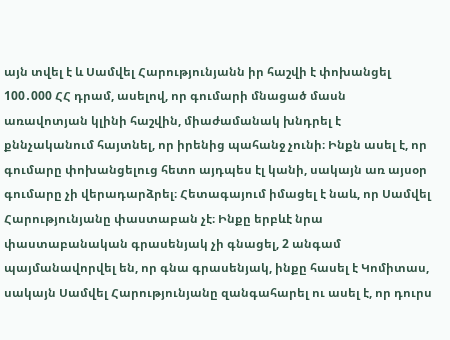այն տվել է և Սամվել Հարությունյանն իր հաշվի է փոխանցել 100․000 ՀՀ դրամ, ասելով, որ գումարի մնացած մասն առավոտյան կլինի հաշվին, միաժամանակ խնդրել է քննչականում հայտնել, որ իրենից պահանջ չունի։ Ինքն ասել է, որ գումարը փոխանցելուց հետո այդպես էլ կանի, սակայն առ այսօր գումարը չի վերադարձրել։ Հետագայում իմացել է նաև, որ Սամվել Հարությունյանը փաստաբան չէ։ Ինքը երբևէ նրա փաստաբանական գրասենյակ չի գնացել, 2 անգամ պայմանավորվել են, որ գնա գրասենյակ, ինքը հասել է Կոմիտաս, սակայն Սամվել Հարությունյանը զանգահարել ու ասել է, որ դուրս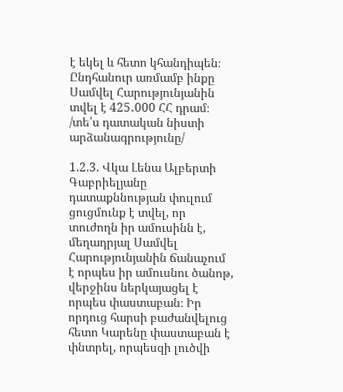է եկել և հետո կհանդիպեն։ Ընդհանուր առմամբ ինքը Սամվել Հարությունյանին տվել է 425․000 ՀՀ դրամ։
/տե՛ս դատական նիստի արձանագրությունը/

1.2.3. Վկա Լենա Ալբերտի Գաբրիելյանը դատաքննության փուլում ցուցմունք է տվել, որ տուժողն իր ամուսինն է, մեղադրյալ Սամվել Հարությունյանին ճանաչում է որպես իր ամուսնու ծանոթ, վերջինս ներկայացել է որպես փաստաբան։ Իր որդուց հարսի բաժանվելուց հետո Կարենը փաստաբան է փնտրել, որպեսզի լուծվի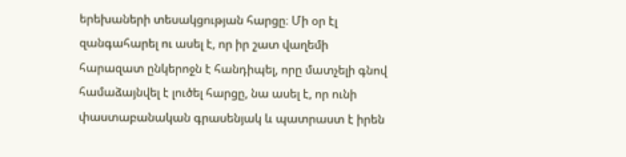երեխաների տեսակցության հարցը։ Մի օր էլ զանգահարել ու ասել է, որ իր շատ վաղեմի հարազատ ընկերոջն է հանդիպել, որը մատչելի գնով համաձայնվել է լուծել հարցը, նա ասել է, որ ունի փաստաբանական գրասենյակ և պատրաստ է իրեն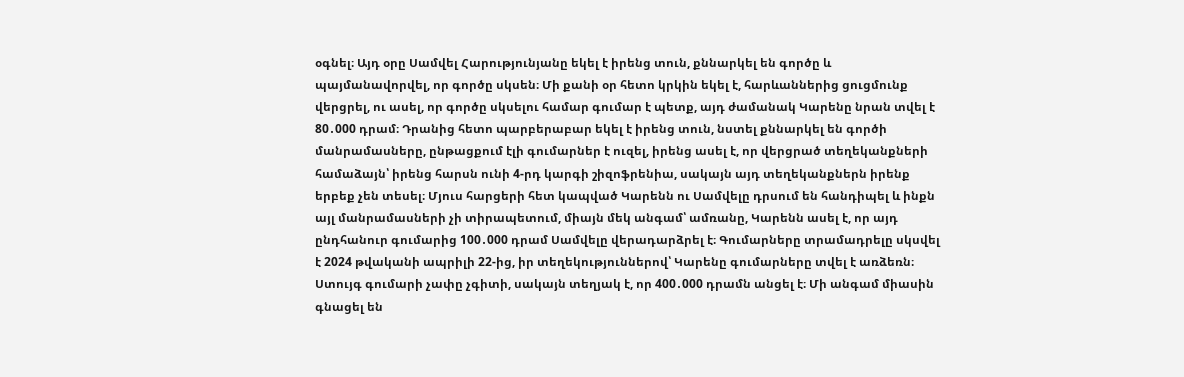օգնել։ Այդ օրը Սամվել Հարությունյանը եկել է իրենց տուն, քննարկել են գործը և պայմանավորվել, որ գործը սկսեն։ Մի քանի օր հետո կրկին եկել է, հարևաններից ցուցմունք վերցրել, ու ասել, որ գործը սկսելու համար գումար է պետք, այդ ժամանակ Կարենը նրան տվել է 80․000 դրամ։ Դրանից հետո պարբերաբար եկել է իրենց տուն, նստել քննարկել են գործի մանրամասները, ընթացքում էլի գումարներ է ուզել, իրենց ասել է, որ վերցրած տեղեկանքների համաձայն՝ իրենց հարսն ունի 4-րդ կարգի շիզոֆրենիա, սակայն այդ տեղեկանքներն իրենք երբեք չեն տեսել։ Մյուս հարցերի հետ կապված Կարենն ու Սամվելը դրսում են հանդիպել և ինքն այլ մանրամասների չի տիրապետում, միայն մեկ անգամ՝ ամռանը, Կարենն ասել է, որ այդ ընդհանուր գումարից 100․000 դրամ Սամվելը վերադարձրել է։ Գումարները տրամադրելը սկսվել է 2024 թվականի ապրիլի 22-ից, իր տեղեկություններով՝ Կարենը գումարները տվել է առձեռն։ Ստույգ գումարի չափը չգիտի, սակայն տեղյակ է, որ 400․000 դրամն անցել է։ Մի անգամ միասին գնացել են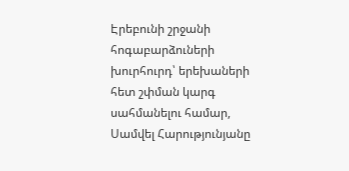Էրեբունի շրջանի հոգաբարձուների խուրհուրդ՝ երեխաների հետ շփման կարգ սահմանելու համար, Սամվել Հարությունյանը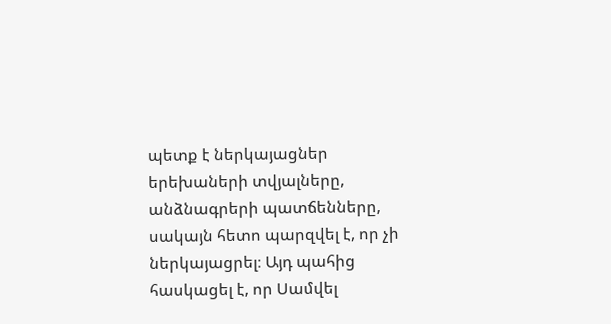պետք է ներկայացներ երեխաների տվյալները, անձնագրերի պատճենները, սակայն հետո պարզվել է, որ չի ներկայացրել։ Այդ պահից հասկացել է, որ Սամվել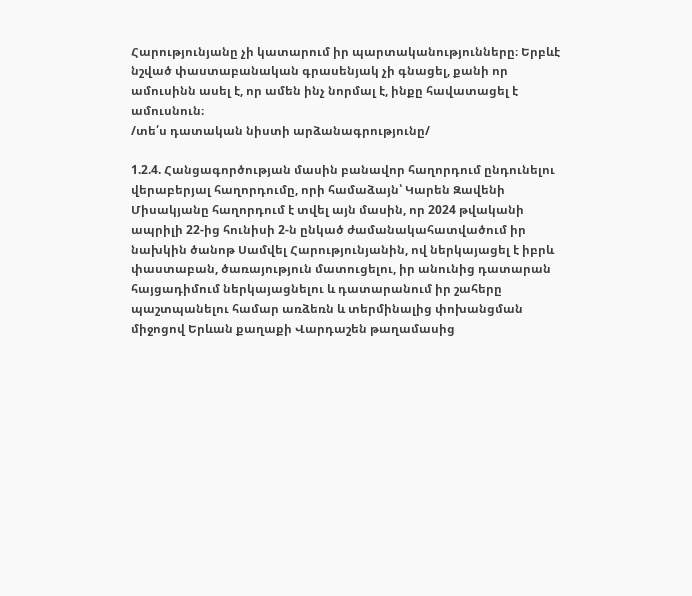Հարությունյանը չի կատարում իր պարտականությունները։ Երբևէ նշված փաստաբանական գրասենյակ չի գնացել, քանի որ ամուսինն ասել է, որ ամեն ինչ նորմալ է, ինքը հավատացել է ամուսնուն։
/տե՛ս դատական նիստի արձանագրությունը/

1.2.4. Հանցագործության մասին բանավոր հաղորդում ընդունելու վերաբերյալ հաղորդումը, որի համաձայն՝ Կարեն Զավենի Միսակյանը հաղորդում է տվել այն մասին, որ 2024 թվականի ապրիլի 22-ից հունիսի 2-ն ընկած ժամանակահատվածում իր նախկին ծանոթ Սամվել Հարությունյանին, ով ներկայացել է իբրև փաստաբան, ծառայություն մատուցելու, իր անունից դատարան հայցադիմում ներկայացնելու և դատարանում իր շահերը պաշտպանելու համար առձեռն և տերմինալից փոխանցման միջոցով Երևան քաղաքի Վարդաշեն թաղամասից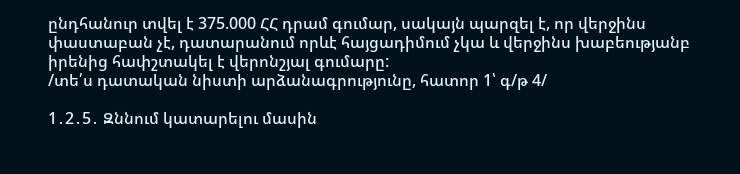ընդհանուր տվել է 375.000 ՀՀ դրամ գումար, սակայն պարզել է, որ վերջինս փաստաբան չէ, դատարանում որևէ հայցադիմում չկա և վերջինս խաբեությանբ իրենից հափշտակել է վերոնշյալ գումարը:
/տե՛ս դատական նիստի արձանագրությունը, հատոր 1՝ գ/թ 4/

1․2․5․ Զննում կատարելու մասին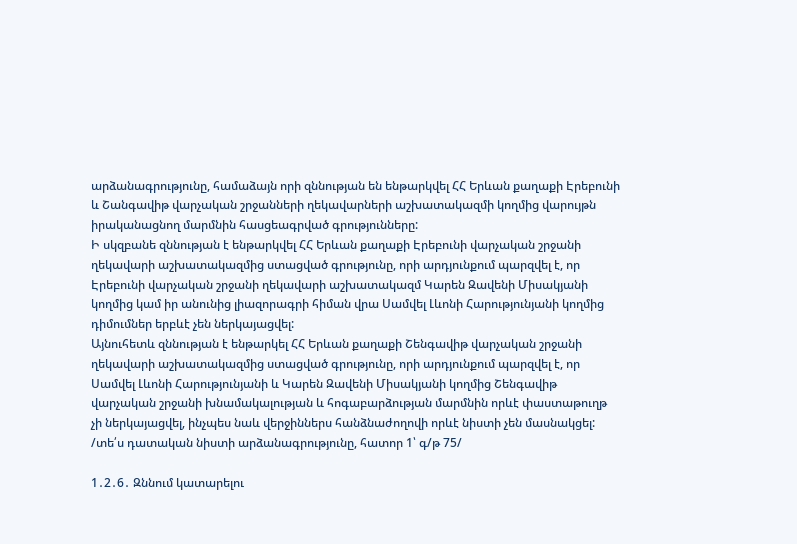արձանագրությունը, համաձայն որի զննության են ենթարկվել ՀՀ Երևան քաղաքի Էրեբունի և Շանգավիթ վարչական շրջանների ղեկավարների աշխատակազմի կողմից վարույթն իրականացնող մարմնին հասցեագրված գրությունները:
Ի սկզբանե զննության է ենթարկվել ՀՀ Երևան քաղաքի Էրեբունի վարչական շրջանի ղեկավարի աշխատակազմից ստացված գրությունը, որի արդյունքում պարզվել է, որ Էրեբունի վարչական շրջանի ղեկավարի աշխատակազմ Կարեն Զավենի Միսակյանի կողմից կամ իր անունից լիազորագրի հիման վրա Սամվել Լևոնի Հարությունյանի կողմից դիմումներ երբևէ չեն ներկայացվել:
Այնուհետև զննության է ենթարկել ՀՀ Երևան քաղաքի Շենգավիթ վարչական շրջանի ղեկավարի աշխատակազմից ստացված գրությունը, որի արդյունքում պարզվել է, որ Սամվել Լևոնի Հարությունյանի և Կարեն Զավենի Միսակյանի կողմից Շենգավիթ վարչական շրջանի խնամակալության և հոգաբարձության մարմնին որևէ փաստաթուղթ չի ներկայացվել, ինչպես նաև վերջիններս հանձնաժողովի որևէ նիստի չեն մասնակցել:
/տե՛ս դատական նիստի արձանագրությունը, հատոր 1՝ գ/թ 75/

1․2․6․ Զննում կատարելու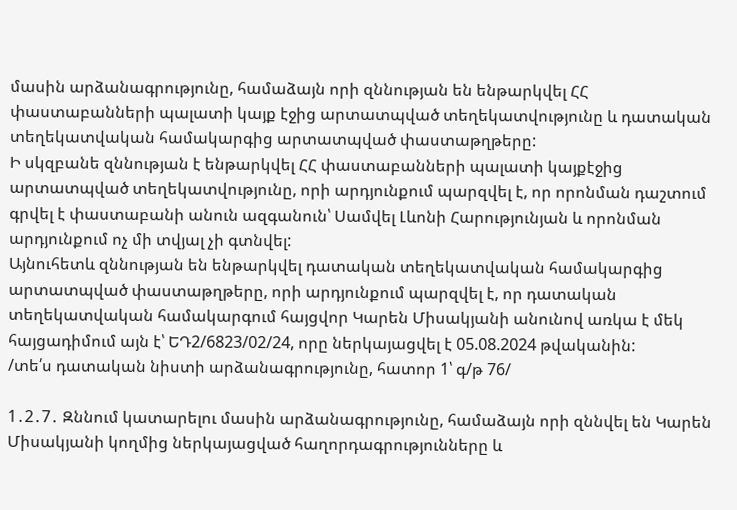մասին արձանագրությունը, համաձայն որի զննության են ենթարկվել ՀՀ փաստաբանների պալատի կայք էջից արտատպված տեղեկատվությունը և դատական տեղեկատվական համակարգից արտատպված փաստաթղթերը:
Ի սկզբանե զննության է ենթարկվել ՀՀ փաստաբանների պալատի կայքէջից արտատպված տեղեկատվությունը, որի արդյունքում պարզվել է, որ որոնման դաշտում գրվել է փաստաբանի անուն ազգանուն՝ Սամվել Լևոնի Հարությունյան և որոնման արդյունքում ոչ մի տվյալ չի գտնվել:
Այնուհետև զննության են ենթարկվել դատական տեղեկատվական համակարգից արտատպված փաստաթղթերը, որի արդյունքում պարզվել է, որ դատական տեղեկատվական համակարգում հայցվոր Կարեն Միսակյանի անունով առկա է մեկ հայցադիմում այն է՝ ԵԴ2/6823/02/24, որը ներկայացվել է 05.08.2024 թվականին:
/տե՛ս դատական նիստի արձանագրությունը, հատոր 1՝ գ/թ 76/

1․2․7․ Զննում կատարելու մասին արձանագրությունը, համաձայն որի զննվել են Կարեն Միսակյանի կողմից ներկայացված հաղորդագրությունները և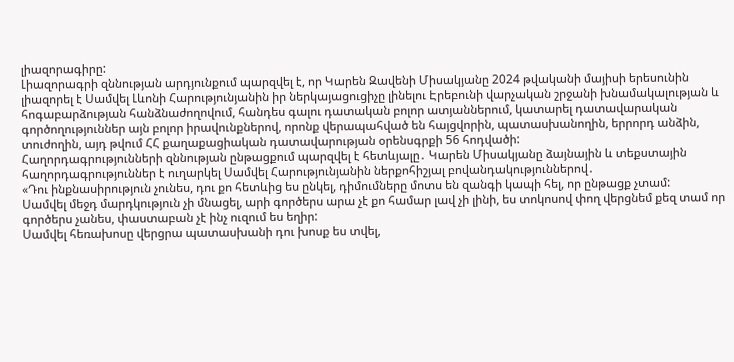լիազորագիրը:
Լիազորագրի զննության արդյունքում պարզվել է, որ Կարեն Զավենի Միսակյանը 2024 թվականի մայիսի երեսունին լիազորել է Սամվել Լևոնի Հարությունյանին իր ներկայացուցիչը լինելու Էրեբունի վարչական շրջանի խնամակալության և հոգաբարձության հանձնաժողովում, հանդես գալու դատական բոլոր ատյաններում, կատարել դատավարական գործողություններ այն բոլոր իրավունքներով, որոնք վերապահված են հայցվորին, պատասխանողին, երրորդ անձին, տուժողին, այդ թվում ՀՀ քաղաքացիական դատավարության օրենսգրքի 56 հոդվածի:
Հաղորդագրությունների զննության ընթացքում պարզվել է հետևյալը․ Կարեն Միսակյանը ձայնային և տեքստային հաղորդագրություններ է ուղարկել Սամվել Հարությունյանին ներքոհիշյալ բովանդակություններով․
«Դու ինքնասիրություն չունես, դու քո հետևից ես ընկել, դիմումները մոտս են զանգի կապի հել, որ ընթացք չտամ:
Սամվել մեջդ մարդկություն չի մնացել, արի գործերս արա չէ քո համար լավ չի լինի, ես տոկոսով փող վերցնեմ քեզ տամ որ գործերս չանես, փաստաբան չէ ինչ ուզում ես եղիր:
Սամվել հեռախոսը վերցրա պատասխանի դու խոսք ես տվել,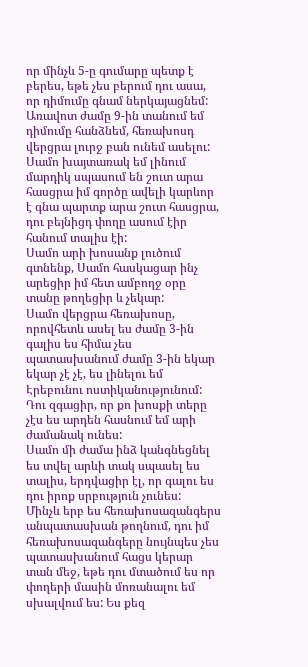որ մինչև 5-ը գումարը պետք է բերես, եթե չես բերում դու ասա, որ դիմումը գնամ ներկայացնեմ:
Առավոտ ժամը 9-ին տանում եմ դիմումը հանձնեմ, հեռախոսդ վերցրա լուրջ բան ունեմ ասելու: Սամո խայտառակ եմ լինում մարդիկ սպասում են շուտ արա հասցրա իմ գործը ավելի կարևոր է գնա պարտք արա շուտ հասցրա, դու բեյնիցդ փողը ասում էիր հանում տալիս էի:
Սամո արի խոսանք լուծում գտնենք, Սամո հասկացար ինչ արեցիր իմ հետ ամբողջ օրը տանը թողեցիր և չեկար:
Սամո վերցրա հեռախոսը, որովհետև ասել ես ժամը 3-ին գալիս ես հիմա չես պատասխանում ժամը 3-ին եկար եկար չէ չէ, ես լինելու եմ Էրեբունու ոստիկանությունում:
Դու զգացիր, որ քո խոսքի տերը չէս ես արդեն հասնում եմ արի ժամանակ ունես:
Սամո մի ժամա ինձ կանգնեցնել ես տվել արևի տակ սպասել ես տալիս, երդվացիր էլ, որ գալու ես դու իրոք սրբություն չունես:
Մինչև երբ ես հեռախոսազանգերս անպատասխան թողնում, դու իմ հեռախոսազանգերը նույնպես չես պատասխանում հացս կերար տան մեջ, եթե դու մտածում ես որ փողերի մասին մոռանալու եմ սխալվում ես: Ես քեզ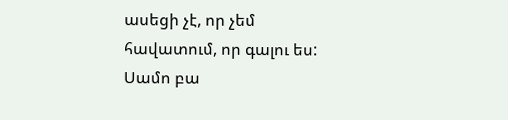ասեցի չէ, որ չեմ հավատում, որ գալու ես:
Սամո բա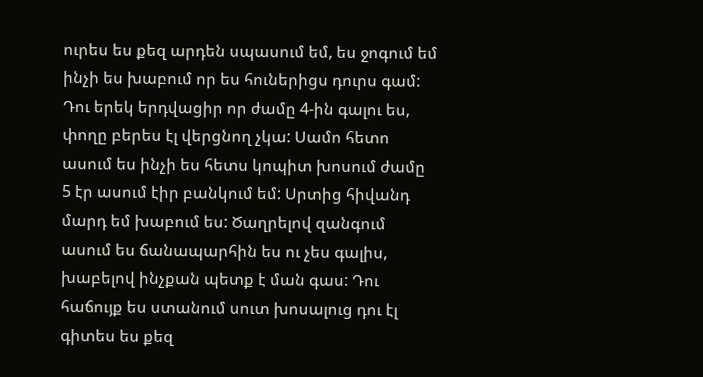ուրես ես քեզ արդեն սպասում եմ, ես ջոգում եմ ինչի ես խաբում որ ես հուներիցս դուրս գամ: Դու երեկ երդվացիր որ ժամը 4-ին գալու ես, փողը բերես էլ վերցնող չկա: Սամո հետո ասում ես ինչի ես հետս կոպիտ խոսում ժամը 5 էր ասում էիր բանկում եմ: Սրտից հիվանդ մարդ եմ խաբում ես: Ծաղրելով զանգում ասում ես ճանապարհին ես ու չես գալիս, խաբելով ինչքան պետք է ման գաս: Դու հաճույք ես ստանում սուտ խոսալուց դու էլ գիտես ես քեզ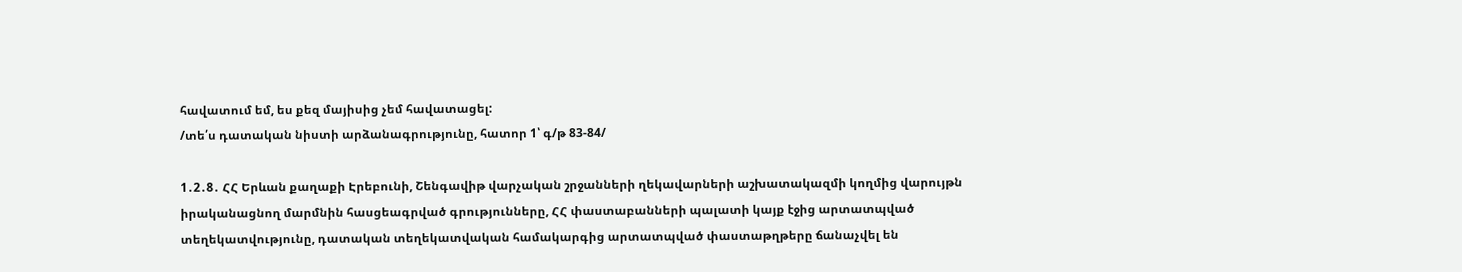հավատում եմ, ես քեզ մայիսից չեմ հավատացել:
/տե՛ս դատական նիստի արձանագրությունը, հատոր 1՝ գ/թ 83-84/

1․2․8․ ՀՀ Երևան քաղաքի Էրեբունի, Շենգավիթ վարչական շրջանների ղեկավարների աշխատակազմի կողմից վարույթն իրականացնող մարմնին հասցեագրված գրությունները, ՀՀ փաստաբանների պալատի կայք էջից արտատպված տեղեկատվությունը, դատական տեղեկատվական համակարգից արտատպված փաստաթղթերը ճանաչվել են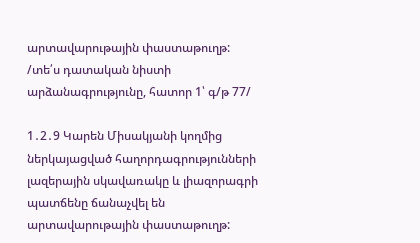արտավարութային փաստաթուղթ:
/տե՛ս դատական նիստի արձանագրությունը, հատոր 1՝ գ/թ 77/

1․2․9 Կարեն Միսակյանի կողմից ներկայացված հաղորդագրությունների լազերային սկավառակը և լիազորագրի պատճենը ճանաչվել են արտավարութային փաստաթուղթ: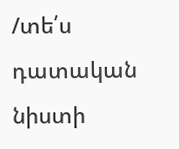/տե՛ս դատական նիստի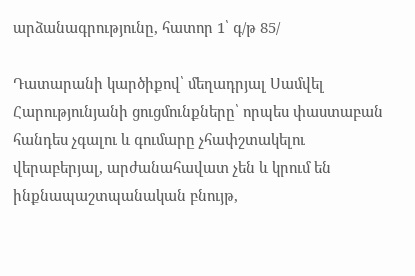արձանագրությունը, հատոր 1՝ գ/թ 85/

Դատարանի կարծիքով՝ մեղադրյալ Սամվել Հարությունյանի ցուցմունքները՝ որպես փաստաբան հանդես չգալու և գումարը չհափշտակելու վերաբերյալ, արժանահավատ չեն և կրում են ինքնապաշտպանական բնույթ,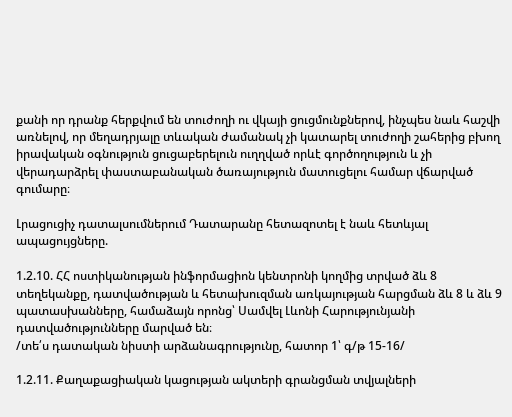քանի որ դրանք հերքվում են տուժողի ու վկայի ցուցմունքներով, ինչպես նաև հաշվի առնելով, որ մեղադրյալը տևական ժամանակ չի կատարել տուժողի շահերից բխող իրավական օգնություն ցուցաբերելուն ուղղված որևէ գործողություն և չի վերադարձրել փաստաբանական ծառայություն մատուցելու համար վճարված գումարը։

Լրացուցիչ դատալսումներում Դատարանը հետազոտել է նաև հետևյալ ապացույցները.

1.2.10. ՀՀ ոստիկանության ինֆորմացիոն կենտրոնի կողմից տրված ձև 8 տեղեկանքը, դատվածության և հետախուզման առկայության հարցման ձև 8 և ձև 9 պատասխանները, համաձայն որոնց՝ Սամվել Լևոնի Հարությունյանի դատվածությունները մարված են։
/տե՛ս դատական նիստի արձանագրությունը, հատոր 1՝ գ/թ 15-16/

1.2.11. Քաղաքացիական կացության ակտերի գրանցման տվյալների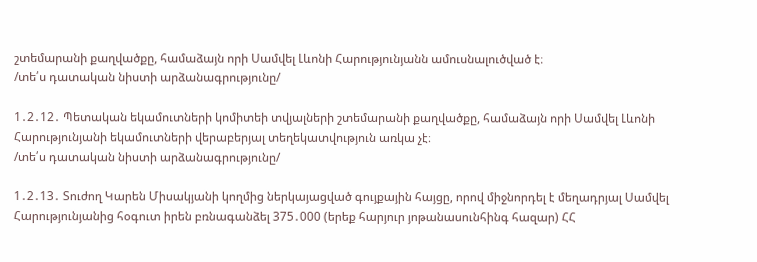շտեմարանի քաղվածքը, համաձայն որի Սամվել Լևոնի Հարությունյանն ամուսնալուծված է։
/տե՛ս դատական նիստի արձանագրությունը/

1․2․12․ Պետական եկամուտների կոմիտեի տվյալների շտեմարանի քաղվածքը, համաձայն որի Սամվել Լևոնի Հարությունյանի եկամուտների վերաբերյալ տեղեկատվություն առկա չէ։
/տե՛ս դատական նիստի արձանագրությունը/

1․2․13․ Տուժող Կարեն Միսակյանի կողմից ներկայացված գույքային հայցը, որով միջնորդել է մեղադրյալ Սամվել Հարությունյանից հօգուտ իրեն բռնագանձել 375․000 (երեք հարյուր յոթանասունհինգ հազար) ՀՀ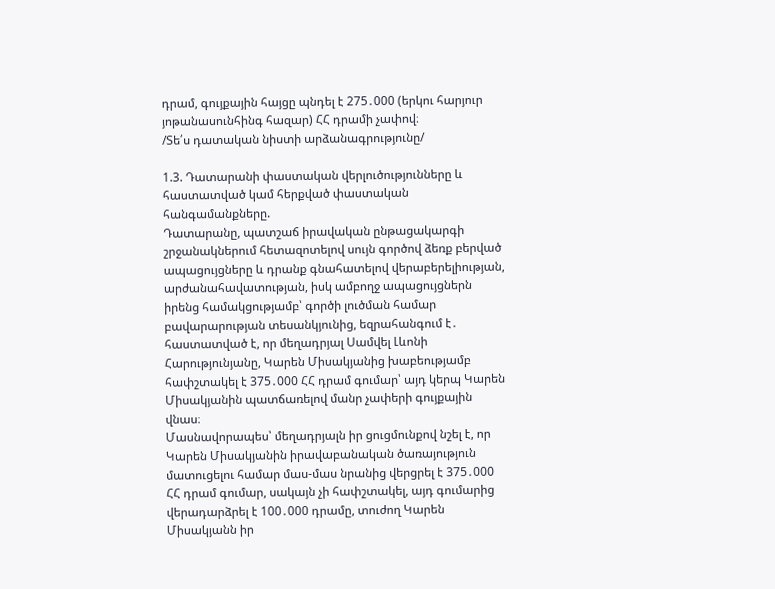դրամ, գույքային հայցը պնդել է 275․000 (երկու հարյուր յոթանասունհինգ հազար) ՀՀ դրամի չափով։
/Տե՛ս դատական նիստի արձանագրությունը/

1.3. Դատարանի փաստական վերլուծությունները և հաստատված կամ հերքված փաստական հանգամանքները.
Դատարանը, պատշաճ իրավական ընթացակարգի շրջանակներում հետազոտելով սույն գործով ձեռք բերված ապացույցները և դրանք գնահատելով վերաբերելիության, արժանահավատության, իսկ ամբողջ ապացույցներն իրենց համակցությամբ՝ գործի լուծման համար բավարարության տեսանկյունից, եզրահանգում է․ հաստատված է, որ մեղադրյալ Սամվել Լևոնի Հարությունյանը, Կարեն Միսակյանից խաբեությամբ հափշտակել է 375․000 ՀՀ դրամ գումար՝ այդ կերպ Կարեն Միսակյանին պատճառելով մանր չափերի գույքային վնաս։
Մասնավորապես՝ մեղադրյալն իր ցուցմունքով նշել է, որ Կարեն Միսակյանին իրավաբանական ծառայություն մատուցելու համար մաս-մաս նրանից վերցրել է 375․000 ՀՀ դրամ գումար, սակայն չի հափշտակել, այդ գումարից վերադարձրել է 100․000 դրամը, տուժող Կարեն Միսակյանն իր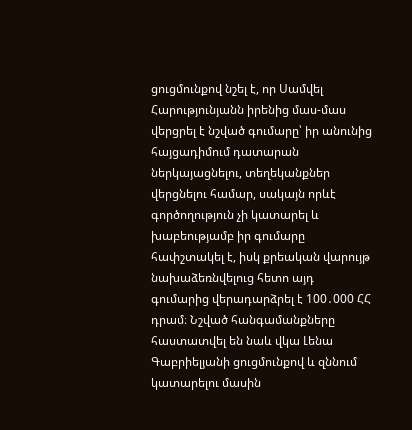ցուցմունքով նշել է, որ Սամվել Հարությունյանն իրենից մաս-մաս վերցրել է նշված գումարը՝ իր անունից հայցադիմում դատարան ներկայացնելու, տեղեկանքներ վերցնելու համար, սակայն որևէ գործողություն չի կատարել և խաբեությամբ իր գումարը հափշտակել է, իսկ քրեական վարույթ նախաձեռնվելուց հետո այդ գումարից վերադարձրել է 100․000 ՀՀ դրամ։ Նշված հանգամանքները հաստատվել են նաև վկա Լենա Գաբրիելյանի ցուցմունքով և զննում կատարելու մասին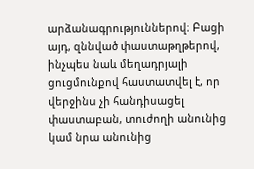արձանագրություններով։ Բացի այդ, զննված փաստաթղթերով, ինչպես նաև մեղադրյալի ցուցմունքով հաստատվել է, որ վերջինս չի հանդիսացել փաստաբան, տուժողի անունից կամ նրա անունից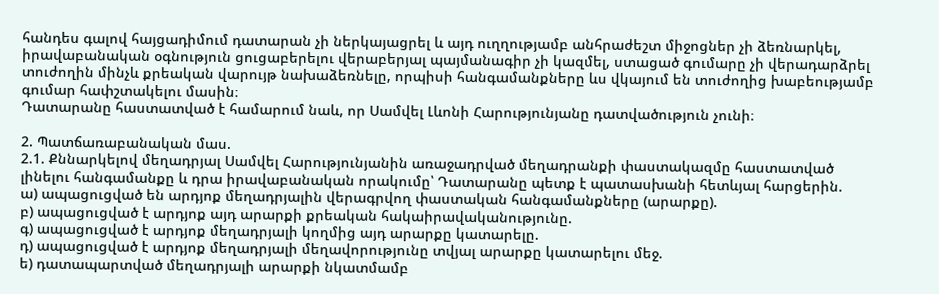հանդես գալով հայցադիմում դատարան չի ներկայացրել և այդ ուղղությամբ անհրաժեշտ միջոցներ չի ձեռնարկել, իրավաբանական օգնություն ցուցաբերելու վերաբերյալ պայմանագիր չի կազմել, ստացած գումարը չի վերադարձրել տուժողին մինչև քրեական վարույթ նախաձեռնելը, որպիսի հանգամանքները ևս վկայում են տուժողից խաբեությամբ գումար հափշտակելու մասին։
Դատարանը հաստատված է համարում նաև, որ Սամվել Լևոնի Հարությունյանը դատվածություն չունի։

2. Պատճառաբանական մաս.
2.1. Քննարկելով մեղադրյալ Սամվել Հարությունյանին առաջադրված մեղադրանքի փաստակազմը հաստատված լինելու հանգամանքը և դրա իրավաբանական որակումը՝ Դատարանը պետք է պատասխանի հետևյալ հարցերին.
ա) ապացուցված են արդյոք մեղադրյալին վերագրվող փաստական հանգամանքները (արարքը).
բ) ապացուցված է արդյոք այդ արարքի քրեական հակաիրավականությունը.
գ) ապացուցված է արդյոք մեղադրյալի կողմից այդ արարքը կատարելը.
դ) ապացուցված է արդյոք մեղադրյալի մեղավորությունը տվյալ արարքը կատարելու մեջ.
ե) դատապարտված մեղադրյալի արարքի նկատմամբ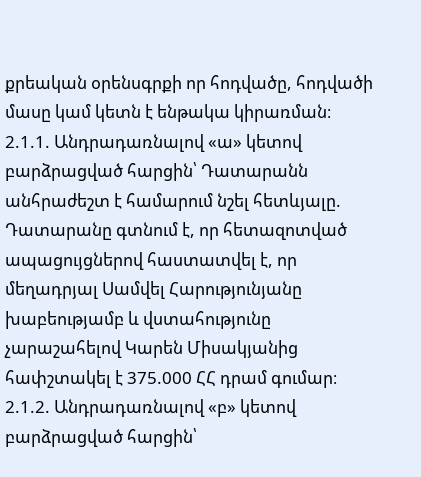քրեական օրենսգրքի որ հոդվածը, հոդվածի մասը կամ կետն է ենթակա կիրառման։
2.1.1. Անդրադառնալով «ա» կետով բարձրացված հարցին՝ Դատարանն անհրաժեշտ է համարում նշել հետևյալը.
Դատարանը գտնում է, որ հետազոտված ապացույցներով հաստատվել է, որ մեղադրյալ Սամվել Հարությունյանը խաբեությամբ և վստահությունը չարաշահելով Կարեն Միսակյանից հափշտակել է 375.000 ՀՀ դրամ գումար։
2.1.2. Անդրադառնալով «բ» կետով բարձրացված հարցին՝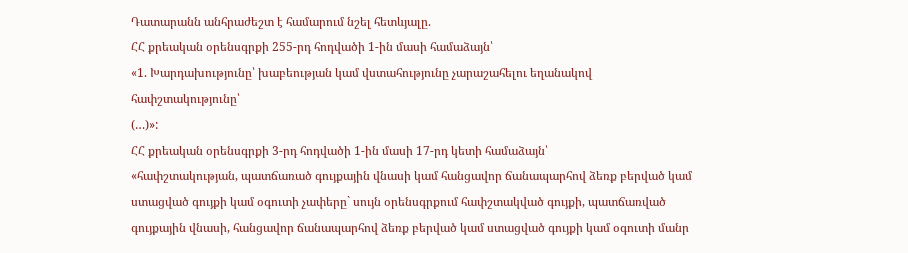Դատարանն անհրաժեշտ է համարում նշել հետևյալը.
ՀՀ քրեական օրենսգրքի 255-րդ հոդվածի 1-ին մասի համաձայն՝
«1. Խարդախությունը՝ խաբեության կամ վստահությունը չարաշահելու եղանակով հափշտակությունը՝
(…)»:
ՀՀ քրեական օրենսգրքի 3-րդ հոդվածի 1-ին մասի 17-րդ կետի համաձայն՝
«հափշտակության, պատճառած գույքային վնասի կամ հանցավոր ճանապարհով ձեռք բերված կամ ստացված գույքի կամ օգուտի չափերը` սույն օրենսգրքում հափշտակված գույքի, պատճառված գույքային վնասի, հանցավոր ճանապարհով ձեռք բերված կամ ստացված գույքի կամ օգուտի մանր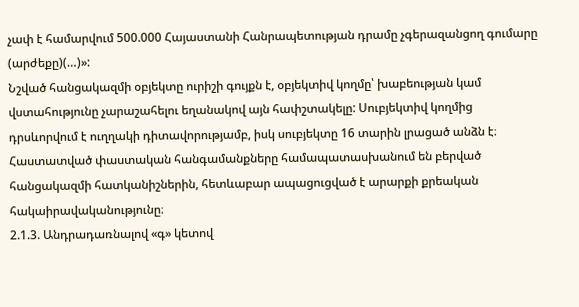չափ է համարվում 500.000 Հայաստանի Հանրապետության դրամը չգերազանցող գումարը (արժեքը)(…)»:
Նշված հանցակազմի օբյեկտը ուրիշի գույքն է, օբյեկտիվ կողմը՝ խաբեության կամ վստահությունը չարաշահելու եղանակով այն հափշտակելը: Սուբյեկտիվ կողմից դրսևորվում է ուղղակի դիտավորությամբ, իսկ սուբյեկտը 16 տարին լրացած անձն է։
Հաստատված փաստական հանգամանքները համապատասխանում են բերված հանցակազմի հատկանիշներին, հետևաբար ապացուցված է արարքի քրեական հակաիրավականությունը։
2.1.3. Անդրադառնալով «գ» կետով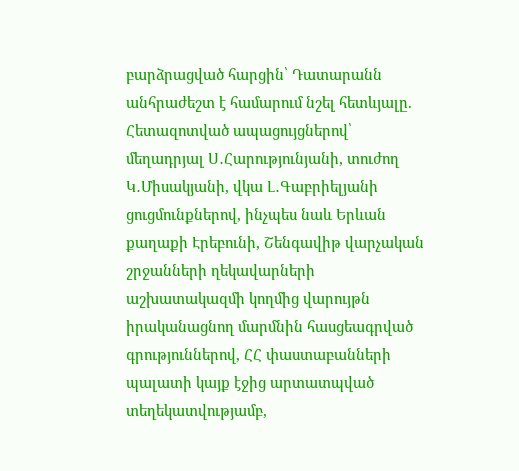բարձրացված հարցին՝ Դատարանն անհրաժեշտ է համարում նշել հետևյալը.
Հետազոտված ապացույցներով՝ մեղադրյալ Ս․Հարությունյանի, տուժող Կ․Միսակյանի, վկա Լ․Գաբրիելյանի ցուցմունքներով, ինչպես նաև Երևան քաղաքի Էրեբունի, Շենգավիթ վարչական շրջանների ղեկավարների աշխատակազմի կողմից վարույթն իրականացնող մարմնին հասցեագրված գրություններով, ՀՀ փաստաբանների պալատի կայք էջից արտատպված տեղեկատվությամբ,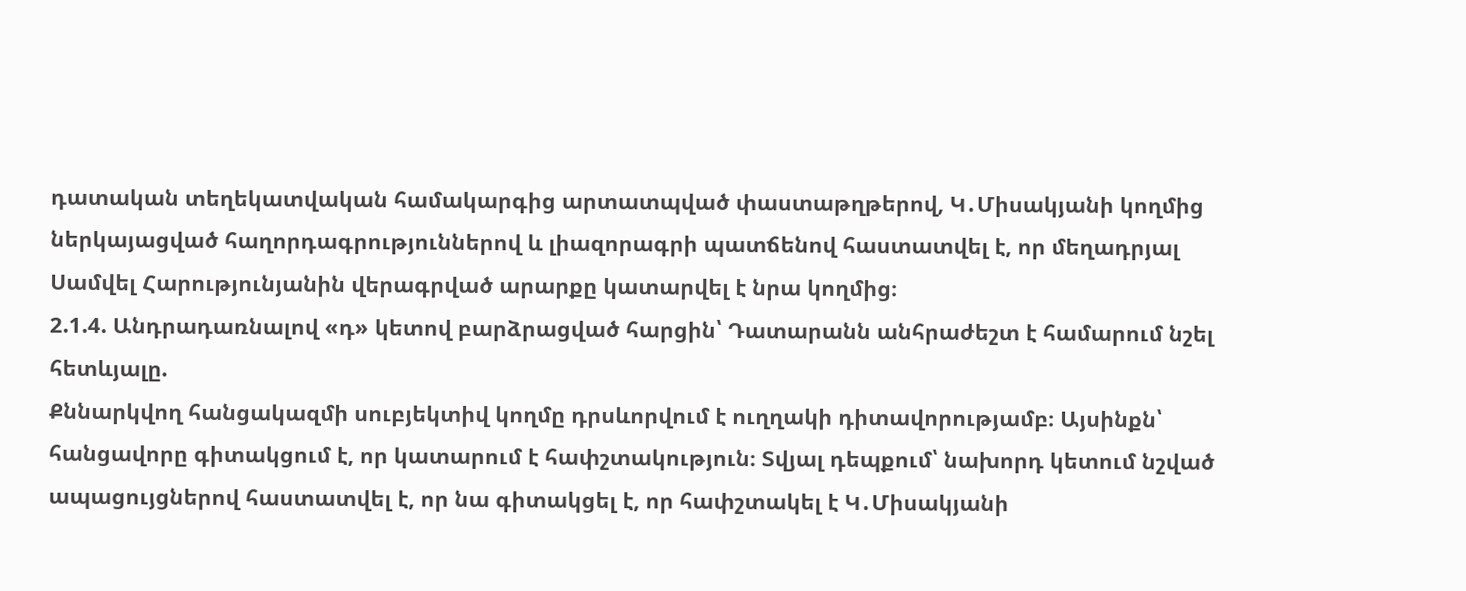դատական տեղեկատվական համակարգից արտատպված փաստաթղթերով, Կ․Միսակյանի կողմից ներկայացված հաղորդագրություններով և լիազորագրի պատճենով հաստատվել է, որ մեղադրյալ Սամվել Հարությունյանին վերագրված արարքը կատարվել է նրա կողմից։
2.1.4. Անդրադառնալով «դ» կետով բարձրացված հարցին՝ Դատարանն անհրաժեշտ է համարում նշել հետևյալը.
Քննարկվող հանցակազմի սուբյեկտիվ կողմը դրսևորվում է ուղղակի դիտավորությամբ։ Այսինքն՝ հանցավորը գիտակցում է, որ կատարում է հափշտակություն։ Տվյալ դեպքում՝ նախորդ կետում նշված ապացույցներով հաստատվել է, որ նա գիտակցել է, որ հափշտակել է Կ․Միսակյանի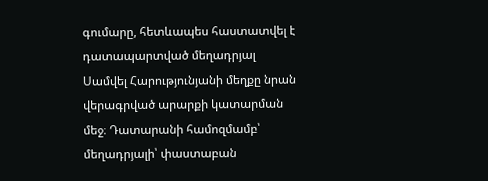գումարը, հետևապես հաստատվել է դատապարտված մեղադրյալ Սամվել Հարությունյանի մեղքը նրան վերագրված արարքի կատարման մեջ։ Դատարանի համոզմամբ՝ մեղադրյալի՝ փաստաբան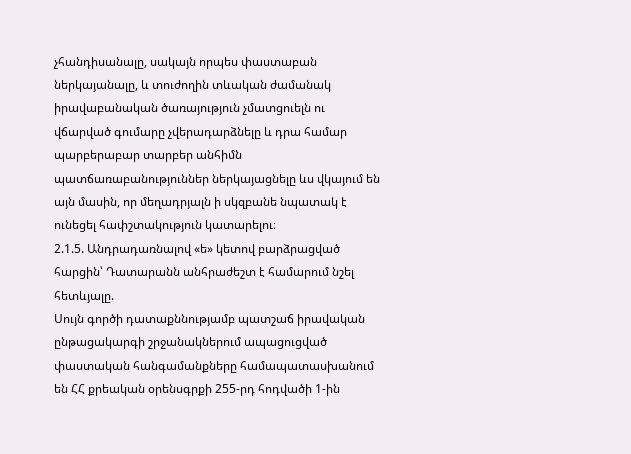չհանդիսանալը, սակայն որպես փաստաբան ներկայանալը, և տուժողին տևական ժամանակ իրավաբանական ծառայություն չմատցուելն ու վճարված գումարը չվերադարձնելը և դրա համար պարբերաբար տարբեր անհիմն պատճառաբանություններ ներկայացնելը ևս վկայում են այն մասին, որ մեղադրյալն ի սկզբանե նպատակ է ունեցել հափշտակություն կատարելու։
2.1.5. Անդրադառնալով «ե» կետով բարձրացված հարցին՝ Դատարանն անհրաժեշտ է համարում նշել հետևյալը.
Սույն գործի դատաքննությամբ պատշաճ իրավական ընթացակարգի շրջանակներում ապացուցված փաստական հանգամանքները համապատասխանում են ՀՀ քրեական օրենսգրքի 255-րդ հոդվածի 1-ին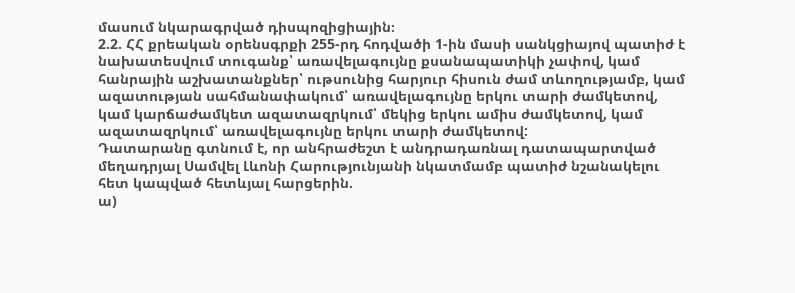մասում նկարագրված դիսպոզիցիային։
2.2. ՀՀ քրեական օրենսգրքի 255-րդ հոդվածի 1-ին մասի սանկցիայով պատիժ է նախատեսվում տուգանք՝ առավելագույնը քսանապատիկի չափով, կամ հանրային աշխատանքներ՝ ութսունից հարյուր հիսուն ժամ տևողությամբ, կամ ազատության սահմանափակում՝ առավելագույնը երկու տարի ժամկետով, կամ կարճաժամկետ ազատազրկում՝ մեկից երկու ամիս ժամկետով, կամ ազատազրկում՝ առավելագույնը երկու տարի ժամկետով:
Դատարանը գտնում է, որ անհրաժեշտ է անդրադառնալ դատապարտված մեղադրյալ Սամվել Լևոնի Հարությունյանի նկատմամբ պատիժ նշանակելու հետ կապված հետևյալ հարցերին.
ա)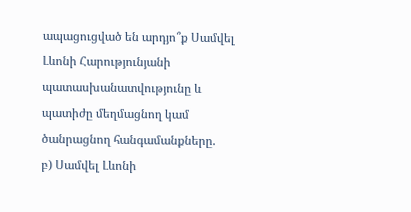ապացուցված են արդյո՞ք Սամվել Լևոնի Հարությունյանի պատասխանատվությունը և պատիժը մեղմացնող կամ ծանրացնող հանգամանքները.
բ) Սամվել Լևոնի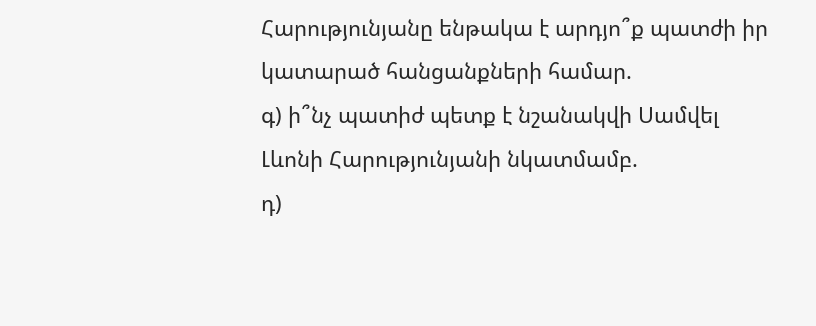Հարությունյանը ենթակա է արդյո՞ք պատժի իր կատարած հանցանքների համար.
գ) ի՞նչ պատիժ պետք է նշանակվի Սամվել Լևոնի Հարությունյանի նկատմամբ.
դ)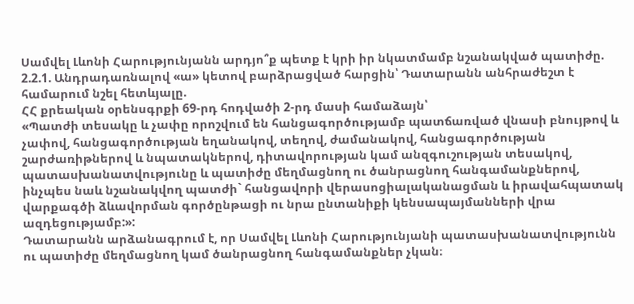Սամվել Լևոնի Հարությունյանն արդյո՞ք պետք է կրի իր նկատմամբ նշանակված պատիժը.
2.2.1. Անդրադառնալով «ա» կետով բարձրացված հարցին՝ Դատարանն անհրաժեշտ է համարում նշել հետևյալը.
ՀՀ քրեական օրենսգրքի 69-րդ հոդվածի 2-րդ մասի համաձայն՝
«Պատժի տեսակը և չափը որոշվում են հանցագործությամբ պատճառված վնասի բնույթով և չափով, հանցագործության եղանակով, տեղով, ժամանակով, հանցագործության շարժառիթներով և նպատակներով, դիտավորության կամ անզգուշության տեսակով, պատասխանատվությունը և պատիժը մեղմացնող ու ծանրացնող հանգամանքներով, ինչպես նաև նշանակվող պատժի` հանցավորի վերասոցիալականացման և իրավահպատակ վարքագծի ձևավորման գործընթացի ու նրա ընտանիքի կենսապայմանների վրա ազդեցությամբ:»:
Դատարանն արձանագրում է, որ Սամվել Լևոնի Հարությունյանի պատասխանատվությունն ու պատիժը մեղմացնող կամ ծանրացնող հանգամանքներ չկան։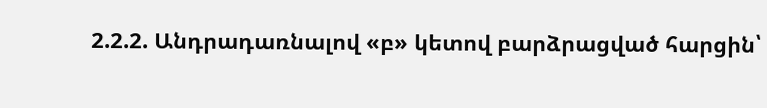2.2.2. Անդրադառնալով «բ» կետով բարձրացված հարցին՝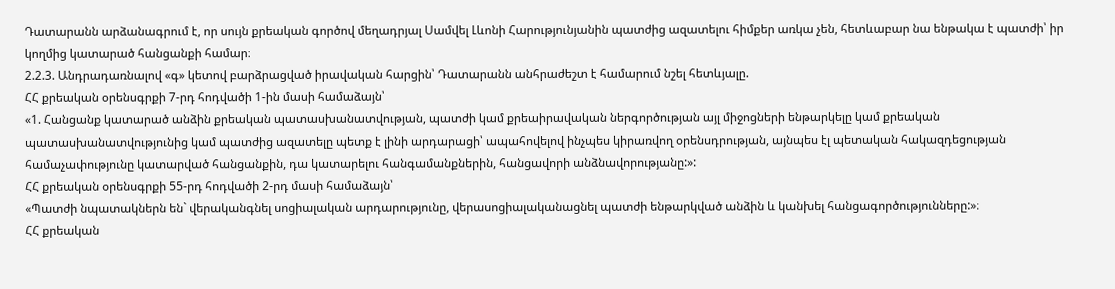Դատարանն արձանագրում է, որ սույն քրեական գործով մեղադրյալ Սամվել Լևոնի Հարությունյանին պատժից ազատելու հիմքեր առկա չեն, հետևաբար նա ենթակա է պատժի՝ իր կողմից կատարած հանցանքի համար։
2.2.3. Անդրադառնալով «գ» կետով բարձրացված իրավական հարցին՝ Դատարանն անհրաժեշտ է համարում նշել հետևյալը.
ՀՀ քրեական օրենսգրքի 7-րդ հոդվածի 1-ին մասի համաձայն՝
«1. Հանցանք կատարած անձին քրեական պատասխանատվության, պատժի կամ քրեաիրավական ներգործության այլ միջոցների ենթարկելը կամ քրեական պատասխանատվությունից կամ պատժից ազատելը պետք է լինի արդարացի՝ ապահովելով ինչպես կիրառվող օրենսդրության, այնպես էլ պետական հակազդեցության համաչափությունը կատարված հանցանքին, դա կատարելու հանգամանքներին, հանցավորի անձնավորությանը:»:
ՀՀ քրեական օրենսգրքի 55-րդ հոդվածի 2-րդ մասի համաձայն՝
«Պատժի նպատակներն են` վերականգնել սոցիալական արդարությունը, վերասոցիալականացնել պատժի ենթարկված անձին և կանխել հանցագործությունները:»։
ՀՀ քրեական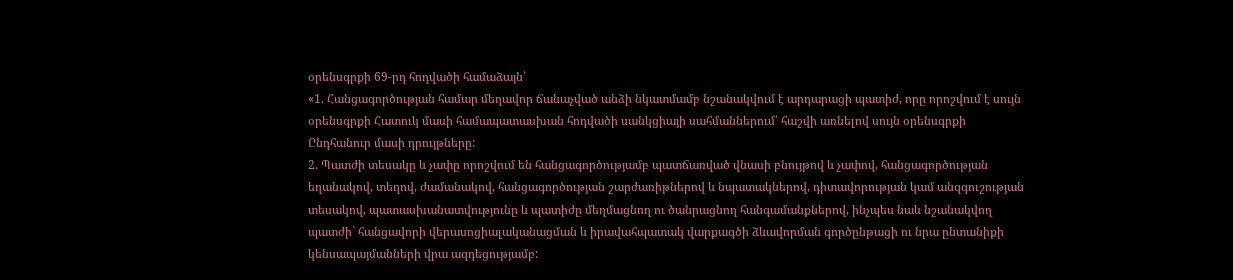օրենսգրքի 69-րդ հոդվածի համաձայն՝
«1. Հանցագործության համար մեղավոր ճանաչված անձի նկատմամբ նշանակվում է արդարացի պատիժ, որը որոշվում է սույն օրենսգրքի Հատուկ մասի համապատասխան հոդվածի սանկցիայի սահմաններում՝ հաշվի առնելով սույն օրենսգրքի Ընդհանուր մասի դրույթները:
2. Պատժի տեսակը և չափը որոշվում են հանցագործությամբ պատճառված վնասի բնույթով և չափով, հանցագործության եղանակով, տեղով, ժամանակով, հանցագործության շարժառիթներով և նպատակներով, դիտավորության կամ անզգուշության տեսակով, պատասխանատվությունը և պատիժը մեղմացնող ու ծանրացնող հանգամանքներով, ինչպես նաև նշանակվող պատժի` հանցավորի վերասոցիալականացման և իրավահպատակ վարքագծի ձևավորման գործընթացի ու նրա ընտանիքի կենսապայմանների վրա ազդեցությամբ: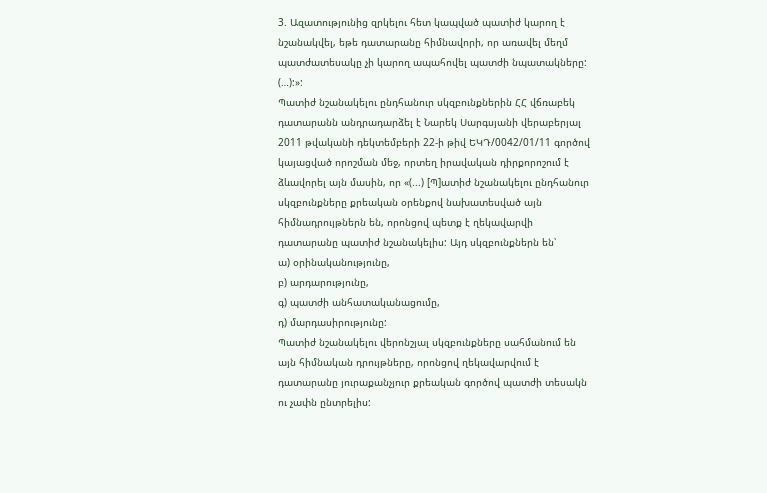3. Ազատությունից զրկելու հետ կապված պատիժ կարող է նշանակվել, եթե դատարանը հիմնավորի, որ առավել մեղմ պատժատեսակը չի կարող ապահովել պատժի նպատակները:
(…):»:
Պատիժ նշանակելու ընդհանուր սկզբունքներին ՀՀ վճռաբեկ դատարանն անդրադարձել է Նարեկ Սարգսյանի վերաբերյալ 2011 թվականի դեկտեմբերի 22-ի թիվ ԵԿԴ/0042/01/11 գործով կայացված որոշման մեջ, որտեղ իրավական դիրքորոշում է ձևավորել այն մասին, որ «(...) [Պ]ատիժ նշանակելու ընդհանուր սկզբունքները քրեական օրենքով նախատեսված այն հիմնադրույթներն են, որոնցով պետք է ղեկավարվի դատարանը պատիժ նշանակելիս: Այդ սկզբունքներն են՝
ա) օրինականությունը,
բ) արդարությունը,
գ) պատժի անհատականացումը,
դ) մարդասիրությունը:
Պատիժ նշանակելու վերոնշյալ սկզբունքները սահմանում են այն հիմնական դրույթները, որոնցով ղեկավարվում է դատարանը յուրաքանչյուր քրեական գործով պատժի տեսակն ու չափն ընտրելիս: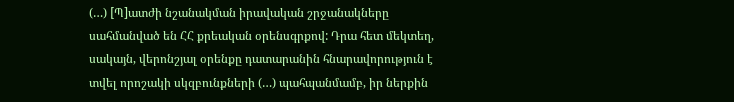(…) [Պ]ատժի նշանակման իրավական շրջանակները սահմանված են ՀՀ քրեական օրենսգրքով: Դրա հետ մեկտեղ, սակայն, վերոնշյալ օրենքը դատարանին հնարավորություն է տվել որոշակի սկզբունքների (…) պահպանմամբ, իր ներքին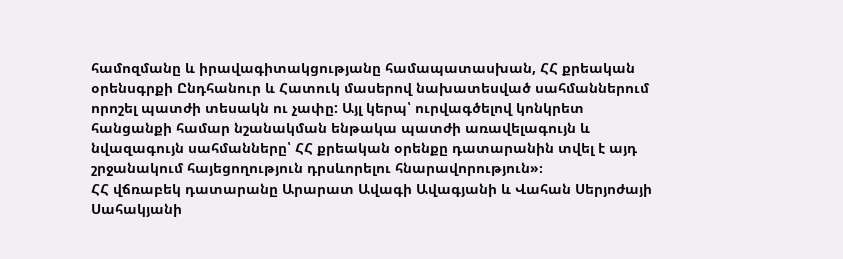համոզմանը և իրավագիտակցությանը համապատասխան, ՀՀ քրեական օրենսգրքի Ընդհանուր և Հատուկ մասերով նախատեսված սահմաններում որոշել պատժի տեսակն ու չափը: Այլ կերպ՝ ուրվագծելով կոնկրետ հանցանքի համար նշանակման ենթակա պատժի առավելագույն և նվազագույն սահմանները՝ ՀՀ քրեական օրենքը դատարանին տվել է այդ շրջանակում հայեցողություն դրսևորելու հնարավորություն»։
ՀՀ վճռաբեկ դատարանը Արարատ Ավագի Ավագյանի և Վահան Սերյոժայի Սահակյանի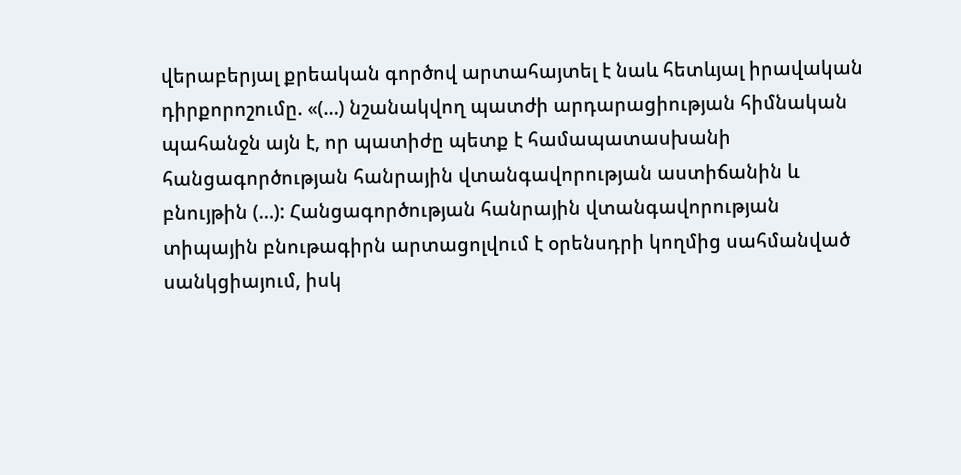վերաբերյալ քրեական գործով արտահայտել է նաև հետևյալ իրավական դիրքորոշումը. «(…) նշանակվող պատժի արդարացիության հիմնական պահանջն այն է, որ պատիժը պետք է համապատասխանի հանցագործության հանրային վտանգավորության աստիճանին և բնույթին (…): Հանցագործության հանրային վտանգավորության տիպային բնութագիրն արտացոլվում է օրենսդրի կողմից սահմանված սանկցիայում, իսկ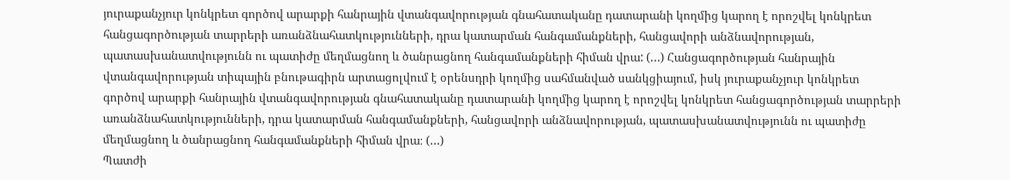յուրաքանչյուր կոնկրետ գործով արարքի հանրային վտանգավորության գնահատականը դատարանի կողմից կարող է որոշվել կոնկրետ հանցագործության տարրերի առանձնահատկությունների, դրա կատարման հանգամանքների, հանցավորի անձնավորության, պատասխանատվությունն ու պատիժը մեղմացնող և ծանրացնող հանգամանքների հիման վրա: (…) Հանցագործության հանրային վտանգավորության տիպային բնութագիրն արտացոլվում է օրենսդրի կողմից սահմանված սանկցիայում, իսկ յուրաքանչյուր կոնկրետ գործով արարքի հանրային վտանգավորության գնահատականը դատարանի կողմից կարող է որոշվել կոնկրետ հանցագործության տարրերի առանձնահատկությունների, դրա կատարման հանգամանքների, հանցավորի անձնավորության, պատասխանատվությունն ու պատիժը մեղմացնող և ծանրացնող հանգամանքների հիման վրա։ (…)
Պատժի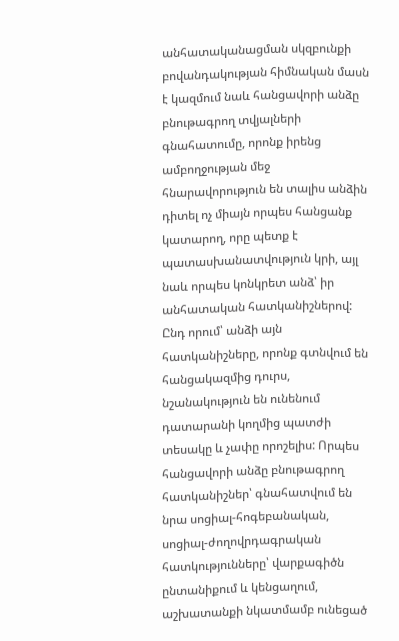անհատականացման սկզբունքի բովանդակության հիմնական մասն է կազմում նաև հանցավորի անձը բնութագրող տվյալների գնահատումը, որոնք իրենց ամբողջության մեջ հնարավորություն են տալիս անձին դիտել ոչ միայն որպես հանցանք կատարող, որը պետք է պատասխանատվություն կրի, այլ նաև որպես կոնկրետ անձ՝ իր անհատական հատկանիշներով: Ընդ որում՝ անձի այն հատկանիշները, որոնք գտնվում են հանցակազմից դուրս, նշանակություն են ունենում դատարանի կողմից պատժի տեսակը և չափը որոշելիս: Որպես հանցավորի անձը բնութագրող հատկանիշներ՝ գնահատվում են նրա սոցիալ-հոգեբանական, սոցիալ-ժողովրդագրական հատկությունները՝ վարքագիծն ընտանիքում և կենցաղում, աշխատանքի նկատմամբ ունեցած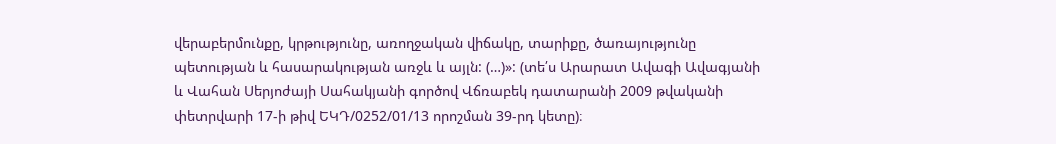վերաբերմունքը, կրթությունը, առողջական վիճակը, տարիքը, ծառայությունը պետության և հասարակության առջև և այլն: (…)»: (տե՛ս Արարատ Ավագի Ավագյանի և Վահան Սերյոժայի Սահակյանի գործով Վճռաբեկ դատարանի 2009 թվականի փետրվարի 17-ի թիվ ԵԿԴ/0252/01/13 որոշման 39-րդ կետը)։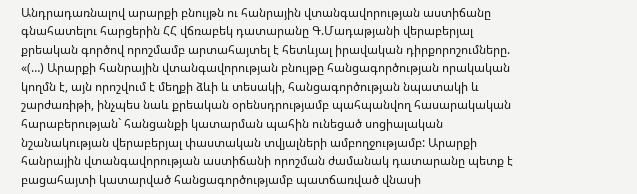Անդրադառնալով արարքի բնույթն ու հանրային վտանգավորության աստիճանը գնահատելու հարցերին ՀՀ վճռաբեկ դատարանը Գ.Մադաթյանի վերաբերյալ քրեական գործով որոշմամբ արտահայտել է հետևյալ իրավական դիրքորոշումները. «(…) Արարքի հանրային վտանգավորության բնույթը հանցագործության որակական կողմն է, այն որոշվում է մեղքի ձևի և տեսակի, հանցագործության նպատակի և շարժառիթի, ինչպես նաև քրեական օրենսդրությամբ պահպանվող հասարակական հարաբերության` հանցանքի կատարման պահին ունեցած սոցիալական նշանակության վերաբերյալ փաստական տվյալների ամբողջությամբ: Արարքի հանրային վտանգավորության աստիճանի որոշման ժամանակ դատարանը պետք է բացահայտի կատարված հանցագործությամբ պատճառված վնասի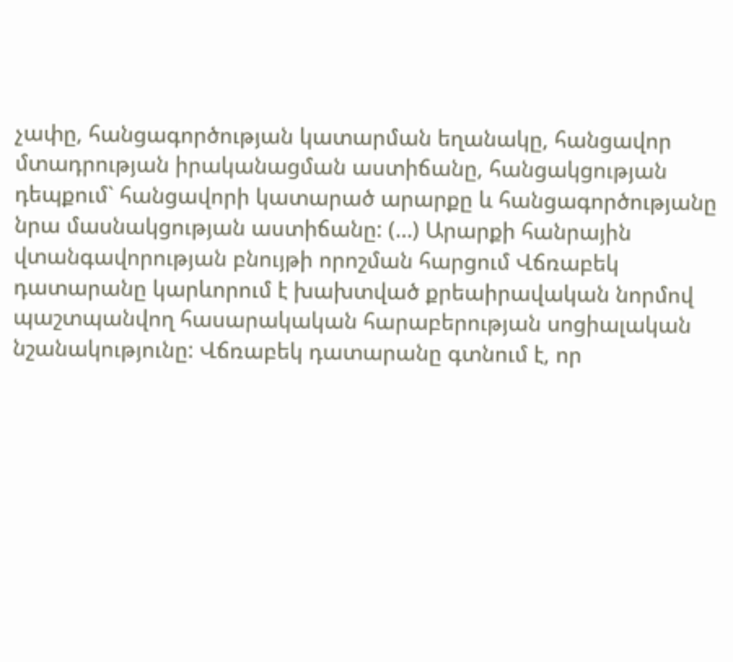չափը, հանցագործության կատարման եղանակը, հանցավոր մտադրության իրականացման աստիճանը, հանցակցության դեպքում` հանցավորի կատարած արարքը և հանցագործությանը նրա մասնակցության աստիճանը: (…) Արարքի հանրային վտանգավորության բնույթի որոշման հարցում Վճռաբեկ դատարանը կարևորում է խախտված քրեաիրավական նորմով պաշտպանվող հասարակական հարաբերության սոցիալական նշանակությունը: Վճռաբեկ դատարանը գտնում է, որ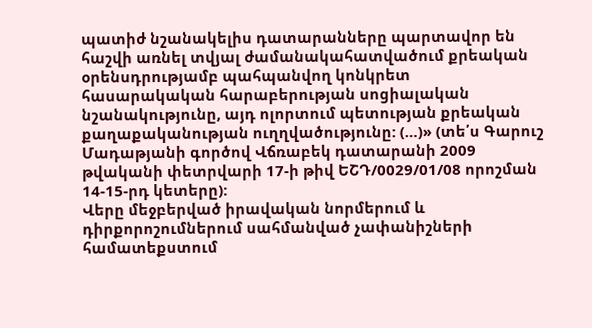պատիժ նշանակելիս դատարանները պարտավոր են հաշվի առնել տվյալ ժամանակահատվածում քրեական օրենսդրությամբ պահպանվող կոնկրետ հասարակական հարաբերության սոցիալական նշանակությունը, այդ ոլորտում պետության քրեական քաղաքականության ուղղվածությունը: (…)» (տե՛ս Գարուշ Մադաթյանի գործով Վճռաբեկ դատարանի 2009 թվականի փետրվարի 17-ի թիվ ԵՇԴ/0029/01/08 որոշման 14-15-րդ կետերը):
Վերը մեջբերված իրավական նորմերում և դիրքորոշումներում սահմանված չափանիշների համատեքստում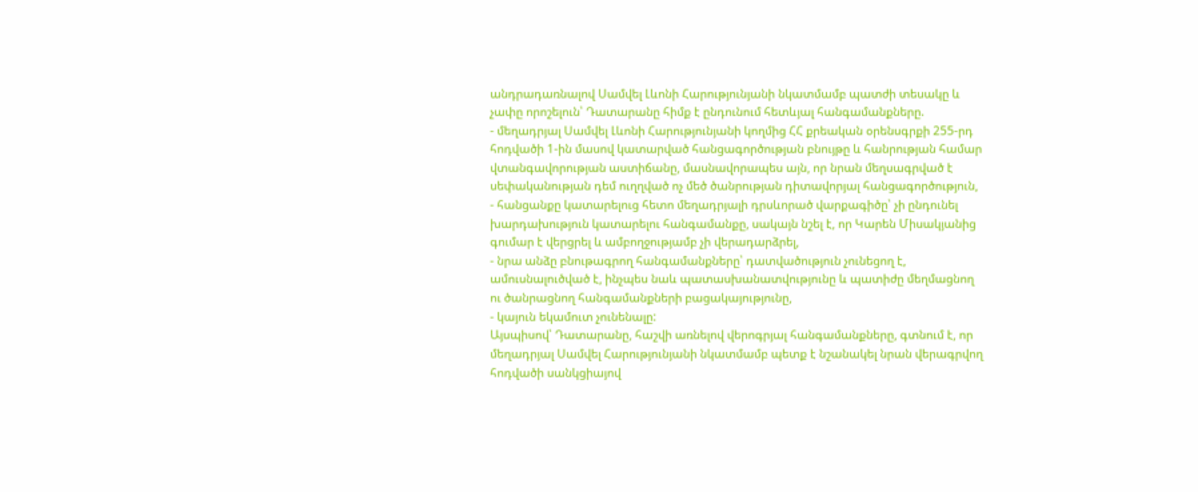անդրադառնալով Սամվել Լևոնի Հարությունյանի նկատմամբ պատժի տեսակը և չափը որոշելուն՝ Դատարանը հիմք է ընդունում հետևյալ հանգամանքները.
- մեղադրյալ Սամվել Լևոնի Հարությունյանի կողմից ՀՀ քրեական օրենսգրքի 255-րդ հոդվածի 1-ին մասով կատարված հանցագործության բնույթը և հանրության համար վտանգավորության աստիճանը, մասնավորապես այն, որ նրան մեղսագրված է սեփականության դեմ ուղղված ոչ մեծ ծանրության դիտավորյալ հանցագործություն,
- հանցանքը կատարելուց հետո մեղադրյալի դրսևորած վարքագիծը՝ չի ընդունել խարդախություն կատարելու հանգամանքը, սակայն նշել է, որ Կարեն Միսակյանից գումար է վերցրել և ամբողջությամբ չի վերադարձրել,
- նրա անձը բնութագրող հանգամանքները՝ դատվածություն չունեցող է, ամուսնալուծված է, ինչպես նաև պատասխանատվությունը և պատիժը մեղմացնող ու ծանրացնող հանգամանքների բացակայությունը,
- կայուն եկամուտ չունենալը:
Այսպիսով՝ Դատարանը, հաշվի առնելով վերոգրյալ հանգամանքները, գտնում է, որ մեղադրյալ Սամվել Հարությունյանի նկատմամբ պետք է նշանակել նրան վերագրվող հոդվածի սանկցիայով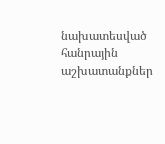նախատեսված հանրային աշխատանքներ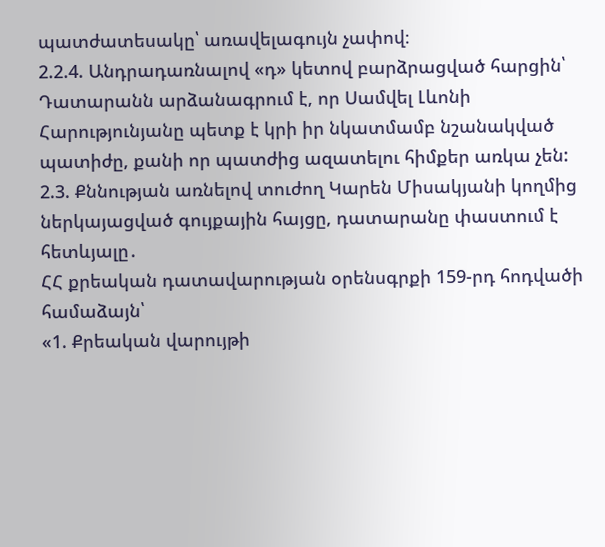պատժատեսակը՝ առավելագույն չափով։
2.2.4. Անդրադառնալով «դ» կետով բարձրացված հարցին՝ Դատարանն արձանագրում է, որ Սամվել Լևոնի Հարությունյանը պետք է կրի իր նկատմամբ նշանակված պատիժը, քանի որ պատժից ազատելու հիմքեր առկա չեն:
2.3. Քննության առնելով տուժող Կարեն Միսակյանի կողմից ներկայացված գույքային հայցը, դատարանը փաստում է հետևյալը․
ՀՀ քրեական դատավարության օրենսգրքի 159-րդ հոդվածի համաձայն՝
«1. Քրեական վարույթի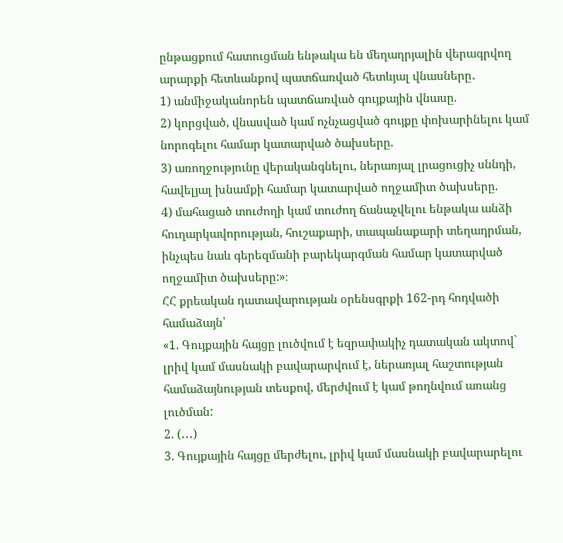ընթացքում հատուցման ենթակա են մեղադրյալին վերագրվող արարքի հետևանքով պատճառված հետևյալ վնասները․
1) անմիջականորեն պատճառված գույքային վնասը.
2) կորցված, վնասված կամ ոչնչացված գույքը փոխարինելու կամ նորոգելու համար կատարված ծախսերը.
3) առողջությունը վերականգնելու, ներառյալ լրացուցիչ սննդի, հավելյալ խնամքի համար կատարված ողջամիտ ծախսերը.
4) մահացած տուժողի կամ տուժող ճանաչվելու ենթակա անձի հուղարկավորության, հուշաքարի, տապանաքարի տեղադրման, ինչպես նաև գերեզմանի բարեկարգման համար կատարված ողջամիտ ծախսերը:»։
ՀՀ քրեական դատավարության օրենսգրքի 162-րդ հոդվածի համաձայն՝
«1. Գույքային հայցը լուծվում է եզրափակիչ դատական ակտով` լրիվ կամ մասնակի բավարարվում է, ներառյալ հաշտության համաձայնության տեսքով, մերժվում է կամ թողնվում առանց լուծման:
2. (․․․)
3. Գույքային հայցը մերժելու, լրիվ կամ մասնակի բավարարելու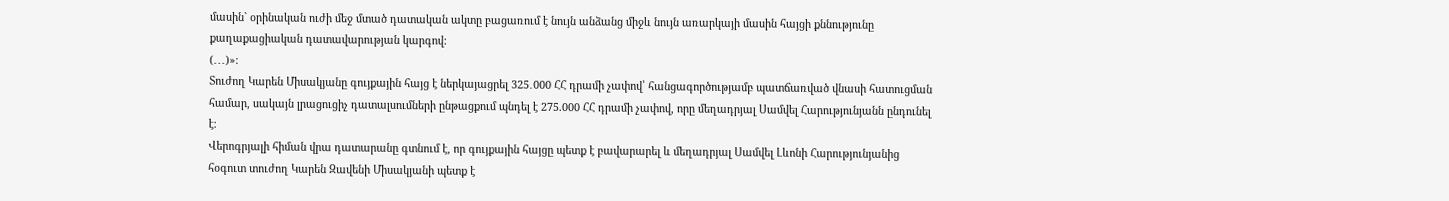մասին` օրինական ուժի մեջ մտած դատական ակտը բացառում է նույն անձանց միջև նույն առարկայի մասին հայցի քննությունը քաղաքացիական դատավարության կարգով:
(․․․)»։
Տուժող Կարեն Միսակյանը գույքային հայց է ներկայացրել 325․000 ՀՀ դրամի չափով՝ հանցագործությամբ պատճառված վնասի հատուցման համար, սակայն լրացուցիչ դատալսումների ընթացքում պնդել է 275.000 ՀՀ դրամի չափով, որը մեղադրյալ Սամվել Հարությունյանն ընդունել է։
Վերոգրյալի հիման վրա դատարանը գտնում է, որ գույքային հայցը պետք է բավարարել և մեղադրյալ Սամվել Լևոնի Հարությունյանից հօգուտ տուժող Կարեն Զավենի Միսակյանի պետք է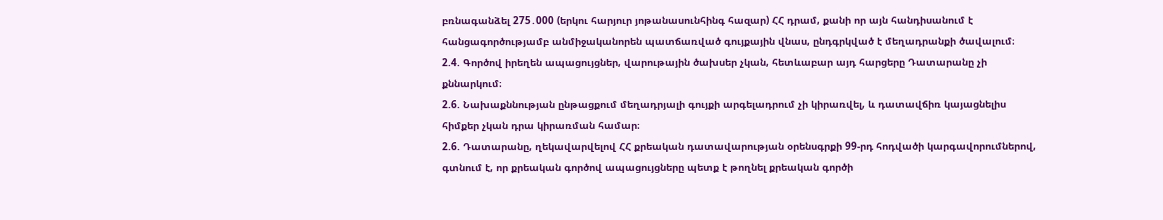բռնագանձել 275․000 (երկու հարյուր յոթանասունհինգ հազար) ՀՀ դրամ, քանի որ այն հանդիսանում է հանցագործությամբ անմիջականորեն պատճառված գույքային վնաս, ընդգրկված է մեղադրանքի ծավալում։
2.4. Գործով իրեղեն ապացույցներ, վարութային ծախսեր չկան, հետևաբար այդ հարցերը Դատարանը չի քննարկում։
2.6. Նախաքննության ընթացքում մեղադրյալի գույքի արգելադրում չի կիրառվել, և դատավճիռ կայացնելիս հիմքեր չկան դրա կիրառման համար։
2.6. Դատարանը, ղեկավարվելով ՀՀ քրեական դատավարության օրենսգրքի 99-րդ հոդվածի կարգավորումներով, գտնում է, որ քրեական գործով ապացույցները պետք է թողնել քրեական գործի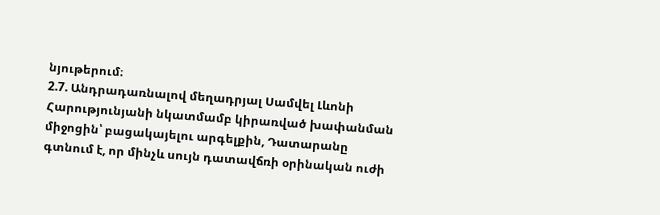նյութերում։
2.7. Անդրադառնալով մեղադրյալ Սամվել Լևոնի Հարությունյանի նկատմամբ կիրառված խափանման միջոցին՝ բացակայելու արգելքին, Դատարանը գտնում է, որ մինչև սույն դատավճռի օրինական ուժի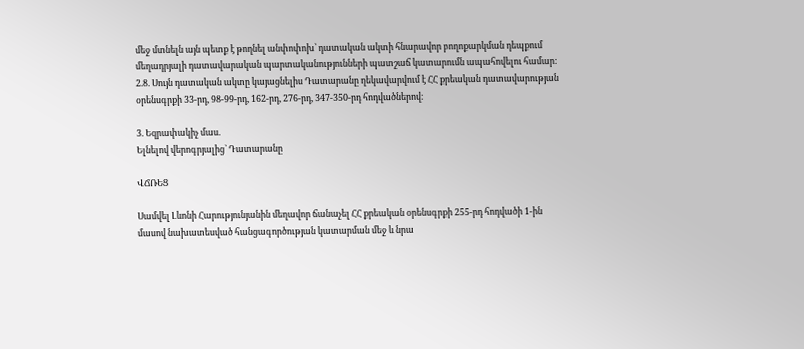մեջ մտնելն այն պետք է թողնել անփոփոխ՝ դատական ակտի հնարավոր բողոքարկման դեպքում մեղադրյալի դատավարական պարտականությունների պատշաճ կատարումն ապահովելու համար:
2.8. Սույն դատական ակտը կայացնելիս Դատարանը ղեկավարվում է ՀՀ քրեական դատավարության օրենսգրքի 33-րդ, 98-99-րդ, 162-րդ, 276-րդ, 347-350-րդ հոդվածներով։

3. Եզրափակիչ մաս.
Ելնելով վերոգրյալից` Դատարանը

ՎՃՌԵՑ

Սամվել Լևոնի Հարությունյանին մեղավոր ճանաչել ՀՀ քրեական օրենսգրքի 255-րդ հոդվածի 1-ին մասով նախատեսված հանցագործության կատարման մեջ և նրա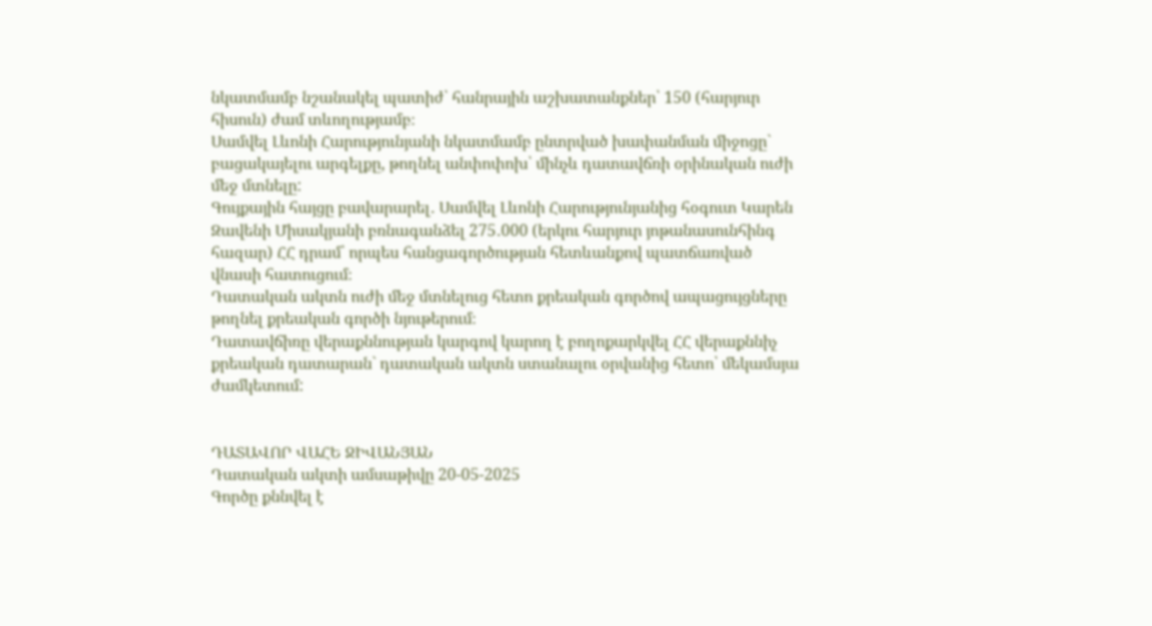նկատմամբ նշանակել պատիժ՝ հանրային աշխատանքներ՝ 150 (հարյուր հիսուն) ժամ տևողությամբ։
Սամվել Լևոնի Հարությունյանի նկատմամբ ընտրված խափանման միջոցը` բացակայելու արգելքը, թողնել անփոփոխ՝ մինչև դատավճռի օրինական ուժի մեջ մտնելը:
Գույքային հայցը բավարարել․ Սամվել Լևոնի Հարությունյանից հօգուտ Կարեն Զավենի Միսակյանի բռնագանձել 275․000 (երկու հարյուր յոթանասունհինգ հազար) ՀՀ դրամ՝ որպես հանցագործության հետևանքով պատճառված վնասի հատուցում։
Դատական ակտն ուժի մեջ մտնելուց հետո քրեական գործով ապացույցները թողնել քրեական գործի նյութերում։
Դատավճիռը վերաքննության կարգով կարող է բողոքարկվել ՀՀ վերաքննիչ քրեական դատարան` դատական ակտն ստանալու օրվանից հետո՝ մեկամսյա ժամկետում:


ԴԱՏԱՎՈՐ ՎԱՀԵ ՋԻՎԱՆՅԱՆ
Դատական ակտի ամսաթիվը 20-05-2025
Գործը քննվել է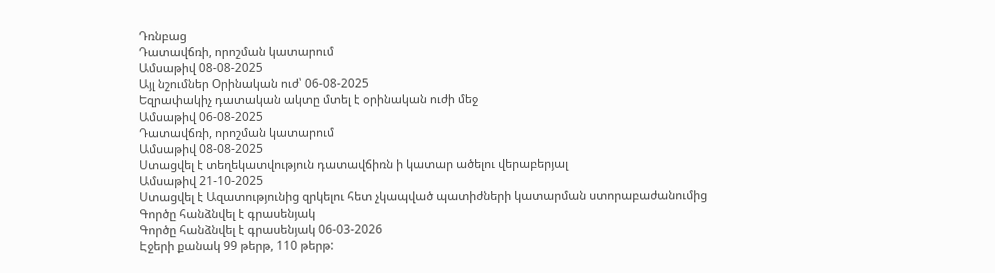Դռնբաց
Դատավճռի, որոշման կատարում
Ամսաթիվ 08-08-2025
Այլ նշումներ Օրինական ուժ՝ 06-08-2025
Եզրափակիչ դատական ակտը մտել է օրինական ուժի մեջ
Ամսաթիվ 06-08-2025
Դատավճռի, որոշման կատարում
Ամսաթիվ 08-08-2025
Ստացվել է տեղեկատվություն դատավճիռն ի կատար ածելու վերաբերյալ
Ամսաթիվ 21-10-2025
Ստացվել է Ազատությունից զրկելու հետ չկապված պատիժների կատարման ստորաբաժանումից
Գործը հանձնվել է գրասենյակ
Գործը հանձնվել է գրասենյակ 06-03-2026
Էջերի քանակ 99 թերթ, 110 թերթ: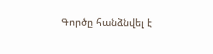Գործը հանձնվել է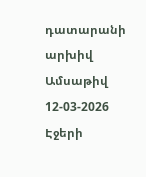դատարանի արխիվ
Ամսաթիվ 12-03-2026
Էջերի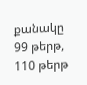քանակը 99 թերթ, 110 թերթ